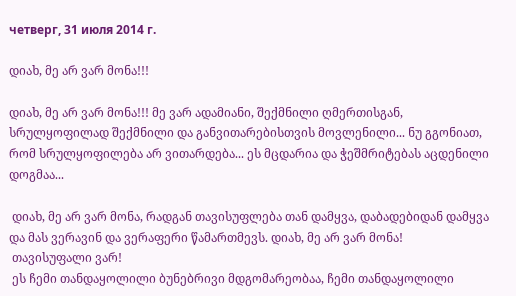четверг, 31 июля 2014 г.

დიახ, მე არ ვარ მონა!!!

დიახ, მე არ ვარ მონა!!! მე ვარ ადამიანი, შექმნილი ღმერთისგან, სრულყოფილად შექმნილი და განვითარებისთვის მოვლენილი... ნუ გგონიათ, რომ სრულყოფილება არ ვითარდება... ეს მცდარია და ჭეშმრიტებას აცდენილი დოგმაა...

 დიახ, მე არ ვარ მონა, რადგან თავისუფლება თან დამყვა, დაბადებიდან დამყვა და მას ვერავინ და ვერაფერი წამართმევს. დიახ, მე არ ვარ მონა!
 თავისუფალი ვარ!
 ეს ჩემი თანდაყოლილი ბუნებრივი მდგომარეობაა, ჩემი თანდაყოლილი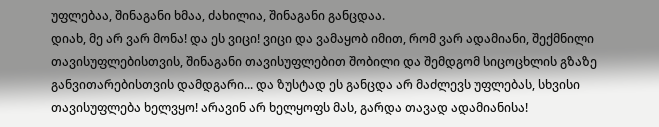უფლებაა, შინაგანი ხმაა, ძახილია, შინაგანი განცდაა.
დიახ, მე არ ვარ მონა! და ეს ვიცი! ვიცი და ვამაყობ იმით, რომ ვარ ადამიანი, შექმნილი თავისუფლებისთვის, შინაგანი თავისუფლებით შობილი და შემდგომ სიცოცხლის გზაზე განვითარებისთვის დამდგარი... და ზუსტად ეს განცდა არ მაძლევს უფლებას, სხვისი თავისუფლება ხელვყო! არავინ არ ხელყოფს მას, გარდა თავად ადამიანისა!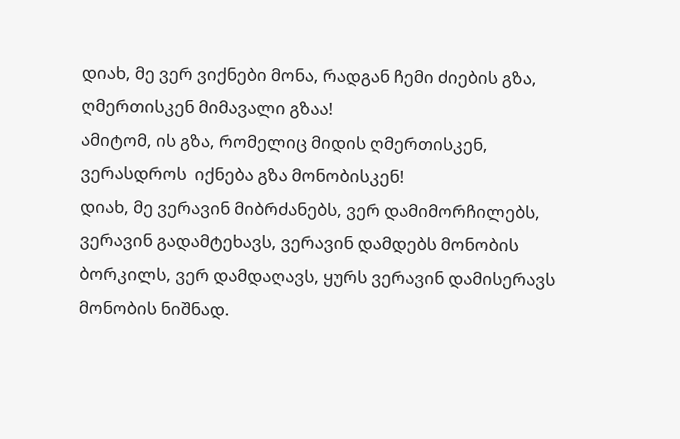დიახ, მე ვერ ვიქნები მონა, რადგან ჩემი ძიების გზა, ღმერთისკენ მიმავალი გზაა!
ამიტომ, ის გზა, რომელიც მიდის ღმერთისკენ, ვერასდროს  იქნება გზა მონობისკენ!
დიახ, მე ვერავინ მიბრძანებს, ვერ დამიმორჩილებს, ვერავინ გადამტეხავს, ვერავინ დამდებს მონობის ბორკილს, ვერ დამდაღავს, ყურს ვერავინ დამისერავს მონობის ნიშნად.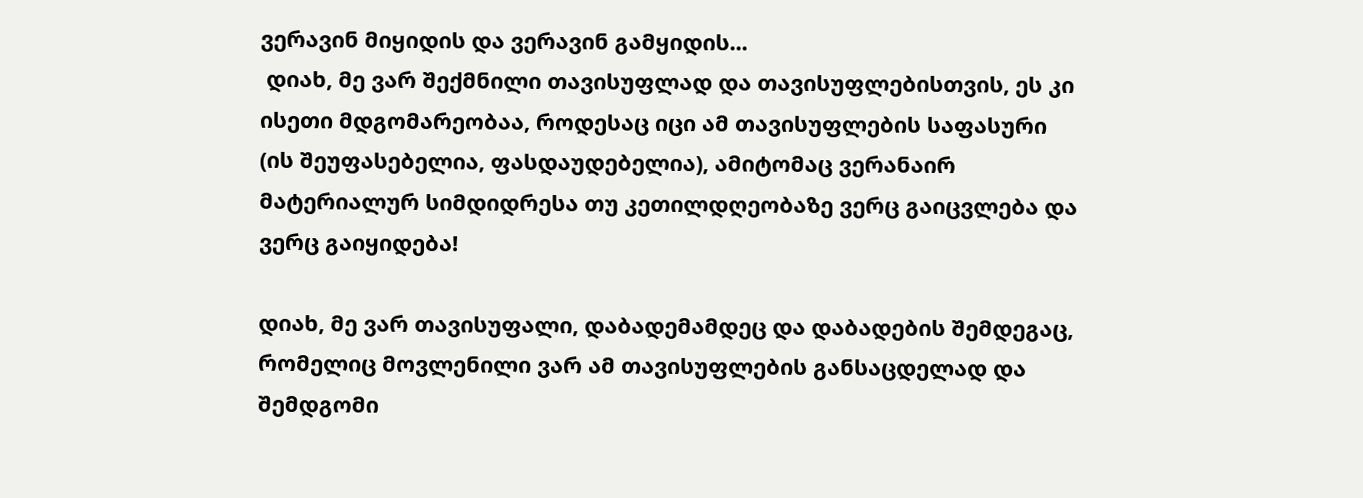ვერავინ მიყიდის და ვერავინ გამყიდის...
 დიახ, მე ვარ შექმნილი თავისუფლად და თავისუფლებისთვის, ეს კი ისეთი მდგომარეობაა, როდესაც იცი ამ თავისუფლების საფასური (ის შეუფასებელია, ფასდაუდებელია), ამიტომაც ვერანაირ მატერიალურ სიმდიდრესა თუ კეთილდღეობაზე ვერც გაიცვლება და ვერც გაიყიდება!

დიახ, მე ვარ თავისუფალი, დაბადემამდეც და დაბადების შემდეგაც, რომელიც მოვლენილი ვარ ამ თავისუფლების განსაცდელად და შემდგომი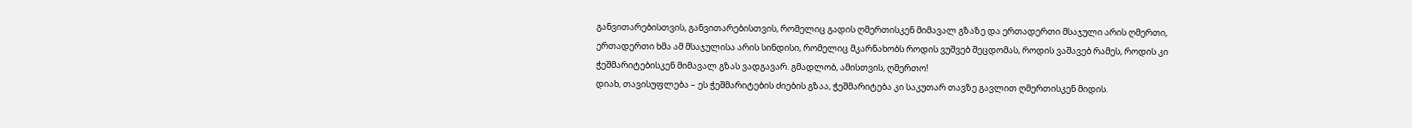განვითარებისთვის, განვითარებისთვის, რომელიც გადის ღმერთისკენ მიმავალ გზაზე და ერთადერთი მსაჯული არის ღმერთი, ერთადერთი ხმა ამ მსაჯულისა არის სინდისი, რომელიც მკარნახობს როდის ვუშვებ შეცდომას, როდის ვაშავებ რამეს, როდის კი ჭეშმარიტებისკენ მიმავალ გზას ვადგავარ. გმადლობ, ამისთვის, ღმერთო!
დიახ, თავისუფლება – ეს ჭეშმარიტების ძიების გზაა, ჭეშმარიტება კი საკუთარ თავზე გავლით ღმერთისკენ მიდის.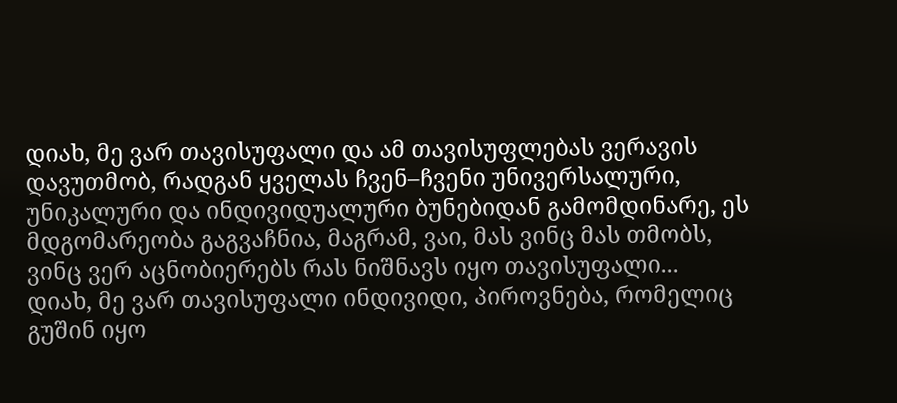დიახ, მე ვარ თავისუფალი და ამ თავისუფლებას ვერავის დავუთმობ, რადგან ყველას ჩვენ–ჩვენი უნივერსალური, უნიკალური და ინდივიდუალური ბუნებიდან გამომდინარე, ეს მდგომარეობა გაგვაჩნია, მაგრამ, ვაი, მას ვინც მას თმობს, ვინც ვერ აცნობიერებს რას ნიშნავს იყო თავისუფალი...
დიახ, მე ვარ თავისუფალი ინდივიდი, პიროვნება, რომელიც გუშინ იყო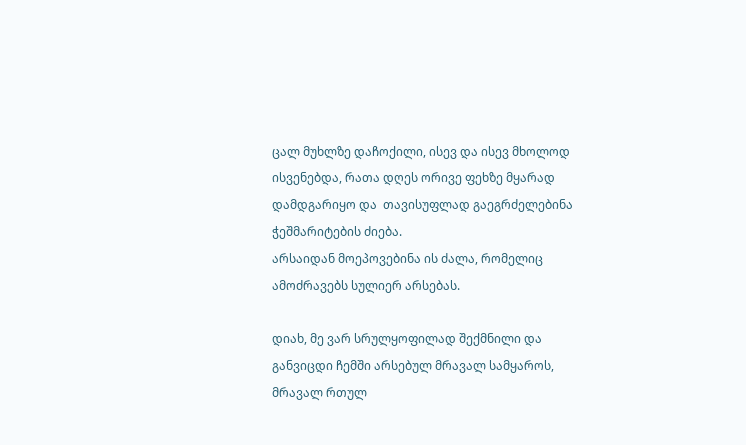ცალ მუხლზე დაჩოქილი, ისევ და ისევ მხოლოდ ისვენებდა, რათა დღეს ორივე ფეხზე მყარად დამდგარიყო და  თავისუფლად გაეგრძელებინა ჭეშმარიტების ძიება.
არსაიდან მოეპოვებინა ის ძალა, რომელიც ამოძრავებს სულიერ არსებას.

დიახ, მე ვარ სრულყოფილად შექმნილი და განვიცდი ჩემში არსებულ მრავალ სამყაროს, მრავალ რთულ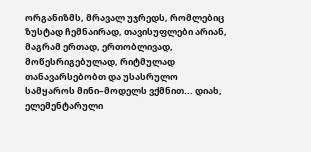ორგანიზმს, მრავალ უჯრედს, რომლებიც ზუსტად ჩემნაირად, თავისუფლები არიან, მაგრამ ერთად, ერთობლივად, მოწესრიგებულად, რიტმულად თანავარსებობთ და უსასრულო სამყაროს მინი–მოდელს ვქმნით... დიახ, ელემენტარული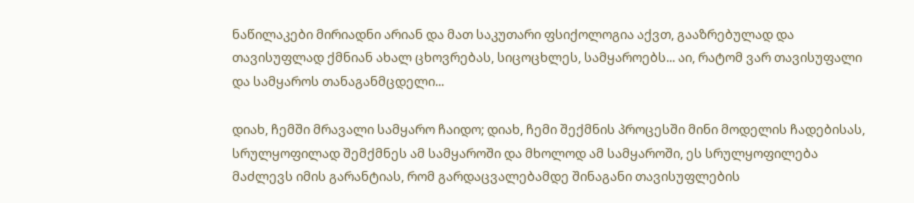ნაწილაკები მირიადნი არიან და მათ საკუთარი ფსიქოლოგია აქვთ, გააზრებულად და თავისუფლად ქმნიან ახალ ცხოვრებას, სიცოცხლეს, სამყაროებს... აი, რატომ ვარ თავისუფალი და სამყაროს თანაგანმცდელი...

დიახ, ჩემში მრავალი სამყარო ჩაიდო; დიახ, ჩემი შექმნის პროცესში მინი მოდელის ჩადებისას, სრულყოფილად შემქმნეს ამ სამყაროში და მხოლოდ ამ სამყაროში, ეს სრულყოფილება მაძლევს იმის გარანტიას, რომ გარდაცვალებამდე შინაგანი თავისუფლების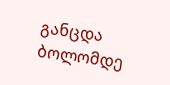განცდა ბოლომდე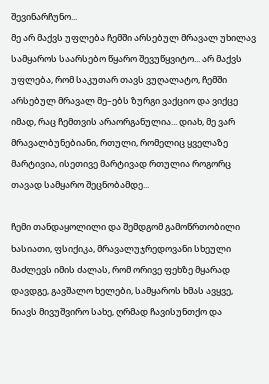შევინარჩუნო...
მე არ მაქვს უფლება ჩემში არსებულ მრავალ უხილავ სამყაროს საარსებო წყარო შევუწყვიტო... არ მაქვს უფლება, რომ საკუთარ თავს ვუღალატო, ჩემში არსებულ მრავალ მე–ებს ზურგი ვაქციო და ვიქცე იმად, რაც ჩემთვის არაორგანულია... დიახ, მე ვარ მრავალბუნებიანი, რთული, რომელიც ყველაზე მარტივია, ისეთივე მარტივად რთულია როგორც თავად სამყარო შეცნობამდე...

ჩემი თანდაყოლილი და შემდგომ გამოწრთობილი ხასიათი, ფსიქიკა, მრავალუჯრედოვანი სხეული მაძლევს იმის ძალას, რომ ორივე ფეხზე მყარად დავდგე, გავშალო ხელები, სამყაროს ხმას ავყვე, ნიავს მივუშვირო სახე, ღრმად ჩავისუნთქო და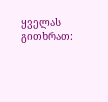ყველას გითხრათ: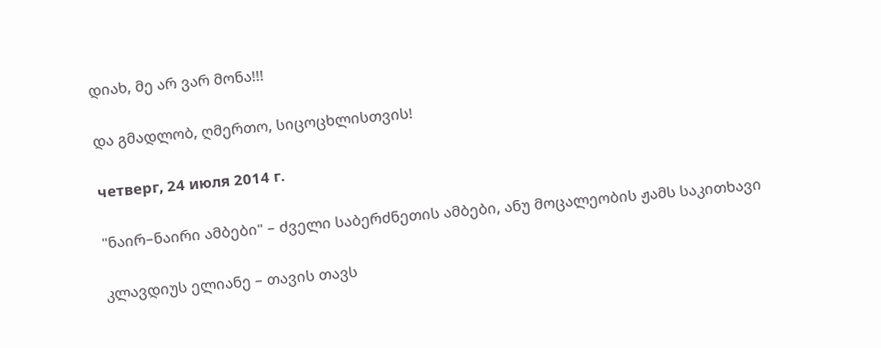დიახ, მე არ ვარ მონა!!!

და გმადლობ, ღმერთო, სიცოცხლისთვის!

четверг, 24 июля 2014 г.

"ნაირ–ნაირი ამბები" – ძველი საბერძნეთის ამბები, ანუ მოცალეობის ჟამს საკითხავი

კლავდიუს ელიანე – თავის თავს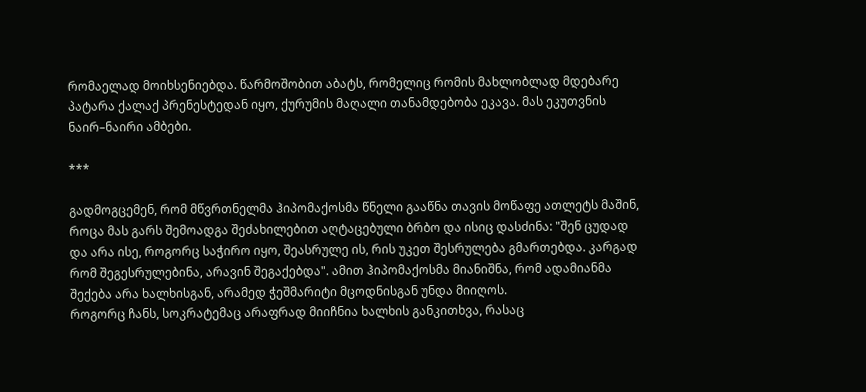რომაელად მოიხსენიებდა. წარმოშობით აბატს, რომელიც რომის მახლობლად მდებარე პატარა ქალაქ პრენესტედან იყო, ქურუმის მაღალი თანამდებობა ეკავა. მას ეკუთვნის ნაირ–ნაირი ამბები.

***

გადმოგცემენ, რომ მწვრთნელმა ჰიპომაქოსმა წნელი გააწნა თავის მოწაფე ათლეტს მაშინ, როცა მას გარს შემოადგა შეძახილებით აღტაცებული ბრბო და ისიც დასძინა: "შენ ცუდად და არა ისე, როგორც საჭირო იყო, შეასრულე ის, რის უკეთ შესრულება გმართებდა. კარგად რომ შეგესრულებინა, არავინ შეგაქებდა". ამით ჰიპომაქოსმა მიანიშნა, რომ ადამიანმა შექება არა ხალხისგან, არამედ ჭეშმარიტი მცოდნისგან უნდა მიიღოს.
როგორც ჩანს, სოკრატემაც არაფრად მიიჩნია ხალხის განკითხვა, რასაც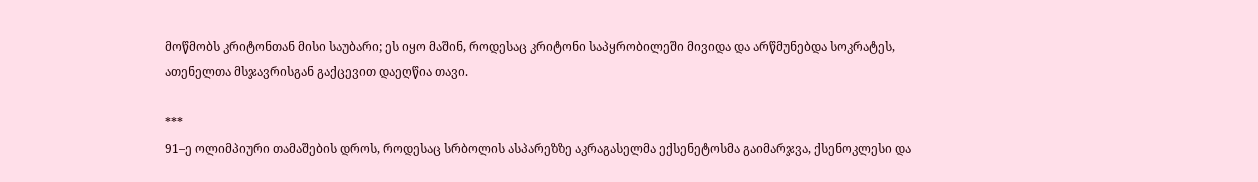მოწმობს კრიტონთან მისი საუბარი; ეს იყო მაშინ, როდესაც კრიტონი საპყრობილეში მივიდა და არწმუნებდა სოკრატეს, ათენელთა მსჯავრისგან გაქცევით დაეღწია თავი.

***
91–ე ოლიმპიური თამაშების დროს, როდესაც სრბოლის ასპარეზზე აკრაგასელმა ექსენეტოსმა გაიმარჯვა, ქსენოკლესი და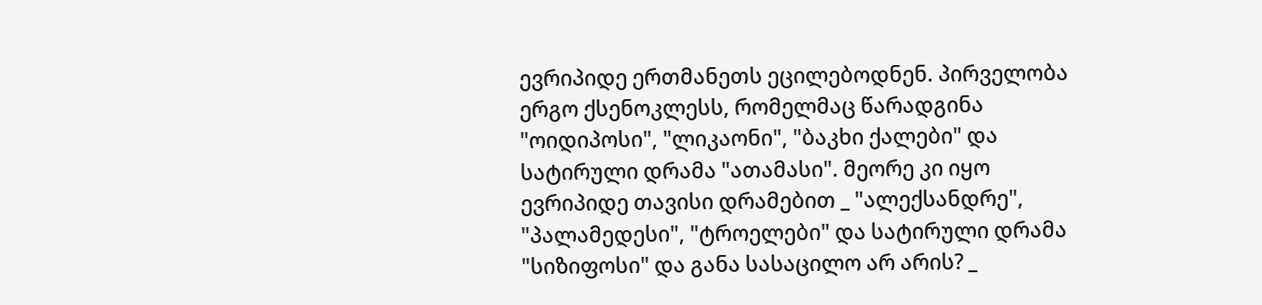ევრიპიდე ერთმანეთს ეცილებოდნენ. პირველობა ერგო ქსენოკლესს, რომელმაც წარადგინა "ოიდიპოსი", "ლიკაონი", "ბაკხი ქალები" და სატირული დრამა "ათამასი". მეორე კი იყო ევრიპიდე თავისი დრამებით _ "ალექსანდრე", "პალამედესი", "ტროელები" და სატირული დრამა "სიზიფოსი" და განა სასაცილო არ არის? _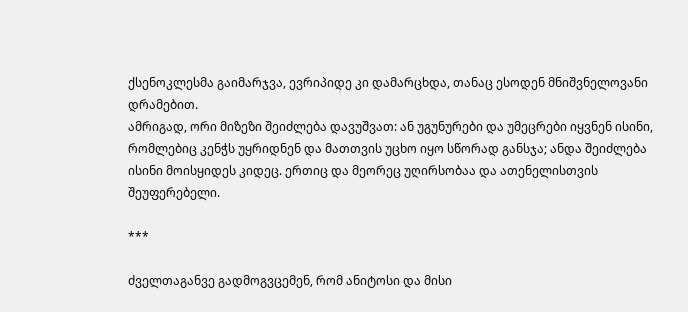ქსენოკლესმა გაიმარჯვა, ევრიპიდე კი დამარცხდა, თანაც ესოდენ მნიშვნელოვანი დრამებით.
ამრიგად, ორი მიზეზი შეიძლება დავუშვათ: ან უგუნურები და უმეცრები იყვნენ ისინი, რომლებიც კენჭს უყრიდნენ და მათთვის უცხო იყო სწორად განსჯა; ანდა შეიძლება ისინი მოისყიდეს კიდეც. ერთიც და მეორეც უღირსობაა და ათენელისთვის შეუფერებელი.

***

ძველთაგანვე გადმოგვცემენ, რომ ანიტოსი და მისი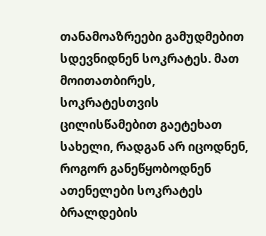თანამოაზრეები გამუდმებით სდევნიდნენ სოკრატეს. მათ მოითათბირეს, სოკრატესთვის ცილისწამებით გაეტეხათ სახელი, რადგან არ იცოდნენ, როგორ განეწყობოდნენ ათენელები სოკრატეს ბრალდების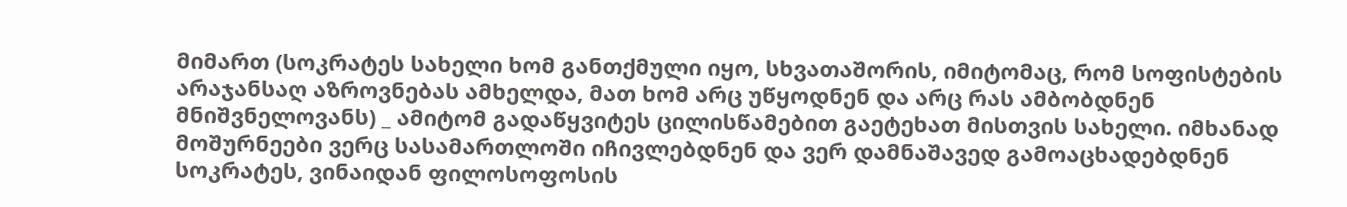მიმართ (სოკრატეს სახელი ხომ განთქმული იყო, სხვათაშორის, იმიტომაც, რომ სოფისტების არაჯანსაღ აზროვნებას ამხელდა, მათ ხომ არც უწყოდნენ და არც რას ამბობდნენ მნიშვნელოვანს) _ ამიტომ გადაწყვიტეს ცილისწამებით გაეტეხათ მისთვის სახელი. იმხანად მოშურნეები ვერც სასამართლოში იჩივლებდნენ და ვერ დამნაშავედ გამოაცხადებდნენ სოკრატეს, ვინაიდან ფილოსოფოსის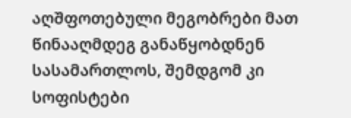აღშფოთებული მეგობრები მათ წინააღმდეგ განაწყობდნენ სასამართლოს, შემდგომ კი სოფისტები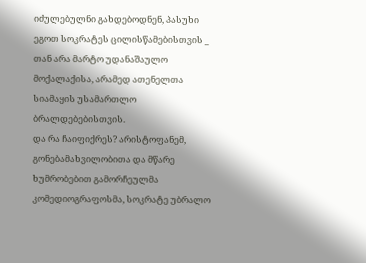იძულებულნი გახდებოდნენ, პასუხი ეგოთ სოკრატეს ცილისწამებისთვის _ თან არა მარტო უდანაშაულო მოქალაქისა, არამედ ათენელთა სიამაყის უსამართლო ბრალდებებისთვის.
და რა ჩაიფიქრეს? არისტოფანემ, გონებამახვილობითა და მწარე ხუმრობებით გამორჩეულმა კომედიოგრაფოსმა, სოკრატე უბრალო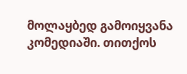მოლაყბედ გამოიყვანა კომედიაში. თითქოს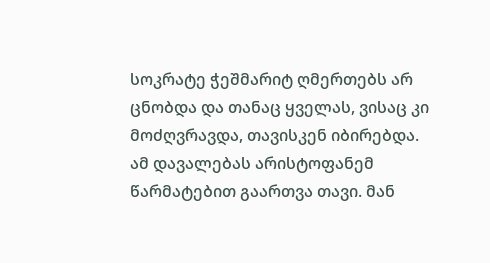სოკრატე ჭეშმარიტ ღმერთებს არ ცნობდა და თანაც ყველას, ვისაც კი მოძღვრავდა, თავისკენ იბირებდა. ამ დავალებას არისტოფანემ წარმატებით გაართვა თავი. მან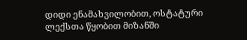დიდი ენამახვილობით, ოსტატური ლექსთა წყობით მიზანში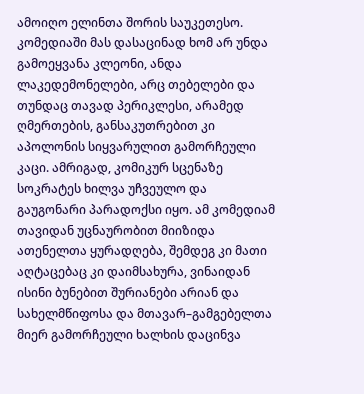ამოიღო ელინთა შორის საუკეთესო. კომედიაში მას დასაცინად ხომ არ უნდა გამოეყვანა კლეონი, ანდა ლაკედემონელები, არც თებელები და თუნდაც თავად პერიკლესი, არამედ ღმერთების, განსაკუთრებით კი აპოლონის სიყვარულით გამორჩეული კაცი. ამრიგად, კომიკურ სცენაზე სოკრატეს ხილვა უჩვეულო და გაუგონარი პარადოქსი იყო. ამ კომედიამ თავიდან უცნაურობით მიიზიდა ათენელთა ყურადღება, შემდეგ კი მათი აღტაცებაც კი დაიმსახურა, ვინაიდან ისინი ბუნებით შურიანები არიან და სახელმწიფოსა და მთავარ–გამგებელთა მიერ გამორჩეული ხალხის დაცინვა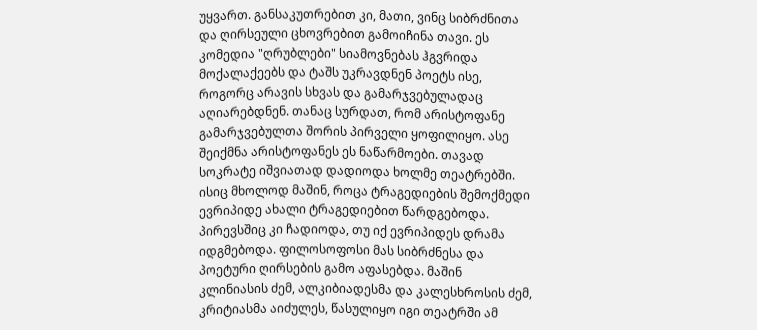უყვართ. განსაკუთრებით კი, მათი, ვინც სიბრძნითა და ღირსეული ცხოვრებით გამოიჩინა თავი. ეს კომედია "ღრუბლები" სიამოვნებას ჰგვრიდა მოქალაქეებს და ტაშს უკრავდნენ პოეტს ისე, როგორც არავის სხვას და გამარჯვებულადაც აღიარებდნენ. თანაც სურდათ, რომ არისტოფანე გამარჯვებულთა შორის პირველი ყოფილიყო. ასე შეიქმნა არისტოფანეს ეს ნაწარმოები. თავად სოკრატე იშვიათად დადიოდა ხოლმე თეატრებში. ისიც მხოლოდ მაშინ, როცა ტრაგედიების შემოქმედი ევრიპიდე ახალი ტრაგედიებით წარდგებოდა. პირევსშიც კი ჩადიოდა, თუ იქ ევრიპიდეს დრამა იდგმებოდა. ფილოსოფოსი მას სიბრძნესა და პოეტური ღირსების გამო აფასებდა. მაშინ კლინიასის ძემ, ალკიბიადესმა და კალესხროსის ძემ, კრიტიასმა აიძულეს, წასულიყო იგი თეატრში ამ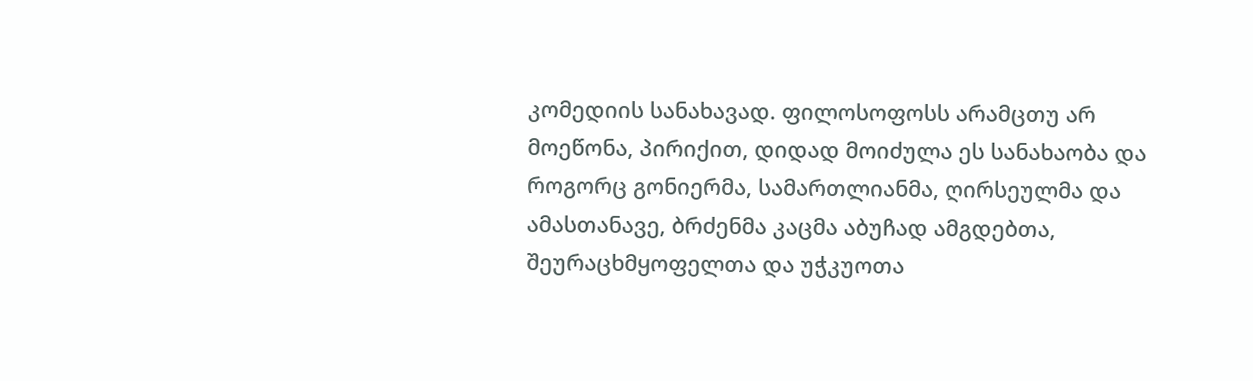კომედიის სანახავად. ფილოსოფოსს არამცთუ არ მოეწონა, პირიქით, დიდად მოიძულა ეს სანახაობა და როგორც გონიერმა, სამართლიანმა, ღირსეულმა და ამასთანავე, ბრძენმა კაცმა აბუჩად ამგდებთა, შეურაცხმყოფელთა და უჭკუოთა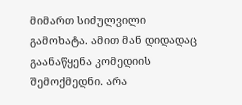მიმართ სიძულვილი გამოხატა. ამით მან დიდადაც გაანაწყენა კომედიის შემოქმედნი. არა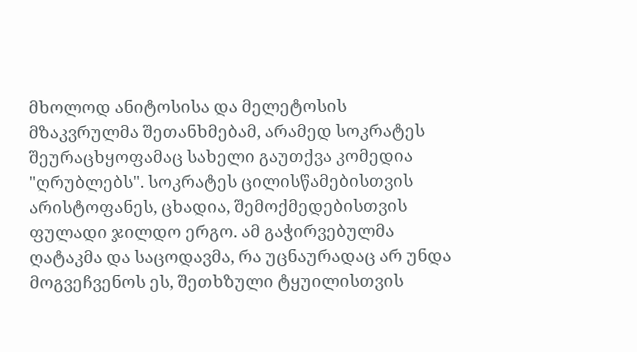მხოლოდ ანიტოსისა და მელეტოსის მზაკვრულმა შეთანხმებამ, არამედ სოკრატეს შეურაცხყოფამაც სახელი გაუთქვა კომედია "ღრუბლებს". სოკრატეს ცილისწამებისთვის არისტოფანეს, ცხადია, შემოქმედებისთვის ფულადი ჯილდო ერგო. ამ გაჭირვებულმა ღატაკმა და საცოდავმა, რა უცნაურადაც არ უნდა მოგვეჩვენოს ეს, შეთხზული ტყუილისთვის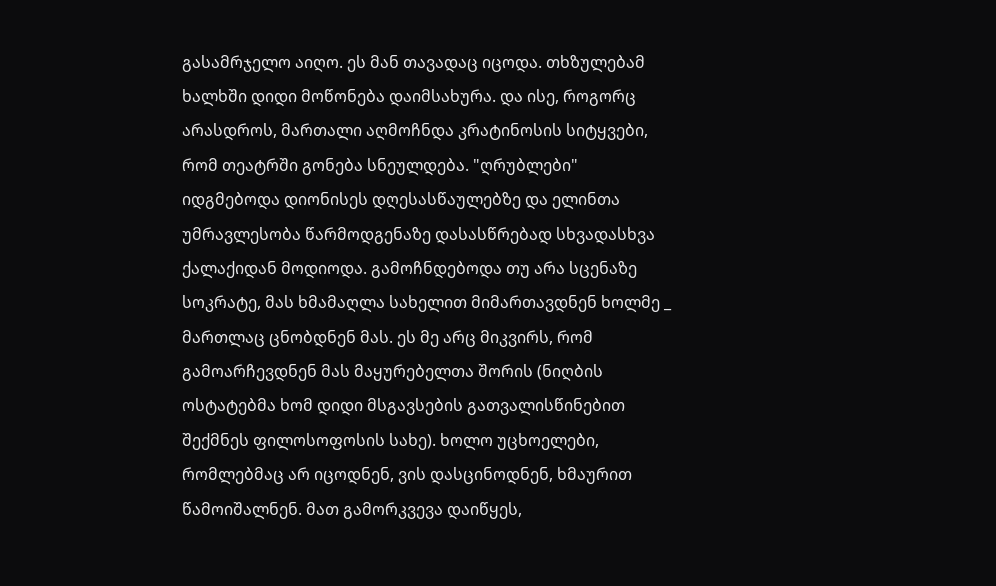გასამრჯელო აიღო. ეს მან თავადაც იცოდა. თხზულებამ ხალხში დიდი მოწონება დაიმსახურა. და ისე, როგორც არასდროს, მართალი აღმოჩნდა კრატინოსის სიტყვები, რომ თეატრში გონება სნეულდება. "ღრუბლები" იდგმებოდა დიონისეს დღესასწაულებზე და ელინთა უმრავლესობა წარმოდგენაზე დასასწრებად სხვადასხვა ქალაქიდან მოდიოდა. გამოჩნდებოდა თუ არა სცენაზე სოკრატე, მას ხმამაღლა სახელით მიმართავდნენ ხოლმე _ მართლაც ცნობდნენ მას. ეს მე არც მიკვირს, რომ გამოარჩევდნენ მას მაყურებელთა შორის (ნიღბის ოსტატებმა ხომ დიდი მსგავსების გათვალისწინებით შექმნეს ფილოსოფოსის სახე). ხოლო უცხოელები, რომლებმაც არ იცოდნენ, ვის დასცინოდნენ, ხმაურით წამოიშალნენ. მათ გამორკვევა დაიწყეს,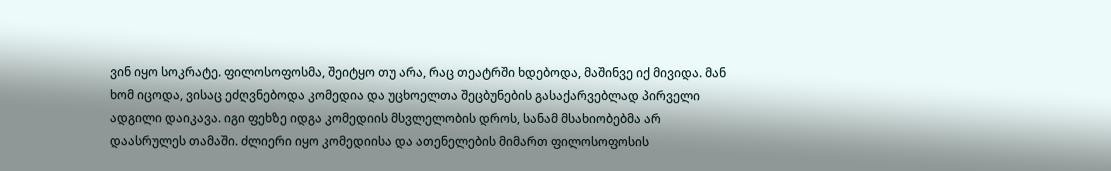ვინ იყო სოკრატე. ფილოსოფოსმა, შეიტყო თუ არა, რაც თეატრში ხდებოდა, მაშინვე იქ მივიდა. მან ხომ იცოდა, ვისაც ეძღვნებოდა კომედია და უცხოელთა შეცბუნების გასაქარვებლად პირველი ადგილი დაიკავა. იგი ფეხზე იდგა კომედიის მსვლელობის დროს, სანამ მსახიობებმა არ დაასრულეს თამაში. ძლიერი იყო კომედიისა და ათენელების მიმართ ფილოსოფოსის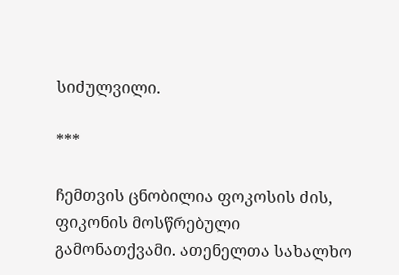სიძულვილი.

***

ჩემთვის ცნობილია ფოკოსის ძის, ფიკონის მოსწრებული გამონათქვამი. ათენელთა სახალხო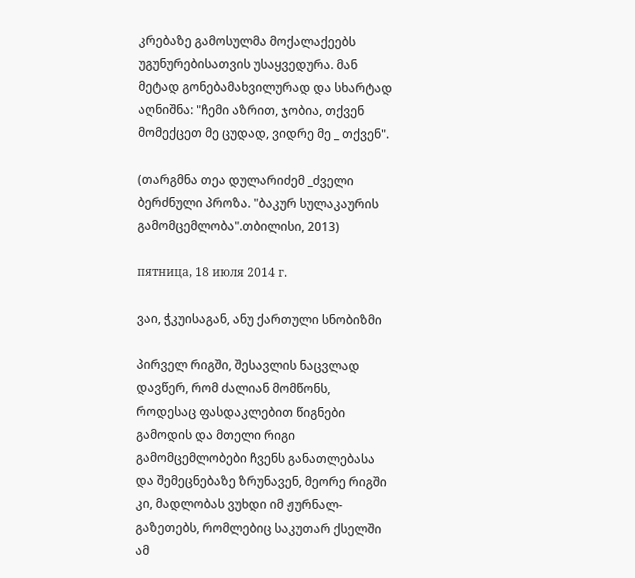კრებაზე გამოსულმა მოქალაქეებს უგუნურებისათვის უსაყვედურა. მან მეტად გონებამახვილურად და სხარტად აღნიშნა: "ჩემი აზრით, ჯობია, თქვენ მომექცეთ მე ცუდად, ვიდრე მე _ თქვენ".

(თარგმნა თეა დულარიძემ _ძველი ბერძნული პროზა. "ბაკურ სულაკაურის გამომცემლობა".თბილისი, 2013)

пятница, 18 июля 2014 г.

ვაი, ჭკუისაგან, ანუ ქართული სნობიზმი

პირველ რიგში, შესავლის ნაცვლად დავწერ, რომ ძალიან მომწონს, როდესაც ფასდაკლებით წიგნები გამოდის და მთელი რიგი გამომცემლობები ჩვენს განათლებასა და შემეცნებაზე ზრუნავენ, მეორე რიგში კი, მადლობას ვუხდი იმ ჟურნალ-გაზეთებს, რომლებიც საკუთარ ქსელში ამ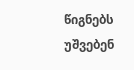წიგნებს უშვებენ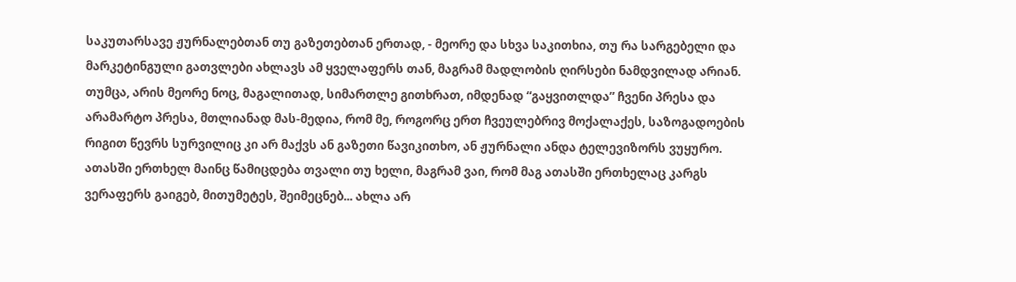საკუთარსავე ჟურნალებთან თუ გაზეთებთან ერთად, - მეორე და სხვა საკითხია, თუ რა სარგებელი და მარკეტინგული გათვლები ახლავს ამ ყველაფერს თან, მაგრამ მადლობის ღირსები ნამდვილად არიან. თუმცა, არის მეორე ნოც, მაგალითად, სიმართლე გითხრათ, იმდენად “გაყვითლდა” ჩვენი პრესა და არამარტო პრესა, მთლიანად მას-მედია, რომ მე, როგორც ერთ ჩვეულებრივ მოქალაქეს, საზოგადოების რიგით წევრს სურვილიც კი არ მაქვს ან გაზეთი წავიკითხო, ან ჟურნალი ანდა ტელევიზორს ვუყურო. ათასში ერთხელ მაინც წამიცდება თვალი თუ ხელი, მაგრამ ვაი, რომ მაგ ათასში ერთხელაც კარგს ვერაფერს გაიგებ, მითუმეტეს, შეიმეცნებ... ახლა არ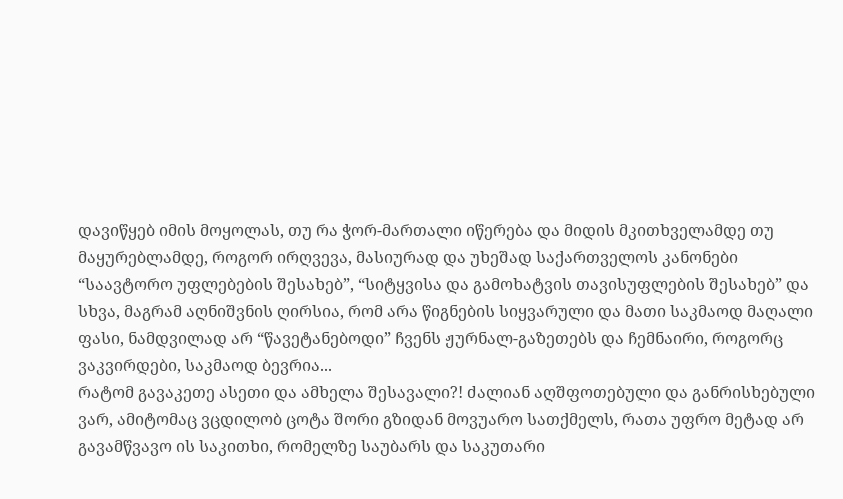დავიწყებ იმის მოყოლას, თუ რა ჭორ-მართალი იწერება და მიდის მკითხველამდე თუ მაყურებლამდე, როგორ ირღვევა, მასიურად და უხეშად საქართველოს კანონები “საავტორო უფლებების შესახებ”, “სიტყვისა და გამოხატვის თავისუფლების შესახებ” და სხვა, მაგრამ აღნიშვნის ღირსია, რომ არა წიგნების სიყვარული და მათი საკმაოდ მაღალი ფასი, ნამდვილად არ “წავეტანებოდი” ჩვენს ჟურნალ-გაზეთებს და ჩემნაირი, როგორც ვაკვირდები, საკმაოდ ბევრია...
რატომ გავაკეთე ასეთი და ამხელა შესავალი?! ძალიან აღშფოთებული და განრისხებული ვარ, ამიტომაც ვცდილობ ცოტა შორი გზიდან მოვუარო სათქმელს, რათა უფრო მეტად არ გავამწვავო ის საკითხი, რომელზე საუბარს და საკუთარი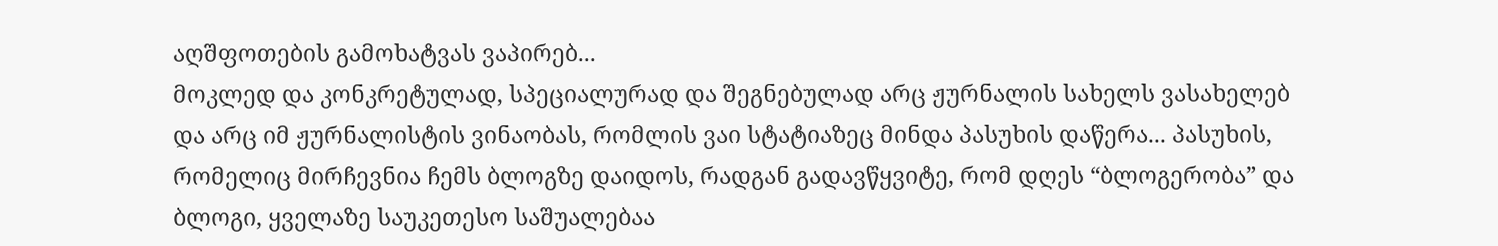აღშფოთების გამოხატვას ვაპირებ...
მოკლედ და კონკრეტულად, სპეციალურად და შეგნებულად არც ჟურნალის სახელს ვასახელებ და არც იმ ჟურნალისტის ვინაობას, რომლის ვაი სტატიაზეც მინდა პასუხის დაწერა... პასუხის, რომელიც მირჩევნია ჩემს ბლოგზე დაიდოს, რადგან გადავწყვიტე, რომ დღეს “ბლოგერობა” და ბლოგი, ყველაზე საუკეთესო საშუალებაა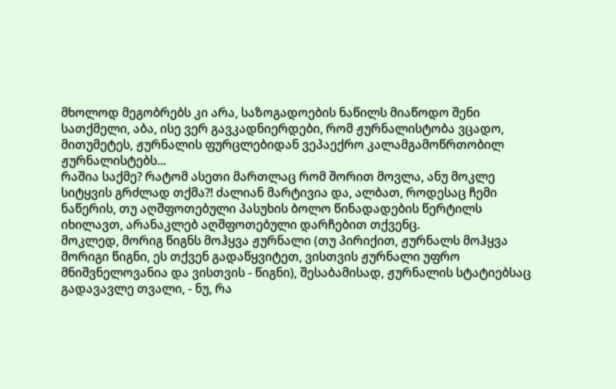მხოლოდ მეგობრებს კი არა, საზოგადოების ნაწილს მიაწოდო შენი სათქმელი, აბა, ისე ვერ გავკადნიერდები, რომ ჟურნალისტობა ვცადო, მითუმეტეს, ჟურნალის ფურცლებიდან ვეპაექრო კალამგამოწრთობილ ჟურნალისტებს...
რაშია საქმე? რატომ ასეთი მართლაც რომ შორით მოვლა, ანუ მოკლე სიტყვის გრძლად თქმა?! ძალიან მარტივია და, ალბათ, როდესაც ჩემი ნაწერის, თუ აღშფოთებული პასუხის ბოლო წინადადების წერტილს იხილავთ, არანაკლებ აღშფოთებული დარჩებით თქვენც.
მოკლედ, მორიგ წიგნს მოჰყვა ჟურნალი (თუ პირიქით, ჟურნალს მოჰყვა მორიგი წიგნი, ეს თქვენ გადაწყვიტეთ, ვისთვის ჟურნალი უფრო მნიშვნელოვანია და ვისთვის - წიგნი), შესაბამისად, ჟურნალის სტატიებსაც გადავავლე თვალი, - ნუ, რა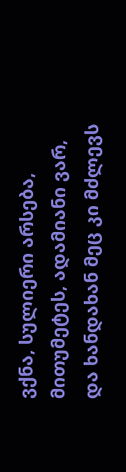ვქნა, სულიერი არსება, მითუმეტეს, ადამიანი ვარ, და ხანდახან მეც კი მძლევს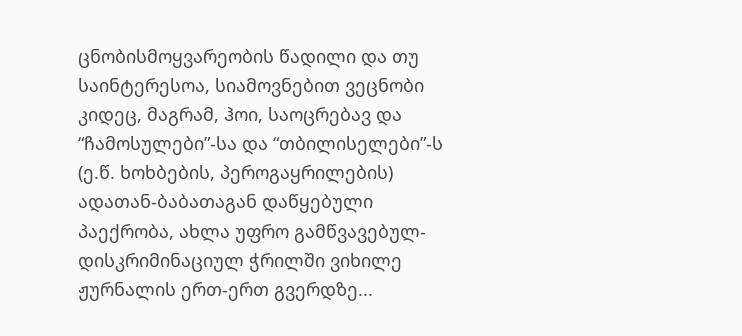ცნობისმოყვარეობის წადილი და თუ საინტერესოა, სიამოვნებით ვეცნობი კიდეც, მაგრამ, ჰოი, საოცრებავ და “ჩამოსულები”-სა და “თბილისელები”-ს (ე.წ. ხოხბების, პეროგაყრილების) ადათან-ბაბათაგან დაწყებული პაექრობა, ახლა უფრო გამწვავებულ-დისკრიმინაციულ ჭრილში ვიხილე ჟურნალის ერთ-ერთ გვერდზე...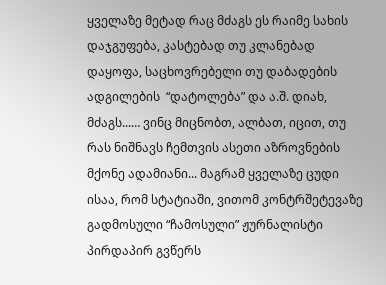ყველაზე მეტად რაც მძაგს ეს რაიმე სახის დაჯგუფება, კასტებად თუ კლანებად დაყოფა, საცხოვრებელი თუ დაბადების ადგილების  “დატოლება” და ა.შ. დიახ, მძაგს...… ვინც მიცნობთ, ალბათ, იცით, თუ რას ნიშნავს ჩემთვის ასეთი აზროვნების მქონე ადამიანი... მაგრამ ყველაზე ცუდი ისაა, რომ სტატიაში, ვითომ კონტრშეტევაზე გადმოსული “ჩამოსული” ჟურნალისტი პირდაპირ გვწერს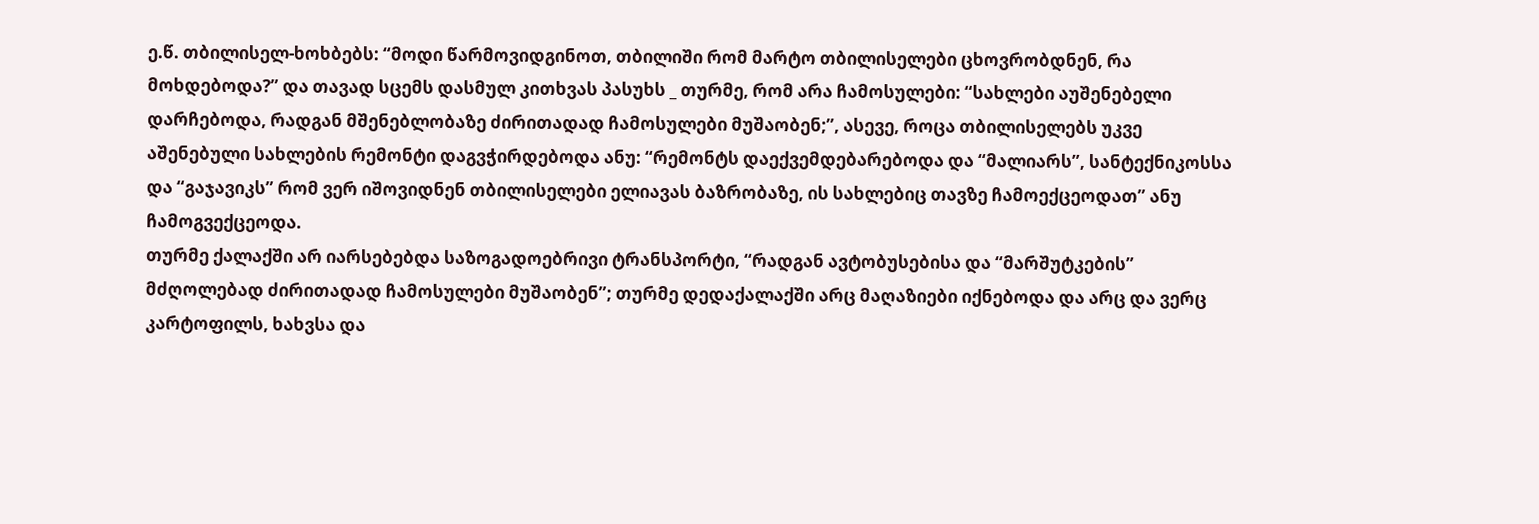ე.წ. თბილისელ-ხოხბებს: “მოდი წარმოვიდგინოთ, თბილიში რომ მარტო თბილისელები ცხოვრობდნენ, რა მოხდებოდა?” და თავად სცემს დასმულ კითხვას პასუხს _ თურმე, რომ არა ჩამოსულები: “სახლები აუშენებელი დარჩებოდა, რადგან მშენებლობაზე ძირითადად ჩამოსულები მუშაობენ;”, ასევე, როცა თბილისელებს უკვე აშენებული სახლების რემონტი დაგვჭირდებოდა ანუ: “რემონტს დაექვემდებარებოდა და “მალიარს”, სანტექნიკოსსა და “გაჯავიკს” რომ ვერ იშოვიდნენ თბილისელები ელიავას ბაზრობაზე, ის სახლებიც თავზე ჩამოექცეოდათ” ანუ ჩამოგვექცეოდა.
თურმე ქალაქში არ იარსებებდა საზოგადოებრივი ტრანსპორტი, “რადგან ავტობუსებისა და “მარშუტკების” მძღოლებად ძირითადად ჩამოსულები მუშაობენ”; თურმე დედაქალაქში არც მაღაზიები იქნებოდა და არც და ვერც კარტოფილს, ხახვსა და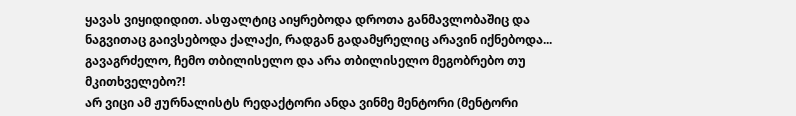ყავას ვიყიდიდით. ასფალტიც აიყრებოდა დროთა განმავლობაშიც და ნაგვითაც გაივსებოდა ქალაქი, რადგან გადამყრელიც არავინ იქნებოდა... გავაგრძელო, ჩემო თბილისელო და არა თბილისელო მეგობრებო თუ მკითხველებო?!
არ ვიცი ამ ჟურნალისტს რედაქტორი ანდა ვინმე მენტორი (მენტორი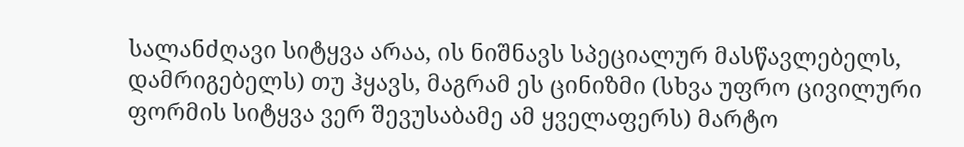სალანძღავი სიტყვა არაა, ის ნიშნავს სპეციალურ მასწავლებელს, დამრიგებელს) თუ ჰყავს, მაგრამ ეს ცინიზმი (სხვა უფრო ცივილური ფორმის სიტყვა ვერ შევუსაბამე ამ ყველაფერს) მარტო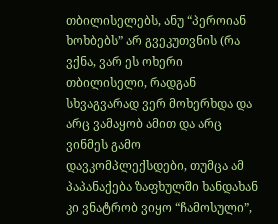თბილისელებს, ანუ “პეროიან ხოხბებს” არ გვეკუთვნის (რა ვქნა, ვარ ეს ოხერი თბილისელი, რადგან სხვაგვარად ვერ მოხერხდა და არც ვამაყობ ამით და არც ვინმეს გამო დავკომპლექსდები, თუმცა ამ პაპანაქება ზაფხულში ხანდახან კი ვნატრობ ვიყო “ჩამოსული”,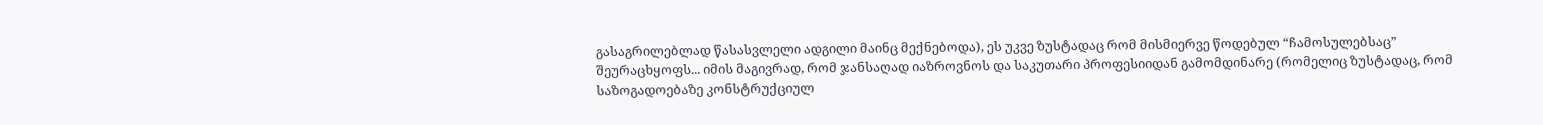გასაგრილებლად წასასვლელი ადგილი მაინც მექნებოდა), ეს უკვე ზუსტადაც რომ მისმიერვე წოდებულ “ჩამოსულებსაც” შეურაცხყოფს... იმის მაგივრად, რომ ჯანსაღად იაზროვნოს და საკუთარი პროფესიიდან გამომდინარე (რომელიც ზუსტადაც, რომ საზოგადოებაზე კონსტრუქციულ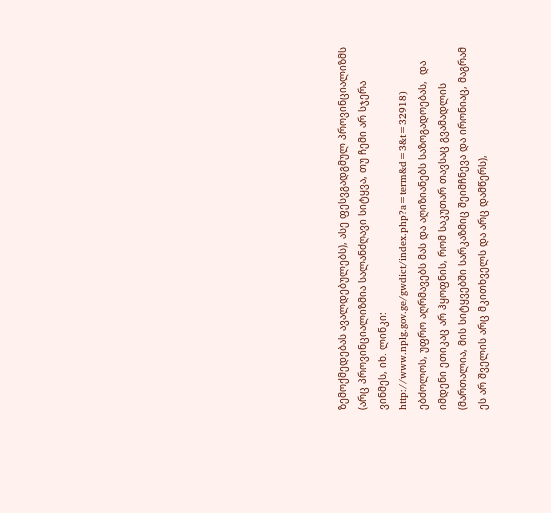ზემოქმედებას ავალდებულებს), ასე ფესვგადგმულ პროვინციალიზმს (არც პროვინციალიზმია სალანძღავი სიტყვა, თუ ჩემი არ სჯერა ვინმეს, იხ. ლინკი: http://www.nplg.gov.ge/gwdict/index.php?a=term&d=3&t=32918) ებძოლოს, უფრო აღრმავებს მას და აღიზიანებს საზოგადოებას,  და იმდენი ეთიკაც არ ჰყოფნის, რომ საკუთარ თავსაც გვამადლის (მართალია, მის სიტყვებში სარკაზმიც შეიმჩნევა და ირონიაც, მაგრამ ეს არ შველის არც მკითხველს და არც დამწერს),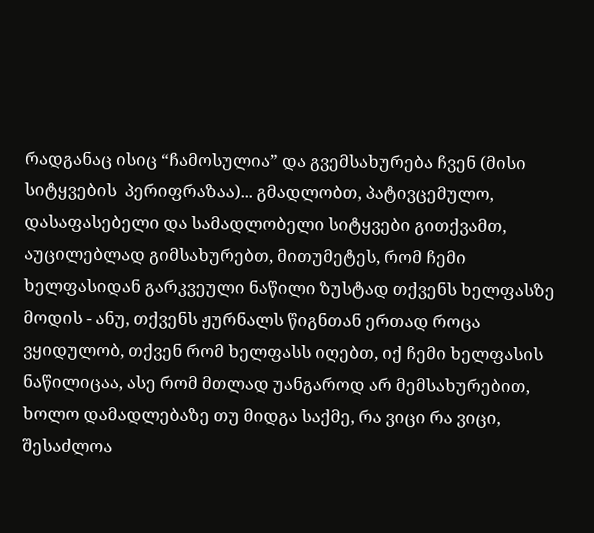რადგანაც ისიც “ჩამოსულია” და გვემსახურება ჩვენ (მისი სიტყვების  პერიფრაზაა)... გმადლობთ, პატივცემულო, დასაფასებელი და სამადლობელი სიტყვები გითქვამთ, აუცილებლად გიმსახურებთ, მითუმეტეს, რომ ჩემი ხელფასიდან გარკვეული ნაწილი ზუსტად თქვენს ხელფასზე მოდის - ანუ, თქვენს ჟურნალს წიგნთან ერთად როცა ვყიდულობ, თქვენ რომ ხელფასს იღებთ, იქ ჩემი ხელფასის ნაწილიცაა, ასე რომ მთლად უანგაროდ არ მემსახურებით, ხოლო დამადლებაზე თუ მიდგა საქმე, რა ვიცი რა ვიცი, შესაძლოა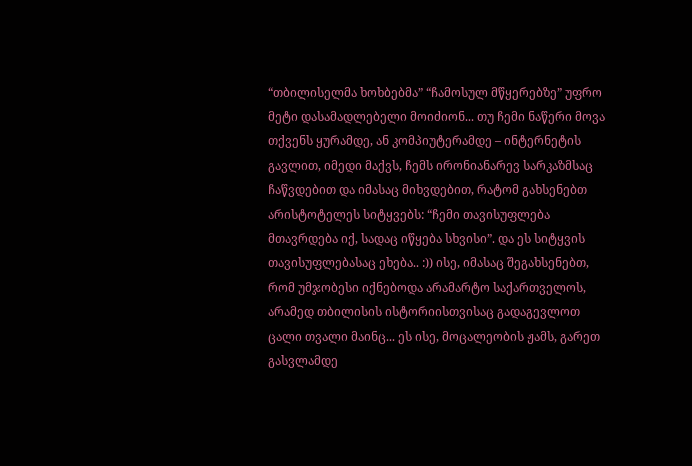“თბილისელმა ხოხბებმა” “ჩამოსულ მწყერებზე” უფრო მეტი დასამადლებელი მოიძიონ... თუ ჩემი ნაწერი მოვა თქვენს ყურამდე, ან კომპიუტერამდე – ინტერნეტის გავლით, იმედი მაქვს, ჩემს ირონიანარევ სარკაზმსაც ჩაწვდებით და იმასაც მიხვდებით, რატომ გახსენებთ არისტოტელეს სიტყვებს: “ჩემი თავისუფლება მთავრდება იქ, სადაც იწყება სხვისი”. და ეს სიტყვის თავისუფლებასაც ეხება.. :)) ისე, იმასაც შეგახსენებთ, რომ უმჯობესი იქნებოდა არამარტო საქართველოს, არამედ თბილისის ისტორიისთვისაც გადაგევლოთ ცალი თვალი მაინც... ეს ისე, მოცალეობის ჟამს, გარეთ გასვლამდე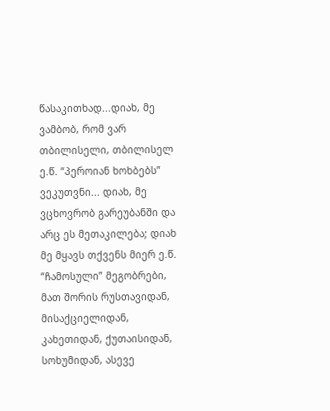წასაკითხად...დიახ, მე ვამბობ, რომ ვარ თბილისელი, თბილისელ ე.წ. “პეროიან ხოხბებს” ვეკუთვნი... დიახ, მე ვცხოვრობ გარეუბანში და არც ეს მეთაკილება; დიახ მე მყავს თქვენს მიერ ე.წ. “ჩამოსული” მეგობრები, მათ შორის რუსთავიდან, მისაქციელიდან, კახეთიდან, ქუთაისიდან, სოხუმიდან, ასევე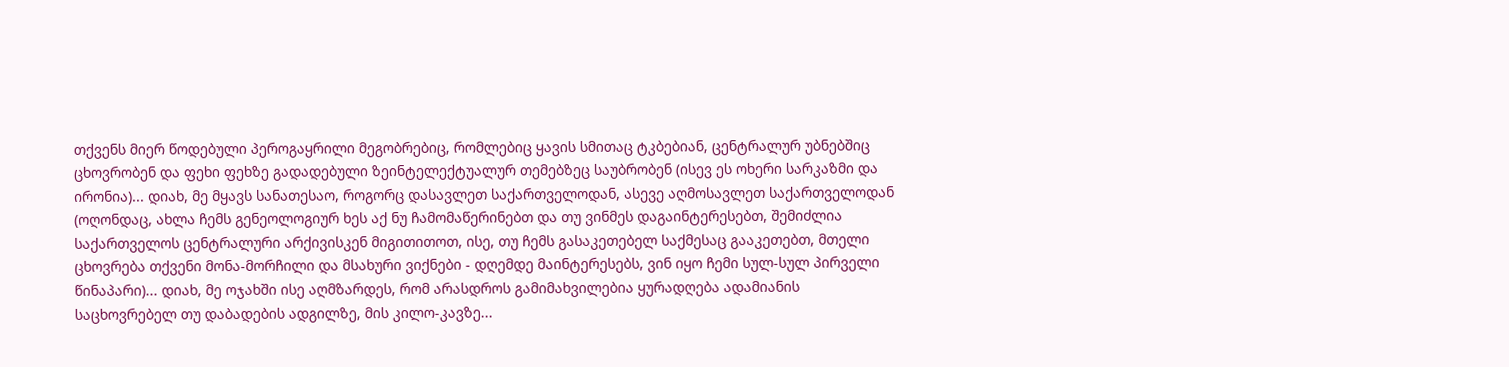თქვენს მიერ წოდებული პეროგაყრილი მეგობრებიც, რომლებიც ყავის სმითაც ტკბებიან, ცენტრალურ უბნებშიც ცხოვრობენ და ფეხი ფეხზე გადადებული ზეინტელექტუალურ თემებზეც საუბრობენ (ისევ ეს ოხერი სარკაზმი და ირონია)... დიახ, მე მყავს სანათესაო, როგორც დასავლეთ საქართველოდან, ასევე აღმოსავლეთ საქართველოდან (ოღონდაც, ახლა ჩემს გენეოლოგიურ ხეს აქ ნუ ჩამომაწერინებთ და თუ ვინმეს დაგაინტერესებთ, შემიძლია საქართველოს ცენტრალური არქივისკენ მიგითითოთ, ისე, თუ ჩემს გასაკეთებელ საქმესაც გააკეთებთ, მთელი ცხოვრება თქვენი მონა-მორჩილი და მსახური ვიქნები - დღემდე მაინტერესებს, ვინ იყო ჩემი სულ-სულ პირველი წინაპარი)... დიახ, მე ოჯახში ისე აღმზარდეს, რომ არასდროს გამიმახვილებია ყურადღება ადამიანის საცხოვრებელ თუ დაბადების ადგილზე, მის კილო-კავზე...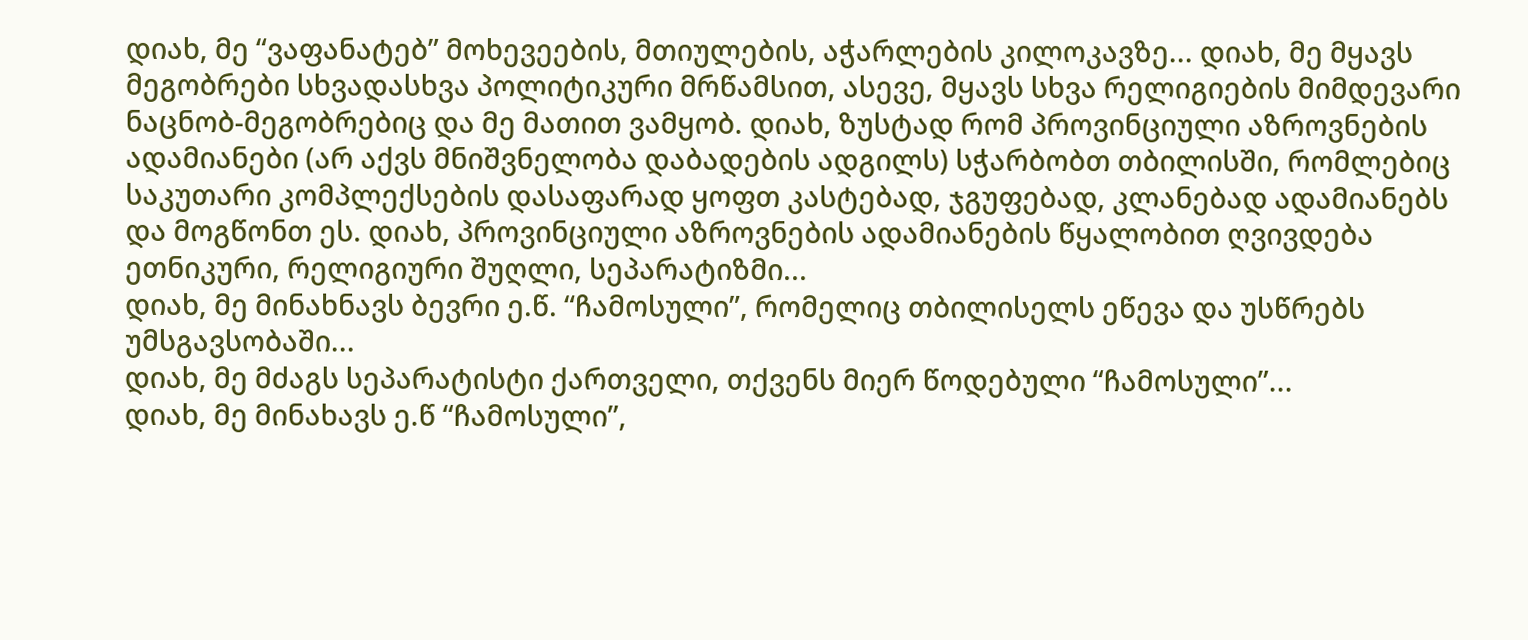დიახ, მე “ვაფანატებ” მოხევეების, მთიულების, აჭარლების კილოკავზე... დიახ, მე მყავს მეგობრები სხვადასხვა პოლიტიკური მრწამსით, ასევე, მყავს სხვა რელიგიების მიმდევარი ნაცნობ-მეგობრებიც და მე მათით ვამყობ. დიახ, ზუსტად რომ პროვინციული აზროვნების ადამიანები (არ აქვს მნიშვნელობა დაბადების ადგილს) სჭარბობთ თბილისში, რომლებიც საკუთარი კომპლექსების დასაფარად ყოფთ კასტებად, ჯგუფებად, კლანებად ადამიანებს და მოგწონთ ეს. დიახ, პროვინციული აზროვნების ადამიანების წყალობით ღვივდება ეთნიკური, რელიგიური შუღლი, სეპარატიზმი...
დიახ, მე მინახნავს ბევრი ე.წ. “ჩამოსული”, რომელიც თბილისელს ეწევა და უსწრებს უმსგავსობაში...
დიახ, მე მძაგს სეპარატისტი ქართველი, თქვენს მიერ წოდებული “ჩამოსული”...
დიახ, მე მინახავს ე.წ “ჩამოსული”,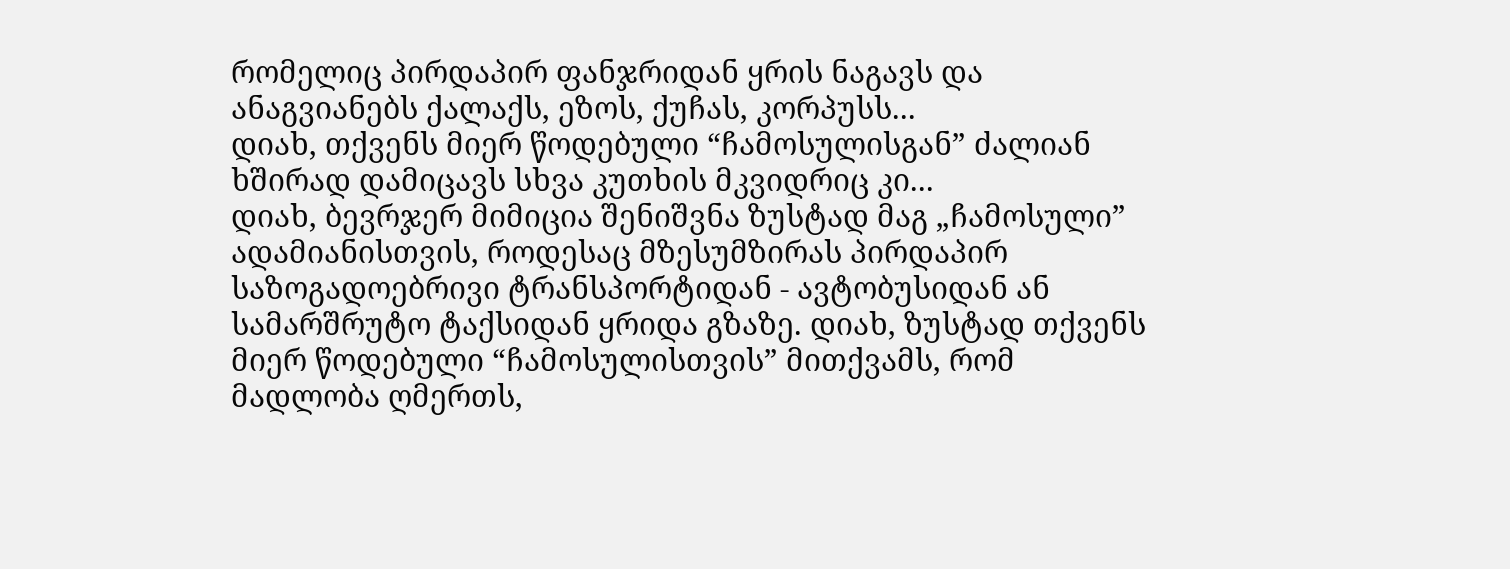რომელიც პირდაპირ ფანჯრიდან ყრის ნაგავს და ანაგვიანებს ქალაქს, ეზოს, ქუჩას, კორპუსს...
დიახ, თქვენს მიერ წოდებული “ჩამოსულისგან” ძალიან ხშირად დამიცავს სხვა კუთხის მკვიდრიც კი...
დიახ, ბევრჯერ მიმიცია შენიშვნა ზუსტად მაგ „ჩამოსული” ადამიანისთვის, როდესაც მზესუმზირას პირდაპირ საზოგადოებრივი ტრანსპორტიდან - ავტობუსიდან ან სამარშრუტო ტაქსიდან ყრიდა გზაზე. დიახ, ზუსტად თქვენს მიერ წოდებული “ჩამოსულისთვის” მითქვამს, რომ მადლობა ღმერთს,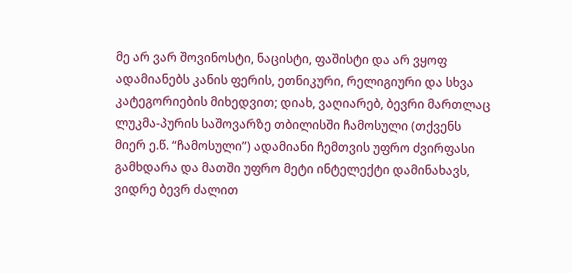მე არ ვარ შოვინოსტი, ნაცისტი, ფაშისტი და არ ვყოფ ადამიანებს კანის ფერის, ეთნიკური, რელიგიური და სხვა კატეგორიების მიხედვით; დიახ, ვაღიარებ, ბევრი მართლაც ლუკმა-პურის საშოვარზე თბილისში ჩამოსული (თქვენს მიერ ე.წ. “ჩამოსული”) ადამიანი ჩემთვის უფრო ძვირფასი გამხდარა და მათში უფრო მეტი ინტელექტი დამინახავს, ვიდრე ბევრ ძალით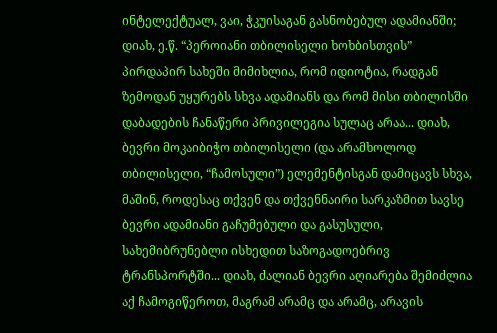ინტელექტუალ, ვაი, ჭკუისაგან გასნობებულ ადამიანში;  დიახ, ე.წ. “პეროიანი თბილისელი ხოხბისთვის” პირდაპირ სახეში მიმიხლია, რომ იდიოტია, რადგან ზემოდან უყურებს სხვა ადამიანს და რომ მისი თბილისში დაბადების ჩანაწერი პრივილეგია სულაც არაა... დიახ, ბევრი მოკაიბიჭო თბილისელი (და არამხოლოდ თბილისელი, “ჩამოსული”) ელემენტისგან დამიცავს სხვა, მაშინ, როდესაც თქვენ და თქვენნაირი სარკაზმით სავსე ბევრი ადამიანი გაჩუმებული და გასუსული, სახემიბრუნებლი ისხედით საზოგადოებრივ ტრანსპორტში... დიახ, ძალიან ბევრი აღიარება შემიძლია აქ ჩამოგიწეროთ, მაგრამ არამც და არამც, არავის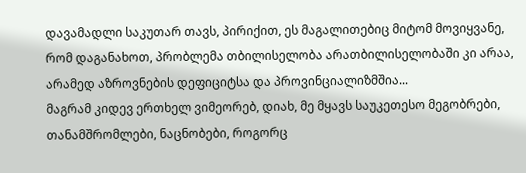დავამადლი საკუთარ თავს, პირიქით, ეს მაგალითებიც მიტომ მოვიყვანე, რომ დაგანახოთ, პრობლემა თბილისელობა არათბილისელობაში კი არაა, არამედ აზროვნების დეფიციტსა და პროვინციალიზმშია...
მაგრამ კიდევ ერთხელ ვიმეორებ, დიახ, მე მყავს საუკეთესო მეგობრები, თანამშრომლები, ნაცნობები, როგორც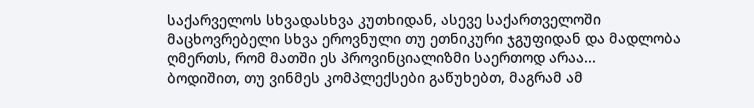საქარველოს სხვადასხვა კუთხიდან, ასევე საქართველოში მაცხოვრებელი სხვა ეროვნული თუ ეთნიკური ჯგუფიდან და მადლობა ღმერთს, რომ მათში ეს პროვინციალიზმი საერთოდ არაა...
ბოდიშით, თუ ვინმეს კომპლექსები გაწუხებთ, მაგრამ ამ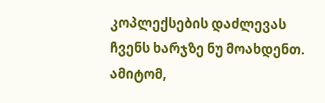კოპლექსების დაძლევას ჩვენს ხარჯზე ნუ მოახდენთ. ამიტომ,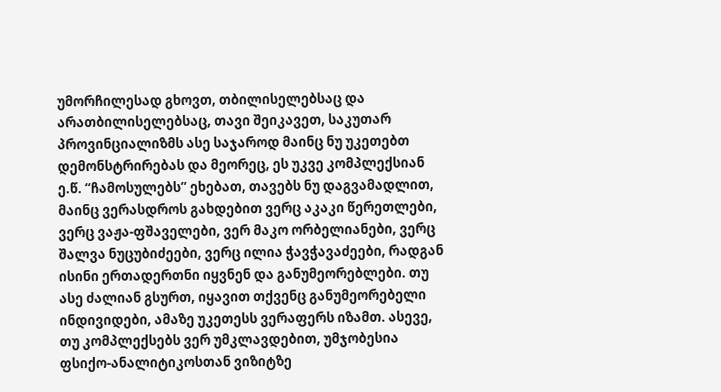უმორჩილესად გხოვთ, თბილისელებსაც და არათბილისელებსაც, თავი შეიკავეთ, საკუთარ პროვინციალიზმს ასე საჯაროდ მაინც ნუ უკეთებთ დემონსტრირებას და მეორეც, ეს უკვე კომპლექსიან ე.წ. “ჩამოსულებს” ეხებათ, თავებს ნუ დაგვამადლით, მაინც ვერასდროს გახდებით ვერც აკაკი წერეთლები, ვერც ვაჟა-ფშაველები, ვერ მაკო ორბელიანები, ვერც შალვა ნუცუბიძეები, ვერც ილია ჭავჭავაძეები, რადგან ისინი ერთადერთნი იყვნენ და განუმეორებლები. თუ ასე ძალიან გსურთ, იყავით თქვენც განუმეორებელი ინდივიდები, ამაზე უკეთესს ვერაფერს იზამთ. ასევე, თუ კომპლექსებს ვერ უმკლავდებით, უმჯობესია ფსიქო-ანალიტიკოსთან ვიზიტზე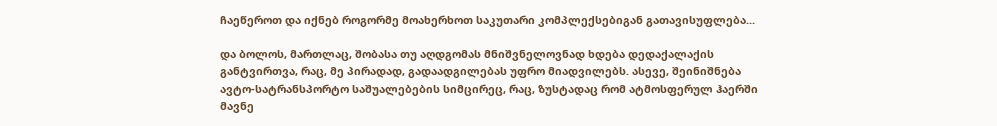ჩაეწეროთ და იქნებ როგორმე მოახერხოთ საკუთარი კომპლექსებიგან გათავისუფლება...

და ბოლოს, მართლაც, შობასა თუ აღდგომას მნიშვნელოვნად ხდება დედაქალაქის განტვირთვა, რაც, მე პირადად, გადაადგილებას უფრო მიადვილებს. ასევე, შეინიშნება ავტო-სატრანსპორტო საშუალებების სიმცირეც, რაც, ზუსტადაც რომ ატმოსფერულ ჰაერში მავნე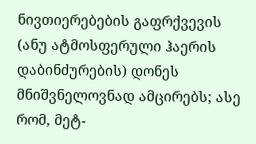ნივთიერებების გაფრქვევის (ანუ ატმოსფერული ჰაერის დაბინძურების) დონეს მნიშვნელოვნად ამცირებს; ასე რომ, მეტ-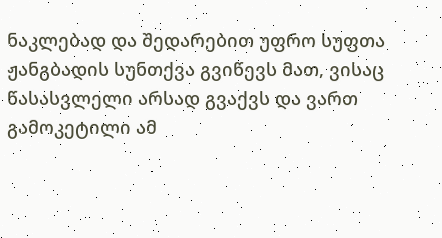ნაკლებად და შედარებით უფრო სუფთა ჟანგბადის სუნთქვა გვიწევს მათ, ვისაც წასასვლელი არსად გვაქვს და ვართ გამოკეტილი ამ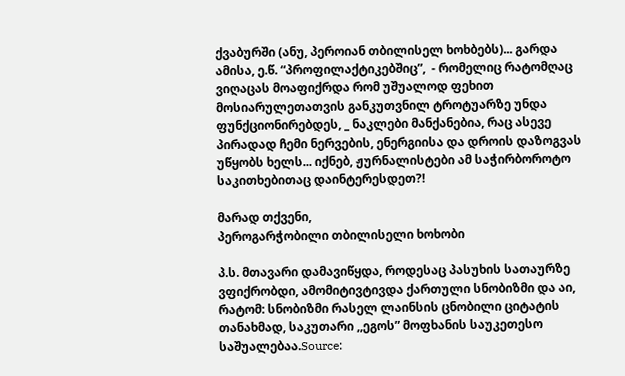ქვაბურში (ანუ, პეროიან თბილისელ ხოხბებს)... გარდა ამისა, ე.წ. “პროფილაქტიკებშიც”,  - რომელიც რატომღაც ვიღაცას მოაფიქრდა რომ უშუალოდ ფეხით მოსიარულეთათვის განკუთვნილ ტროტუარზე უნდა ფუნქციონირებდეს, _ ნაკლები მანქანებია, რაც ასევე პირადად ჩემი ნერვების, ენერგიისა და დროის დაზოგვას უწყობს ხელს... იქნებ, ჟურნალისტები ამ საჭირბოროტო საკითხებითაც დაინტერესდეთ?!

მარად თქვენი,
პეროგარჭობილი თბილისელი ხოხობი

პ.ს. მთავარი დამავიწყდა, როდესაც პასუხის სათაურზე ვფიქრობდი, ამომიტივტივდა ქართული სნობიზმი და აი, რატომ: სნობიზმი რასელ ლაინსის ცნობილი ციტატის თანახმად, საკუთარი ,,ეგოს” მოფხანის საუკეთესო საშუალებაა.Source: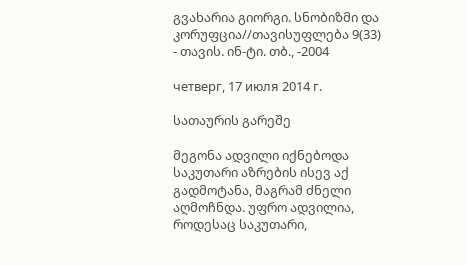გვახარია გიორგი. სნობიზმი და კორუფცია//თავისუფლება 9(33) - თავის. ინ-ტი. თბ., -2004

четверг, 17 июля 2014 г.

სათაურის გარეშე

მეგონა ადვილი იქნებოდა საკუთარი აზრების ისევ აქ გადმოტანა, მაგრამ ძნელი აღმოჩნდა. უფრო ადვილია, როდესაც საკუთარი,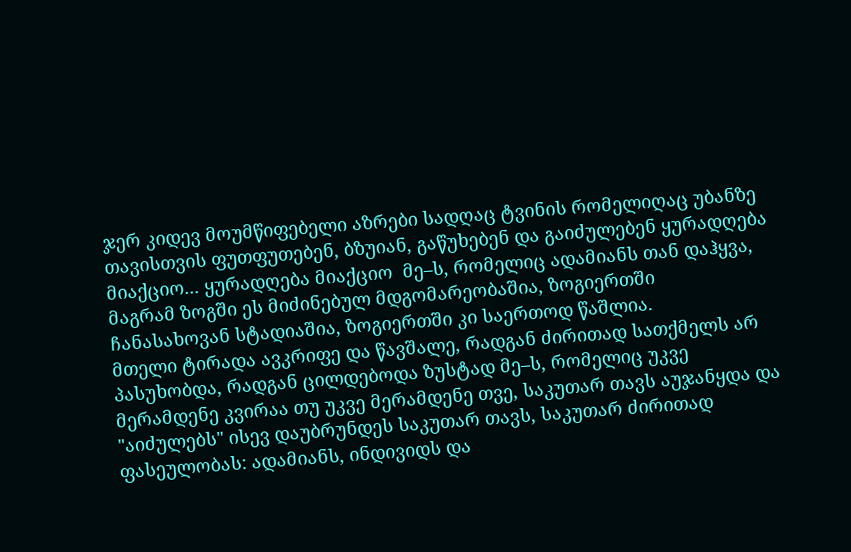ჯერ კიდევ მოუმწიფებელი აზრები სადღაც ტვინის რომელიღაც უბანზე თავისთვის ფუთფუთებენ, ბზუიან, გაწუხებენ და გაიძულებენ ყურადღება მიაქციო... ყურადღება მიაქციო  მე–ს, რომელიც ადამიანს თან დაჰყვა, მაგრამ ზოგში ეს მიძინებულ მდგომარეობაშია, ზოგიერთში  ჩანასახოვან სტადიაშია, ზოგიერთში კი საერთოდ წაშლია.
მთელი ტირადა ავკრიფე და წავშალე, რადგან ძირითად სათქმელს არ პასუხობდა, რადგან ცილდებოდა ზუსტად მე–ს, რომელიც უკვე მერამდენე კვირაა თუ უკვე მერამდენე თვე, საკუთარ თავს აუჯანყდა და "აიძულებს" ისევ დაუბრუნდეს საკუთარ თავს, საკუთარ ძირითად ფასეულობას: ადამიანს, ინდივიდს და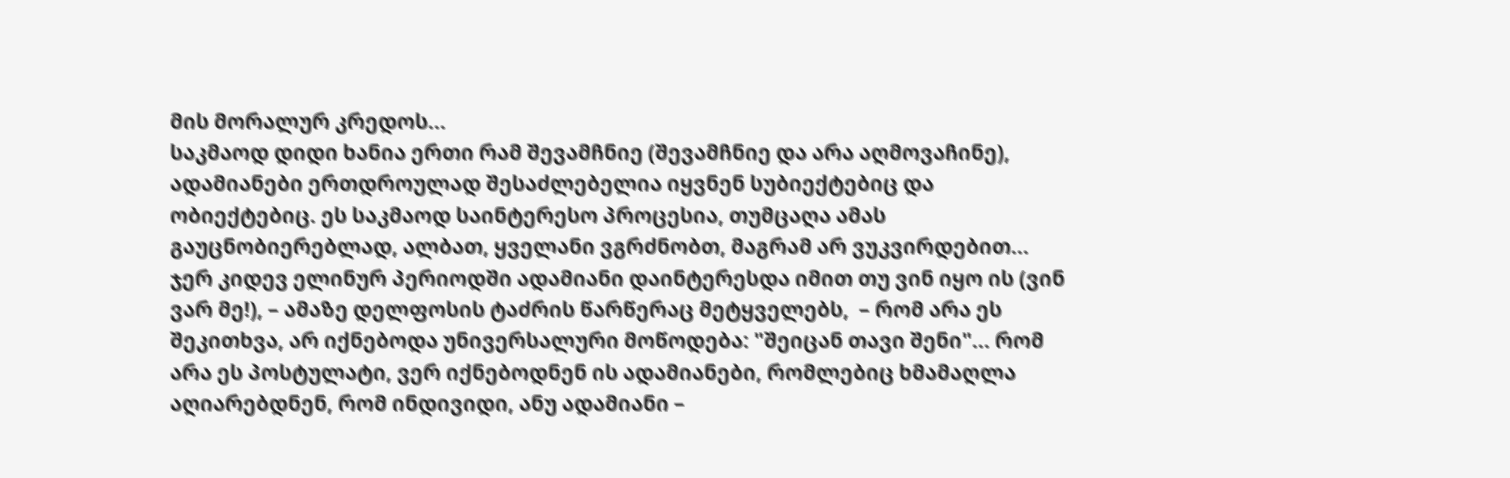მის მორალურ კრედოს...
საკმაოდ დიდი ხანია ერთი რამ შევამჩნიე (შევამჩნიე და არა აღმოვაჩინე), ადამიანები ერთდროულად შესაძლებელია იყვნენ სუბიექტებიც და ობიექტებიც. ეს საკმაოდ საინტერესო პროცესია, თუმცაღა ამას გაუცნობიერებლად, ალბათ, ყველანი ვგრძნობთ, მაგრამ არ ვუკვირდებით... ჯერ კიდევ ელინურ პერიოდში ადამიანი დაინტერესდა იმით თუ ვინ იყო ის (ვინ ვარ მე!), – ამაზე დელფოსის ტაძრის წარწერაც მეტყველებს,  – რომ არა ეს შეკითხვა, არ იქნებოდა უნივერსალური მოწოდება: "შეიცან თავი შენი"... რომ არა ეს პოსტულატი, ვერ იქნებოდნენ ის ადამიანები, რომლებიც ხმამაღლა აღიარებდნენ, რომ ინდივიდი, ანუ ადამიანი –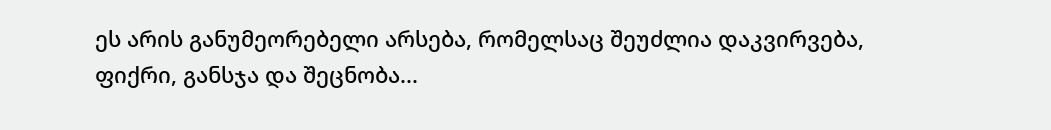ეს არის განუმეორებელი არსება, რომელსაც შეუძლია დაკვირვება, ფიქრი, განსჯა და შეცნობა...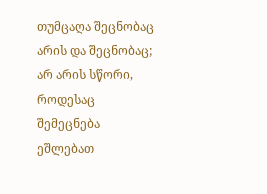თუმცაღა შეცნობაც არის და შეცნობაც; არ არის სწორი, როდესაც შემეცნება ეშლებათ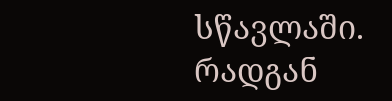სწავლაში. რადგან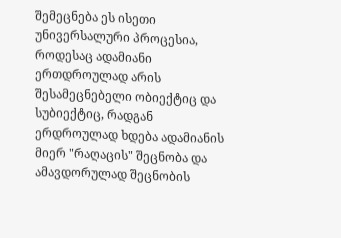შემეცნება ეს ისეთი უნივერსალური პროცესია, როდესაც ადამიანი ერთდროულად არის შესამეცნებელი ობიექტიც და სუბიექტიც, რადგან ერდროულად ხდება ადამიანის მიერ "რაღაცის" შეცნობა და ამავდორულად შეცნობის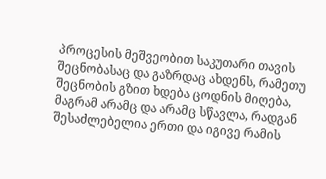პროცესის მეშვეობით საკუთარი თავის შეცნობასაც და გაზრდაც ახდენს, რამეთუ შეცნობის გზით ხდება ცოდნის მიღება, მაგრამ არამც და არამც სწავლა, რადგან შესაძლებელია ერთი და იგივე რამის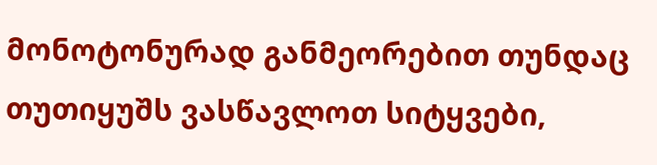მონოტონურად განმეორებით თუნდაც თუთიყუშს ვასწავლოთ სიტყვები,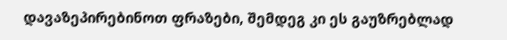დავაზეპირებინოთ ფრაზები, შემდეგ კი ეს გაუზრებლად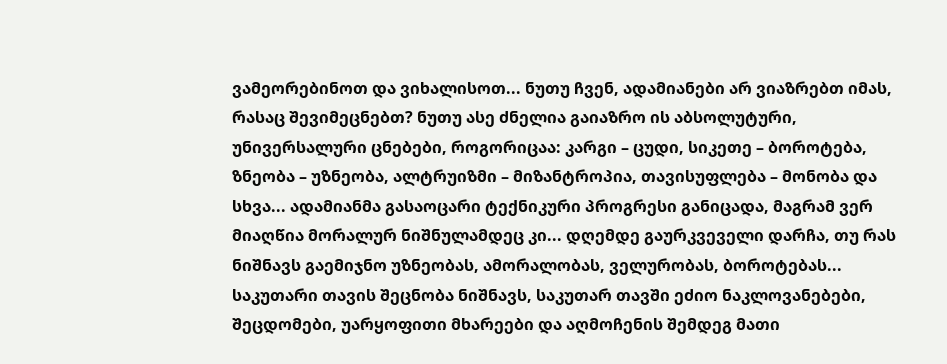ვამეორებინოთ და ვიხალისოთ... ნუთუ ჩვენ, ადამიანები არ ვიაზრებთ იმას, რასაც შევიმეცნებთ? ნუთუ ასე ძნელია გაიაზრო ის აბსოლუტური, უნივერსალური ცნებები, როგორიცაა: კარგი – ცუდი, სიკეთე – ბოროტება, ზნეობა – უზნეობა, ალტრუიზმი – მიზანტროპია, თავისუფლება – მონობა და სხვა... ადამიანმა გასაოცარი ტექნიკური პროგრესი განიცადა, მაგრამ ვერ მიაღწია მორალურ ნიშნულამდეც კი... დღემდე გაურკვეველი დარჩა, თუ რას ნიშნავს გაემიჯნო უზნეობას, ამორალობას, ველურობას, ბოროტებას... საკუთარი თავის შეცნობა ნიშნავს, საკუთარ თავში ეძიო ნაკლოვანებები, შეცდომები, უარყოფითი მხარეები და აღმოჩენის შემდეგ მათი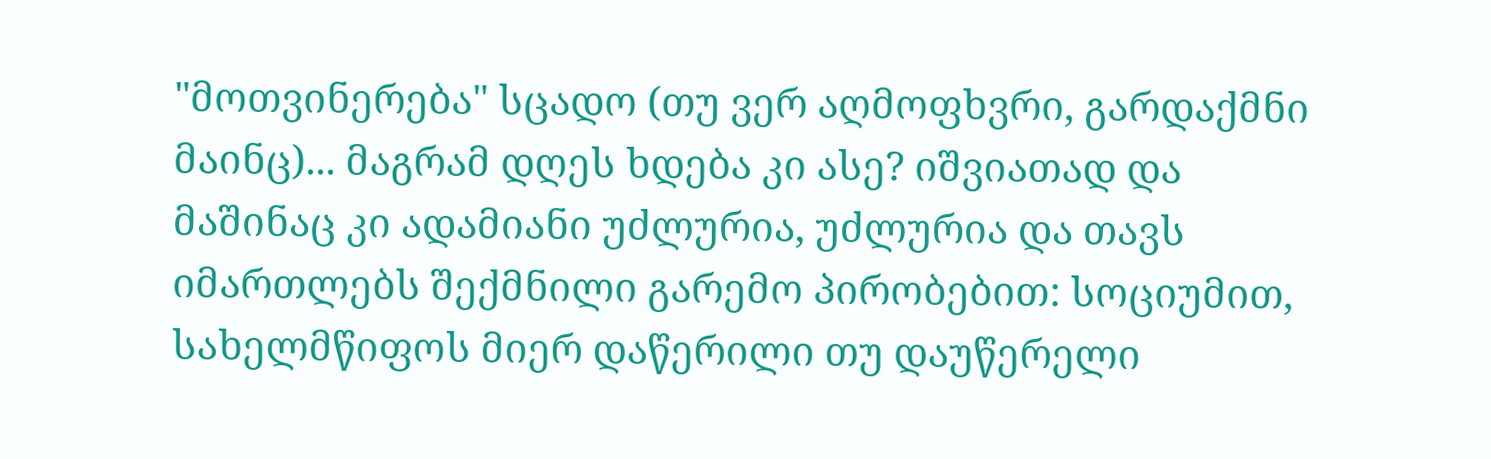"მოთვინერება" სცადო (თუ ვერ აღმოფხვრი, გარდაქმნი მაინც)... მაგრამ დღეს ხდება კი ასე? იშვიათად და მაშინაც კი ადამიანი უძლურია, უძლურია და თავს იმართლებს შექმნილი გარემო პირობებით: სოციუმით, სახელმწიფოს მიერ დაწერილი თუ დაუწერელი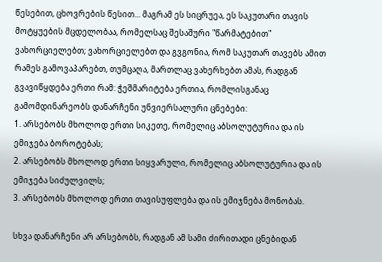წესებით, ცხოვრების წესით... მაგრამ ეს სიცრუეა, ეს საკუთარი თავის მოტყუების მცდელობაა, რომელსაც შესაშური "წარმატებით" ვახორციელებთ; ვახორციელებთ და გვგონია, რომ საკუთარ თავებს ამით რამეს გამოვაპარებთ, თუმცაღა, მართლაც ვახერხებთ ამას, რადგან გვავიწყდება ერთი რამ: ჭეშმარიტება ერთია, რომლისგანაც გამომდინარეობს დანარჩენი უნვიერსალური ცნებები:
1. არსებობს მხოლოდ ერთი სიკეთე, რომელიც აბსოლუტურია და ის ემიჯება ბოროტებას;
2. არსებობს მხოლოდ ერთი სიყვარული, რომელიც აბსოლუტურია და ის ემიჯება სიძულვილს;
3. არსებობს მხოლოდ ერთი თავისუფლება და ის ემიჯნება მონობას.

სხვა დანარჩენი არ არსებობს, რადგან ამ სამი ძირითადი ცნებიდან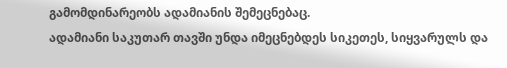გამომდინარეობს ადამიანის შემეცნებაც.
ადამიანი საკუთარ თავში უნდა იმეცნებდეს სიკეთეს, სიყვარულს და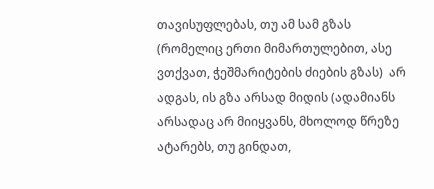თავისუფლებას, თუ ამ სამ გზას (რომელიც ერთი მიმართულებით, ასე ვთქვათ, ჭეშმარიტების ძიების გზას)  არ ადგას, ის გზა არსად მიდის (ადამიანს არსადაც არ მიიყვანს, მხოლოდ წრეზე ატარებს, თუ გინდათ,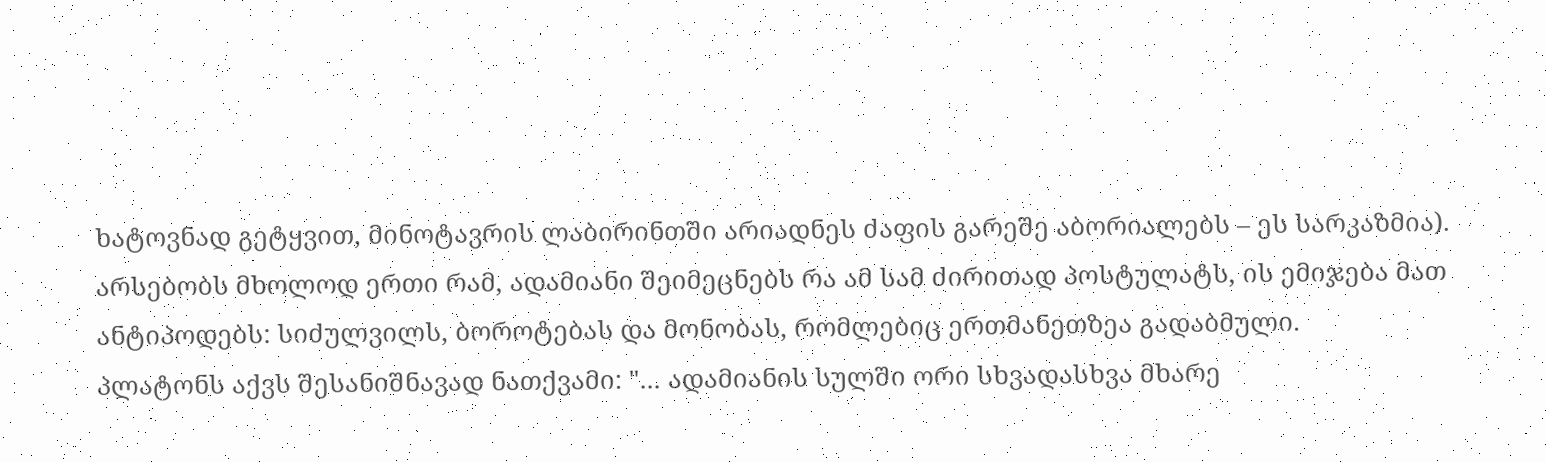ხატოვნად გეტყვით, მინოტავრის ლაბირინთში არიადნეს ძაფის გარეშე აბორიალებს – ეს სარკაზმია).
არსებობს მხოლოდ ერთი რამ, ადამიანი შეიმეცნებს რა ამ სამ ძირითად პოსტულატს, ის ემიჯება მათ ანტიპოდებს: სიძულვილს, ბოროტებას და მონობას, რომლებიც ერთმანეთზეა გადაბმული.
პლატონს აქვს შესანიშნავად ნათქვამი: "... ადამიანის სულში ორი სხვადასხვა მხარე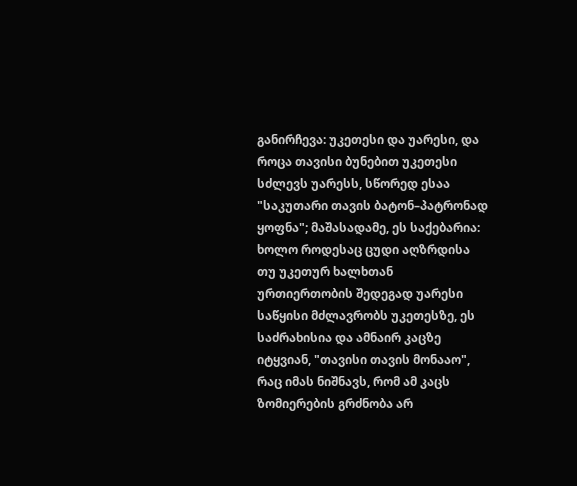განირჩევა: უკეთესი და უარესი, და როცა თავისი ბუნებით უკეთესი სძლევს უარესს, სწორედ ესაა "საკუთარი თავის ბატონ–პატრონად ყოფნა"; მაშასადამე, ეს საქებარია: ხოლო როდესაც ცუდი აღზრდისა თუ უკეთურ ხალხთან ურთიერთობის შედეგად უარესი საწყისი მძლავრობს უკეთესზე, ეს საძრახისია და ამნაირ კაცზე იტყვიან, "თავისი თავის მონააო", რაც იმას ნიშნავს, რომ ამ კაცს ზომიერების გრძნობა არ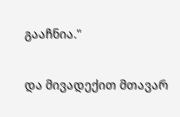გააჩნია."

და მივადექით მთავარ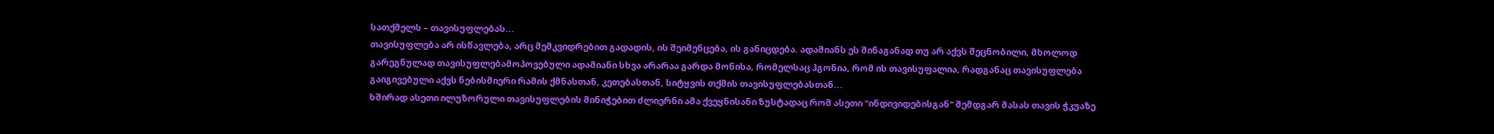სათქმელს – თავისუფლებას...
თავისუფლება არ ისწავლება, არც მემკვიდრებით გადადის, ის შეიმენცება, ის განიცდება. ადამიანს ეს შინაგანად თუ არ აქვს შეცნობილი, მხოლოდ გარეგნულად თავისუფლებამოპოვებული ადამიანი სხვა არარაა გარდა მონისა, რომელსაც ჰგონია, რომ ის თავისუფალია, რადგანაც თავისუფლება გაიგივებული აქვს ნებისმიერი რამის ქმნასთან, კეთებასთან, სიტყვის თქმის თავისუფლებასთან...
ხშირად ასეთი ილუზორული თავისუფლების მინიჭებით ძლიერნი ამა ქვეყნისანი ზუსტადაც რომ ასეთი "ინდივიდებისგან" შემდგარ მასას თავის ჭკუაზე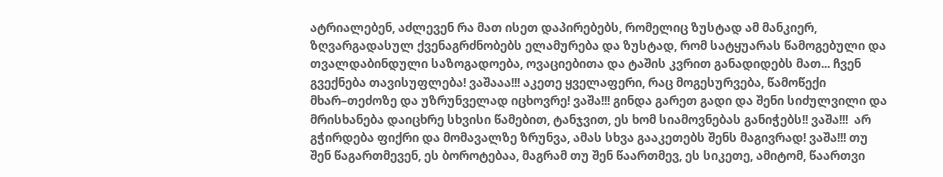ატრიალებენ, აძლევენ რა მათ ისეთ დაპირებებს, რომელიც ზუსტად ამ მანკიერ, ზღვარგადასულ ქვენაგრძნობებს ელამურება და ზუსტად, რომ სატყუარას წამოგებული და თვალდაბინდული საზოგადოება, ოვაციებითა და ტაშის კვრით განადიდებს მათ... ჩვენ გვექნება თავისუფლება! ვაშააა!!! აკეთე ყველაფერი, რაც მოგესურვება, წამოწექი მხარ–თეძოზე და უზრუნველად იცხოვრე! ვაშა!!! გინდა გარეთ გადი და შენი სიძულვილი და მრისხანება დაიცხრე სხვისი წამებით, ტანჯვით, ეს ხომ სიამოვნებას განიჭებს!! ვაშა!!!  არ გჭირდება ფიქრი და მომავალზე ზრუნვა, ამას სხვა გააკეთებს შენს მაგივრად! ვაშა!!! თუ შენ წაგართმევენ, ეს ბოროტებაა, მაგრამ თუ შენ წაართმევ, ეს სიკეთე, ამიტომ, წაართვი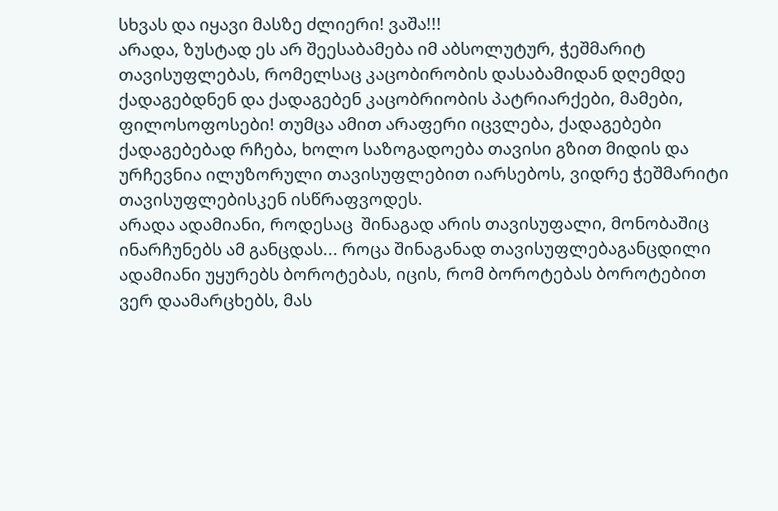სხვას და იყავი მასზე ძლიერი! ვაშა!!!
არადა, ზუსტად ეს არ შეესაბამება იმ აბსოლუტურ, ჭეშმარიტ თავისუფლებას, რომელსაც კაცობირობის დასაბამიდან დღემდე ქადაგებდნენ და ქადაგებენ კაცობრიობის პატრიარქები, მამები, ფილოსოფოსები! თუმცა ამით არაფერი იცვლება, ქადაგებები ქადაგებებად რჩება, ხოლო საზოგადოება თავისი გზით მიდის და ურჩევნია ილუზორული თავისუფლებით იარსებოს, ვიდრე ჭეშმარიტი თავისუფლებისკენ ისწრაფვოდეს.
არადა ადამიანი, როდესაც  შინაგად არის თავისუფალი, მონობაშიც ინარჩუნებს ამ განცდას... როცა შინაგანად თავისუფლებაგანცდილი ადამიანი უყურებს ბოროტებას, იცის, რომ ბოროტებას ბოროტებით ვერ დაამარცხებს, მას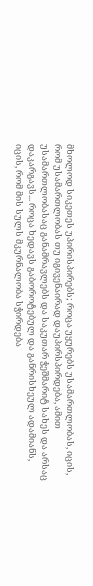მხოლოდ სიკეთეს უპირისპირებს; როცა უყურებს უსამართლობას, იცის, რომ უსამართლობას თუ იგივენაირად დაუპირსპირდება, ამით უსამართლობასაც განამრავლებს და საკუთარ ჭეშმარიტ სახეს და არსაც დაკარგავს... როცა ხედავს გაბოროტებულ და განრისხეულ ადამიანს, იცის, რომ მის სულს მკურნალობა სჭირდება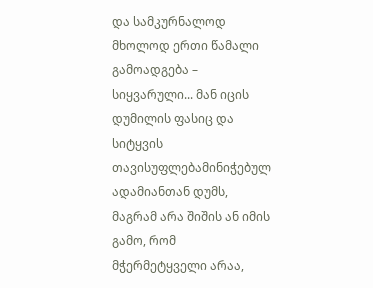და სამკურნალოდ მხოლოდ ერთი წამალი გამოადგება – სიყვარული... მან იცის დუმილის ფასიც და სიტყვის თავისუფლებამინიჭებულ ადამიანთან დუმს, მაგრამ არა შიშის ან იმის გამო, რომ მჭერმეტყველი არაა,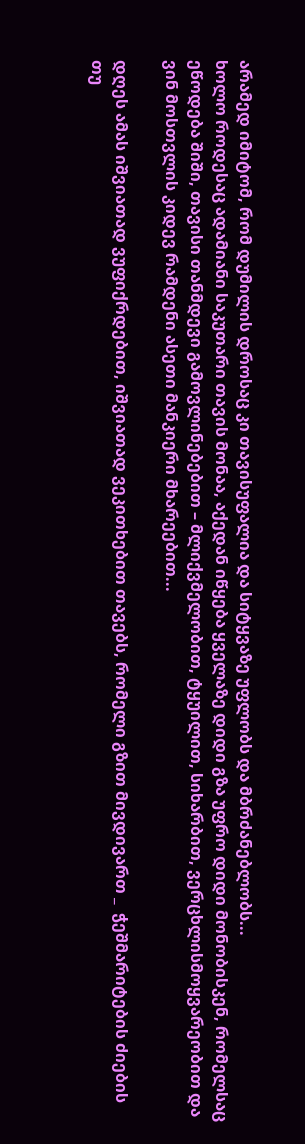არამედ იმიტომ, რომ დუმილის დროსაც კი თავისუფალია და სიტყვაზე უფლობს და მბრძანებლობს...
ხოლო როდესაც ადამიანი საკუთარი თავის მონაა, აქედან იწყება ყველაზე დიდი გზა უფრო დიდი მონობისკენ, რომელსაც ეწოდება შიში, თავისი თანმდევი გამოვლინებებით – მლიქვმელობით, ტყუილით, სიხარბით, ვერცხლისმოყვარეობით და ვინ მოსთვლის კიდევ რამდენი ასეთი მანკიერი მხარეებით...

დღეს ამას იშვიათად ვუფიქრდებით, იშვიათად ვეკითხებით თავებს, რომელი გზით მივდივართ _  ჭეშმარიტების ძიების თუ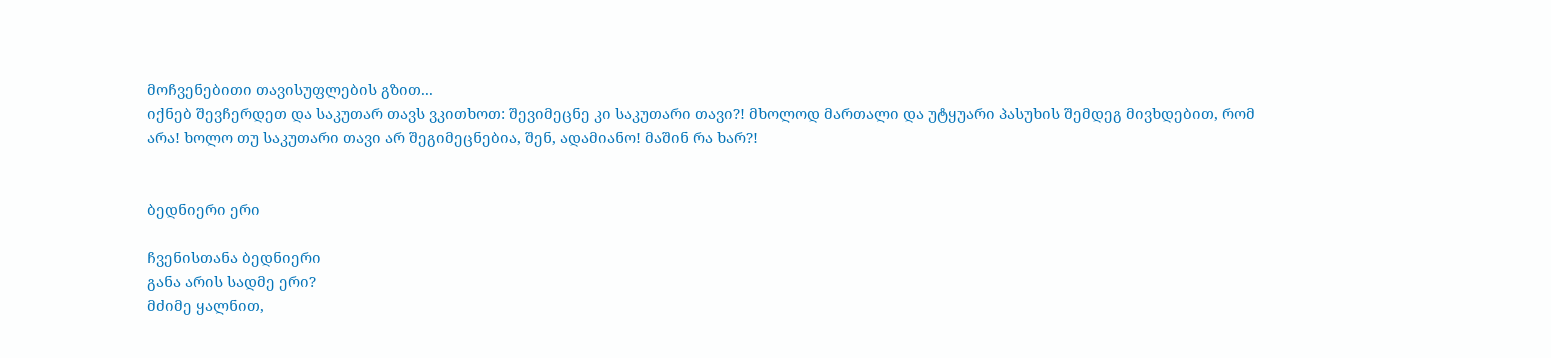მოჩვენებითი თავისუფლების გზით...
იქნებ შევჩერდეთ და საკუთარ თავს ვკითხოთ: შევიმეცნე კი საკუთარი თავი?! მხოლოდ მართალი და უტყუარი პასუხის შემდეგ მივხდებით, რომ არა! ხოლო თუ საკუთარი თავი არ შეგიმეცნებია, შენ, ადამიანო! მაშინ რა ხარ?!


ბედნიერი ერი

ჩვენისთანა ბედნიერი
განა არის სადმე ერი?
მძიმე ყალნით,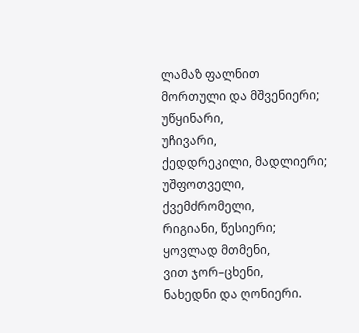ლამაზ ფალნით
მორთული და მშვენიერი;
უწყინარი,
უჩივარი,
ქედდრეკილი, მადლიერი;
უშფოთველი,
ქვემძრომელი,
რიგიანი, წესიერი;
ყოვლად მთმენი,
ვით ჯორ–ცხენი,
ნახედნი და ღონიერი.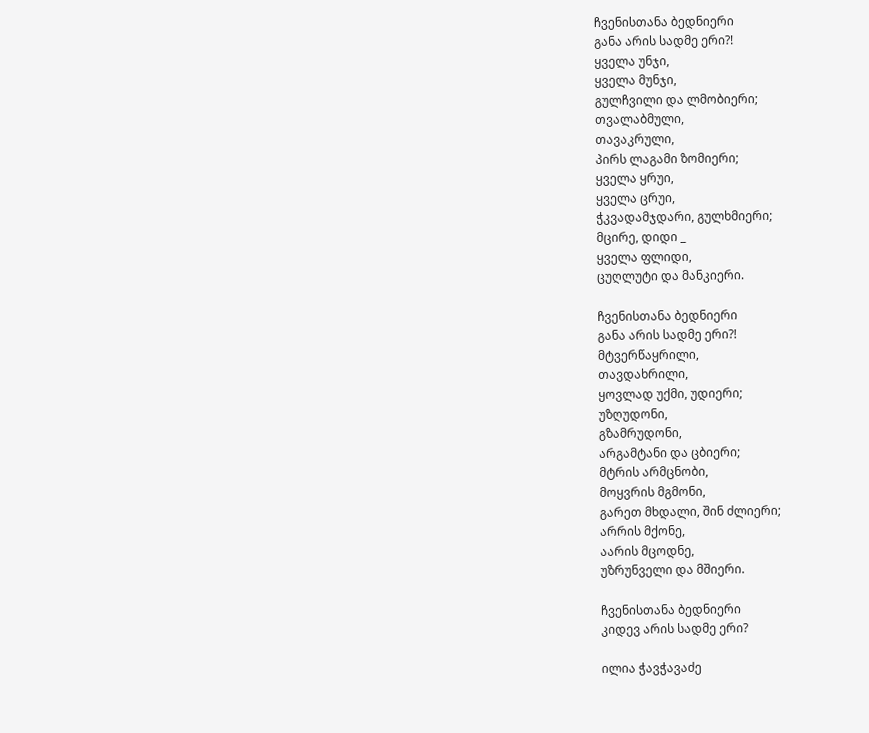ჩვენისთანა ბედნიერი
განა არის სადმე ერი?!
ყველა უნჯი,
ყველა მუნჯი,
გულჩვილი და ლმობიერი;
თვალაბმული,
თავაკრული,
პირს ლაგამი ზომიერი;
ყველა ყრუი,
ყველა ცრუი,
ჭკვადამჯდარი, გულხმიერი;
მცირე, დიდი _
ყველა ფლიდი,
ცუღლუტი და მანკიერი.

ჩვენისთანა ბედნიერი
განა არის სადმე ერი?!
მტვერწაყრილი,
თავდახრილი,
ყოვლად უქმი, უდიერი;
უზღუდონი,
გზამრუდონი,
არგამტანი და ცბიერი;
მტრის არმცნობი,
მოყვრის მგმონი,
გარეთ მხდალი, შინ ძლიერი;
არრის მქონე,
აარის მცოდნე,
უზრუნველი და მშიერი.

ჩვენისთანა ბედნიერი
კიდევ არის სადმე ერი?

ილია ჭავჭავაძე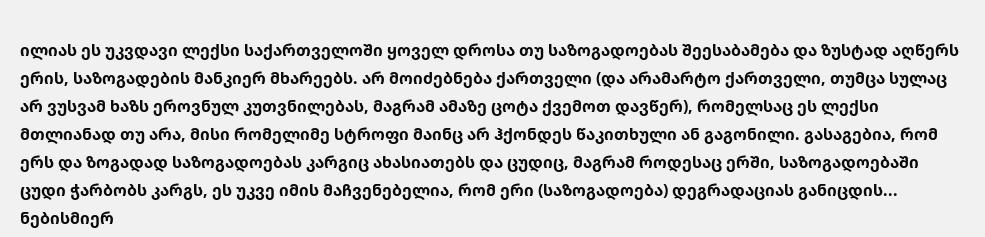ილიას ეს უკვდავი ლექსი საქართველოში ყოველ დროსა თუ საზოგადოებას შეესაბამება და ზუსტად აღწერს ერის, საზოგადების მანკიერ მხარეებს. არ მოიძებნება ქართველი (და არამარტო ქართველი, თუმცა სულაც არ ვუსვამ ხაზს ეროვნულ კუთვნილებას, მაგრამ ამაზე ცოტა ქვემოთ დავწერ), რომელსაც ეს ლექსი მთლიანად თუ არა, მისი რომელიმე სტროფი მაინც არ ჰქონდეს წაკითხული ან გაგონილი. გასაგებია, რომ ერს და ზოგადად საზოგადოებას კარგიც ახასიათებს და ცუდიც, მაგრამ როდესაც ერში, საზოგადოებაში ცუდი ჭარბობს კარგს, ეს უკვე იმის მაჩვენებელია, რომ ერი (საზოგადოება) დეგრადაციას განიცდის... ნებისმიერ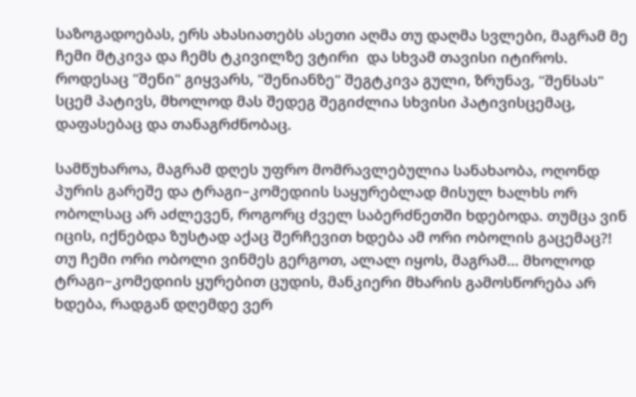საზოგადოებას, ერს ახასიათებს ასეთი აღმა თუ დაღმა სვლები, მაგრამ მე ჩემი მტკივა და ჩემს ტკივილზე ვტირი  და სხვამ თავისი იტიროს. როდესაც "შენი" გიყვარს, "შენიანზე" შეგტკივა გული, ზრუნავ, "შენსას" სცემ პატივს, მხოლოდ მას შედეგ შეგიძლია სხვისი პატივისცემაც, დაფასებაც და თანაგრძნობაც.

სამწუხაროა, მაგრამ დღეს უფრო მომრავლებულია სანახაობა, ოღონდ პურის გარეშე და ტრაგი–კომედიის საყურებლად მისულ ხალხს ორ ობოლსაც არ აძლევენ, როგორც ძველ საბერძნეთში ხდებოდა. თუმცა ვინ იცის, იქნებდა ზუსტად აქაც შერჩევით ხდება ამ ორი ობოლის გაცემაც?! თუ ჩემი ორი ობოლი ვინმეს გერგოთ, ალალ იყოს, მაგრამ... მხოლოდ ტრაგი–კომედიის ყურებით ცუდის, მანკიერი მხარის გამოსწორება არ ხდება, რადგან დღემდე ვერ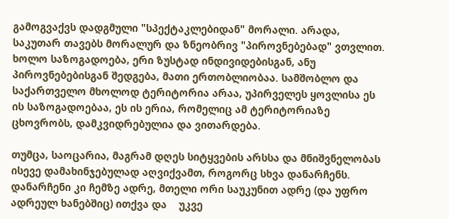გამოგვაქვს დადგმული "სპექტაკლებიდან" მორალი. არადა, საკუთარ თავებს მორალურ და ზნეობრივ "პიროვნებებად" ვთვლით. ხოლო საზოგადოება, ერი ზუსტად ინდივიდებისგან, ანუ პიროვნებებისგან შედგება, მათი ერთობლიობაა. სამშობლო და საქართველო მხოლოდ ტერიტორია არაა, უპირველეს ყოვლისა ეს ის საზოგადოებაა, ეს ის ერია, რომელიც ამ ტერიტორიაზე ცხოვრობს, დამკვიდრებულია და ვითარდება.

თუმცა, საოცარია, მაგრამ დღეს სიტყვების არსსა და მნიშვნელობას ისევე დამახინჯებულად აღვიქვამთ, როგორც სხვა დანარჩენს. დანარჩენი კი ჩემზე ადრე, მთელი ორი საუკუნით ადრე (და უფრო ადრეულ ხანებშიც) ითქვა და    უკვე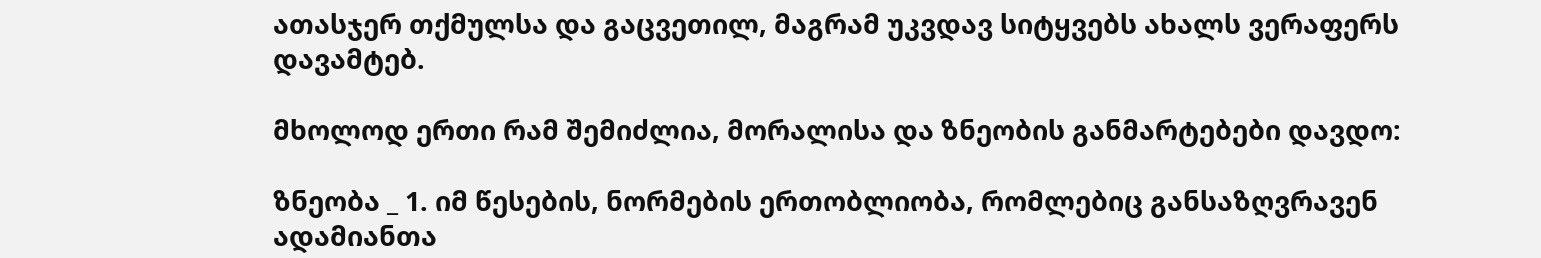ათასჯერ თქმულსა და გაცვეთილ, მაგრამ უკვდავ სიტყვებს ახალს ვერაფერს დავამტებ.

მხოლოდ ერთი რამ შემიძლია, მორალისა და ზნეობის განმარტებები დავდო:

ზნეობა _ 1. იმ წესების, ნორმების ერთობლიობა, რომლებიც განსაზღვრავენ ადამიანთა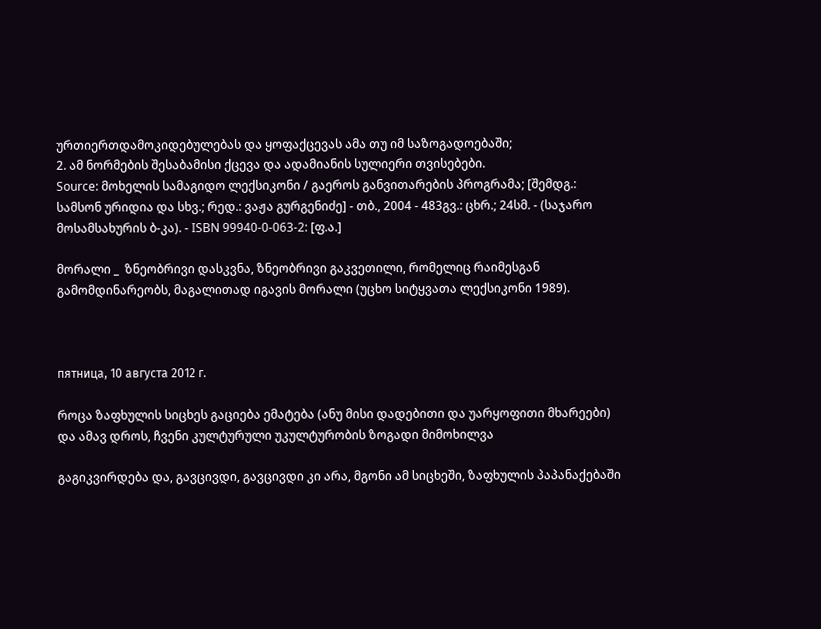ურთიერთდამოკიდებულებას და ყოფაქცევას ამა თუ იმ საზოგადოებაში;
2. ამ ნორმების შესაბამისი ქცევა და ადამიანის სულიერი თვისებები.
Source: მოხელის სამაგიდო ლექსიკონი / გაეროს განვითარების პროგრამა; [შემდგ.: სამსონ ურიდია და სხვ.; რედ.: ვაჟა გურგენიძე] - თბ., 2004 - 483გვ.: ცხრ.; 24სმ. - (საჯარო მოსამსახურის ბ-კა). - ISBN 99940-0-063-2: [ფ.ა.]

მორალი _  ზნეობრივი დასკვნა, ზნეობრივი გაკვეთილი, რომელიც რაიმესგან გამომდინარეობს, მაგალითად იგავის მორალი (უცხო სიტყვათა ლექსიკონი 1989).



пятница, 10 августа 2012 г.

როცა ზაფხულის სიცხეს გაციება ემატება (ანუ მისი დადებითი და უარყოფითი მხარეები) და ამავ დროს, ჩვენი კულტურული უკულტურობის ზოგადი მიმოხილვა

გაგიკვირდება და, გავცივდი, გავცივდი კი არა, მგონი ამ სიცხეში, ზაფხულის პაპანაქებაში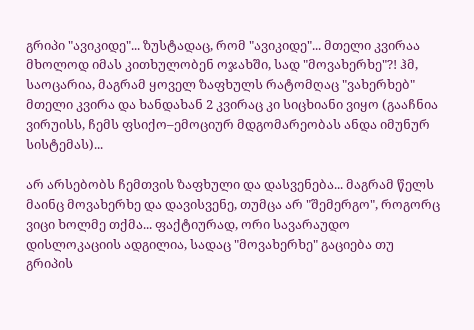გრიპი "ავიკიდე"... ზუსტადაც, რომ "ავიკიდე"... მთელი კვირაა მხოლოდ იმას კითხულობენ ოჯახში, სად "მოვახერხე"?! ჰმ, საოცარია, მაგრამ ყოველ ზაფხულს რატომღაც "ვახერხებ" მთელი კვირა და ხანდახან 2 კვირაც კი სიცხიანი ვიყო (გააჩნია ვირუისს, ჩემს ფსიქო–ემოციურ მდგომარეობას ანდა იმუნურ სისტემას)...

არ არსებობს ჩემთვის ზაფხული და დასვენება... მაგრამ წელს მაინც მოვახერხე და დავისვენე, თუმცა არ "შემერგო", როგორც ვიცი ხოლმე თქმა... ფაქტიურად, ორი სავარაუდო დისლოკაციის ადგილია, სადაც "მოვახერხე" გაციება თუ გრიპის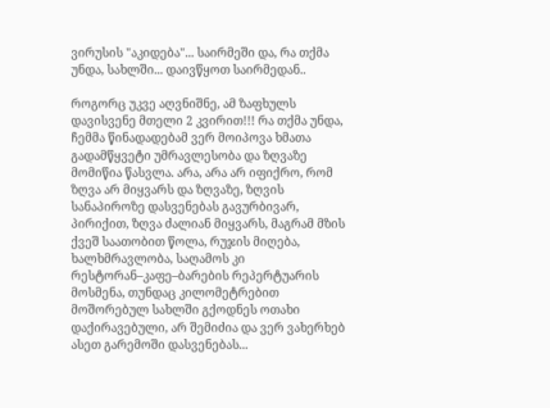ვირუსის "აკიდება"... საირმეში და, რა თქმა უნდა, სახლში... დაივწყოთ საირმედან..

როგორც უკვე აღვნიშნე, ამ ზაფხულს დავისვენე მთელი 2 კვირით!!! რა თქმა უნდა, ჩემმა წინადადებამ ვერ მოიპოვა ხმათა გადამწყვეტი უმრავლესობა და ზღვაზე მომიწია წასვლა. არა, არა არ იფიქრო, რომ ზღვა არ მიყვარს და ზღვაზე, ზღვის სანაპიროზე დასვენებას გავურბივარ, პირიქით, ზღვა ძალიან მიყვარს, მაგრამ მზის ქვეშ საათობით წოლა, რუჯის მიღება, ხალხმრავლობა, საღამოს კი რესტორან–კაფე–ბარების რეპერტუარის მოსმენა, თუნდაც კილომეტრებით მოშორებულ სახლში გქოდნეს ოთახი დაქირავებული, არ შემიძია და ვერ ვახერხებ ასეთ გარემოში დასვენებას...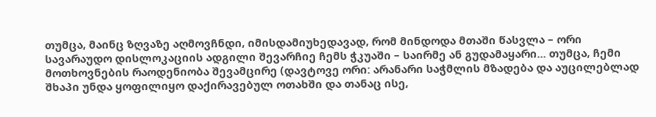თუმცა, მაინც ზღვაზე აღმოვჩნდი, იმისდამიუხედავად, რომ მინდოდა მთაში წასვლა – ორი სავარაუდო დისლოკაციის ადგილი შევარჩიე ჩემს ჭკუაში – საირმე ან გუდამაყარი... თუმცა, ჩემი მოთხოვნების რაოდენიობა შევამცირე (დავტოვე ორი: არანარი საჭმლის მზადება და აუცილებლად შხაპი უნდა ყოფილიყო დაქირავებულ ოთახში და თანაც ისე,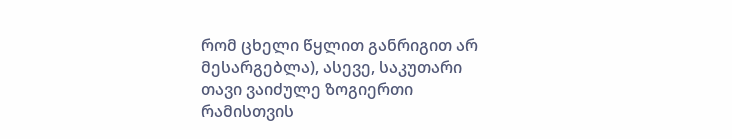რომ ცხელი წყლით განრიგით არ მესარგებლა), ასევე, საკუთარი თავი ვაიძულე ზოგიერთი რამისთვის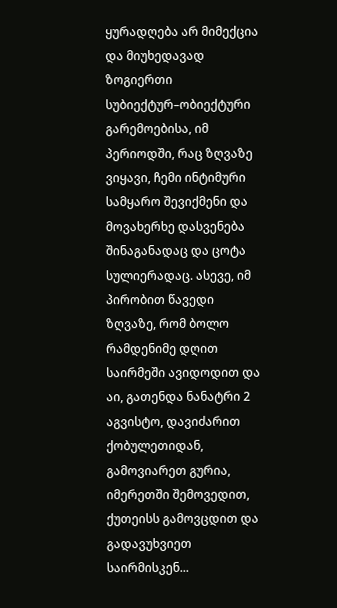ყურადღება არ მიმექცია და მიუხედავად ზოგიერთი სუბიექტურ–ობიექტური გარემოებისა, იმ პერიოდში, რაც ზღვაზე ვიყავი, ჩემი ინტიმური სამყარო შევიქმენი და მოვახერხე დასვენება შინაგანადაც და ცოტა სულიერადაც. ასევე, იმ პირობით წავედი ზღვაზე, რომ ბოლო რამდენიმე დღით საირმეში ავიდოდით და აი, გათენდა ნანატრი 2 აგვისტო, დავიძარით ქობულეთიდან, გამოვიარეთ გურია, იმერეთში შემოვედით, ქუთეისს გამოვცდით და გადავუხვიეთ საირმისკენ...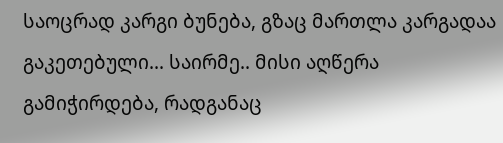საოცრად კარგი ბუნება, გზაც მართლა კარგადაა გაკეთებული... საირმე.. მისი აღწერა გამიჭირდება, რადგანაც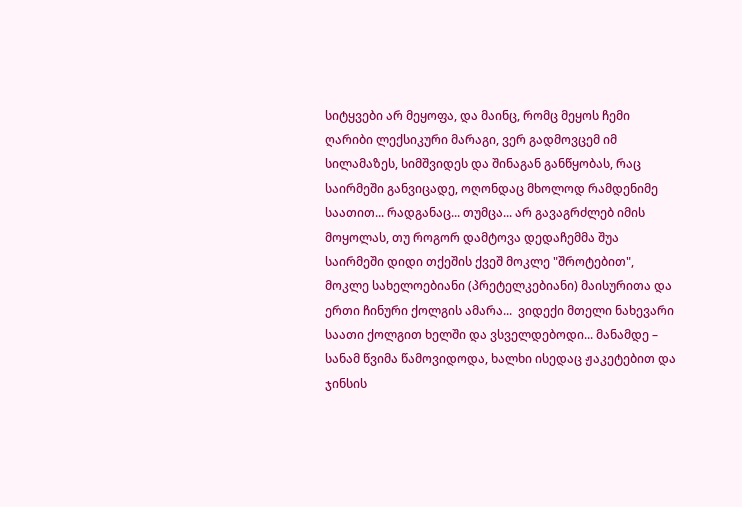სიტყვები არ მეყოფა, და მაინც, რომც მეყოს ჩემი ღარიბი ლექსიკური მარაგი, ვერ გადმოვცემ იმ სილამაზეს, სიმშვიდეს და შინაგან განწყობას, რაც საირმეში განვიცადე, ოღონდაც მხოლოდ რამდენიმე საათით... რადგანაც... თუმცა... არ გავაგრძლებ იმის მოყოლას, თუ როგორ დამტოვა დედაჩემმა შუა საირმეში დიდი თქეშის ქვეშ მოკლე "შროტებით", მოკლე სახელოებიანი (პრეტელკებიანი) მაისურითა და ერთი ჩინური ქოლგის ამარა...  ვიდექი მთელი ნახევარი საათი ქოლგით ხელში და ვსველდებოდი... მანამდე – სანამ წვიმა წამოვიდოდა, ხალხი ისედაც ჟაკეტებით და ჯინსის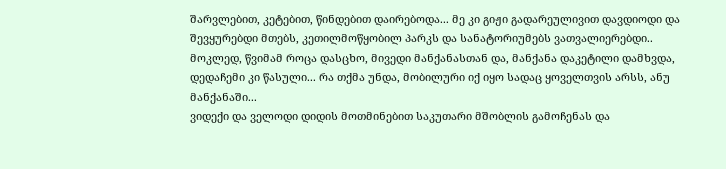შარვლებით, კეტებით, წინდებით დაირებოდა... მე კი გიჟი გადარეულივით დავდიოდი და შევყურებდი მთებს, კეთილმოწყობილ პარკს და სანატორიუმებს ვათვალიერებდი.. მოკლედ, წვიმამ როცა დასცხო, მივედი მანქანასთან და, მანქანა დაკეტილი დამხვდა, დედაჩემი კი წასული... რა თქმა უნდა, მობილური იქ იყო სადაც ყოველთვის არსს, ანუ მანქანაში...
ვიდექი და ველოდი დიდის მოთმინებით საკუთარი მშობლის გამოჩენას და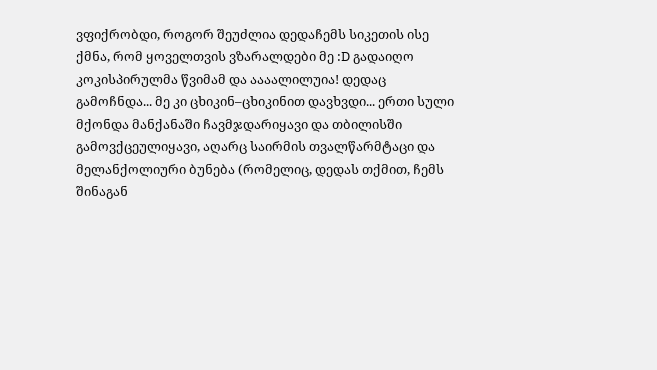ვფიქრობდი, როგორ შეუძლია დედაჩემს სიკეთის ისე ქმნა, რომ ყოველთვის ვზარალდები მე :D გადაიღო კოკისპირულმა წვიმამ და აააალილუია! დედაც გამოჩნდა... მე კი ცხიკინ–ცხიკინით დავხვდი... ერთი სული მქონდა მანქანაში ჩავმჯდარიყავი და თბილისში გამოვქცეულიყავი, აღარც საირმის თვალწარმტაცი და მელანქოლიური ბუნება (რომელიც, დედას თქმით, ჩემს შინაგან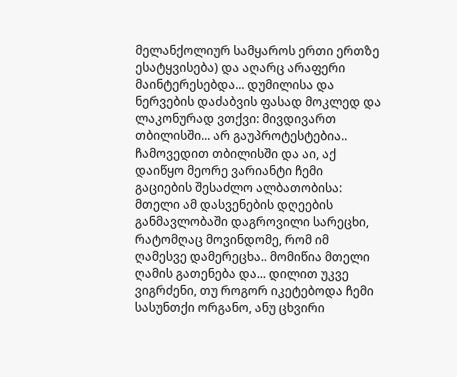მელანქოლიურ სამყაროს ერთი ერთზე ესატყვისება) და აღარც არაფერი მაინტერესებდა... დუმილისა და ნერვების დაძაბვის ფასად მოკლედ და ლაკონურად ვთქვი: მივდივართ თბილისში... არ გაუპროტესტებია..
ჩამოვედით თბილისში და აი, აქ დაიწყო მეორე ვარიანტი ჩემი გაციების შესაძლო ალბათობისა: მთელი ამ დასვენების დღეების განმავლობაში დაგროვილი სარეცხი, რატომღაც მოვინდომე, რომ იმ ღამესვე დამერეცხა.. მომიწია მთელი ღამის გათენება და... დილით უკვე ვიგრძენი, თუ როგორ იკეტებოდა ჩემი სასუნთქი ორგანო, ანუ ცხვირი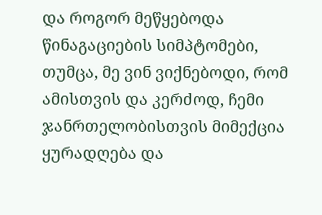და როგორ მეწყებოდა წინაგაციების სიმპტომები, თუმცა, მე ვინ ვიქნებოდი, რომ ამისთვის და კერძოდ, ჩემი ჯანრთელობისთვის მიმექცია ყურადღება და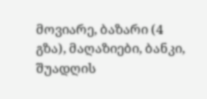მოვიარე, ბაზარი (4 გზა), მაღაზიები, ბანკი, შუადღის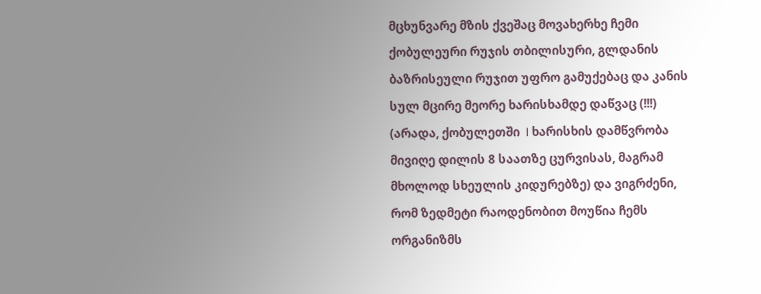მცხუნვარე მზის ქვეშაც მოვახერხე ჩემი ქობულეური რუჯის თბილისური, გლდანის ბაზრისეული რუჯით უფრო გამუქებაც და კანის სულ მცირე მეორე ხარისხამდე დაწვაც (!!!) (არადა, ქობულეთში  I ხარისხის დამწვრობა მივიღე დილის 8 საათზე ცურვისას, მაგრამ მხოლოდ სხეულის კიდურებზე) და ვიგრძენი, რომ ზედმეტი რაოდენობით მოუწია ჩემს ორგანიზმს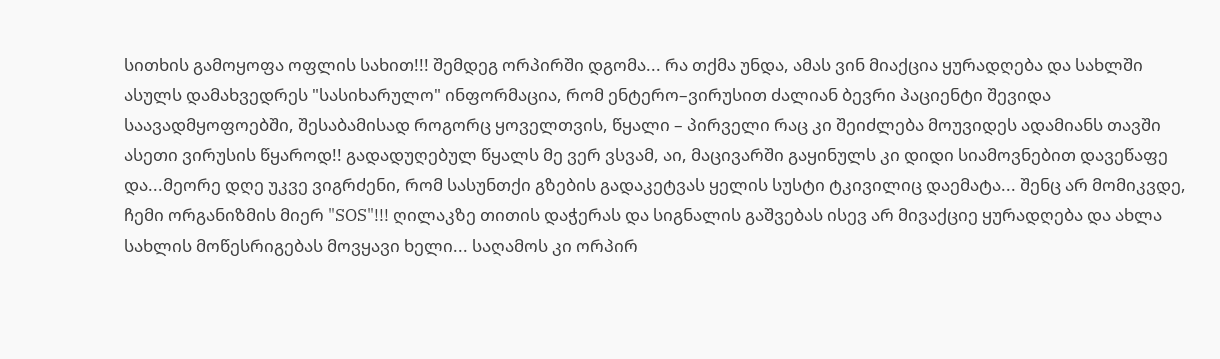სითხის გამოყოფა ოფლის სახით!!! შემდეგ ორპირში დგომა... რა თქმა უნდა, ამას ვინ მიაქცია ყურადღება და სახლში ასულს დამახვედრეს "სასიხარულო" ინფორმაცია, რომ ენტერო–ვირუსით ძალიან ბევრი პაციენტი შევიდა საავადმყოფოებში, შესაბამისად როგორც ყოველთვის, წყალი – პირველი რაც კი შეიძლება მოუვიდეს ადამიანს თავში ასეთი ვირუსის წყაროდ!! გადადუღებულ წყალს მე ვერ ვსვამ, აი, მაცივარში გაყინულს კი დიდი სიამოვნებით დავეწაფე და...მეორე დღე უკვე ვიგრძენი, რომ სასუნთქი გზების გადაკეტვას ყელის სუსტი ტკივილიც დაემატა... შენც არ მომიკვდე, ჩემი ორგანიზმის მიერ "SOS"!!! ღილაკზე თითის დაჭერას და სიგნალის გაშვებას ისევ არ მივაქციე ყურადღება და ახლა სახლის მოწესრიგებას მოვყავი ხელი... საღამოს კი ორპირ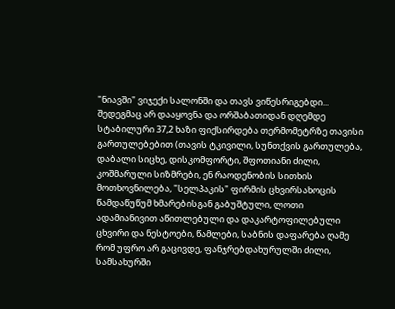"ნიავში" ვიჯექი სალონში და თავს ვიწესრიგებდი... შედეგმაც არ დააყოვნა და ორშაბათიდან დღემდე სტაბილური 37,2 ხაზი ფიქსირდება თერმომეტრზე თავისი გართულებებით (თავის ტკივილი, სუნთქვის გართულება, დაბალი სიცხე, დისკომფორტი, შფოთიანი ძილი, კოშმარული სიზმრები, ენ რაოდენობის სითხის მოთხოვნილება, "სელპაკის" ფირმის ცხვირსახოცის წამდაწუწუმ ხმარებისგან გაბუშტული, ლოთი ადამიანივით აწითლებული და დაკარტოფილებული ცხვირი და ნესტოები, წამლები, საბნის დაფარება ღამე რომ უფრო არ გაცივდე, ფანჯრებდახურულში ძილი, სამსახურში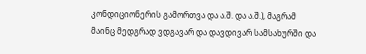კონდიციონერის გამორთვა და ა.შ. და ა.შ.), მაგრამ მაინც მედგრად ვდგავარ და დავდივარ სამსახურში და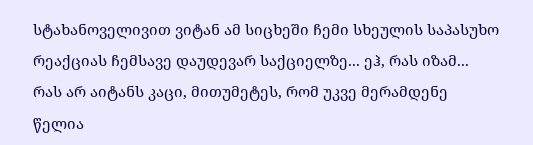სტახანოველივით ვიტან ამ სიცხეში ჩემი სხეულის საპასუხო რეაქციას ჩემსავე დაუდევარ საქციელზე... ეჰ, რას იზამ... რას არ აიტანს კაცი, მითუმეტეს, რომ უკვე მერამდენე წელია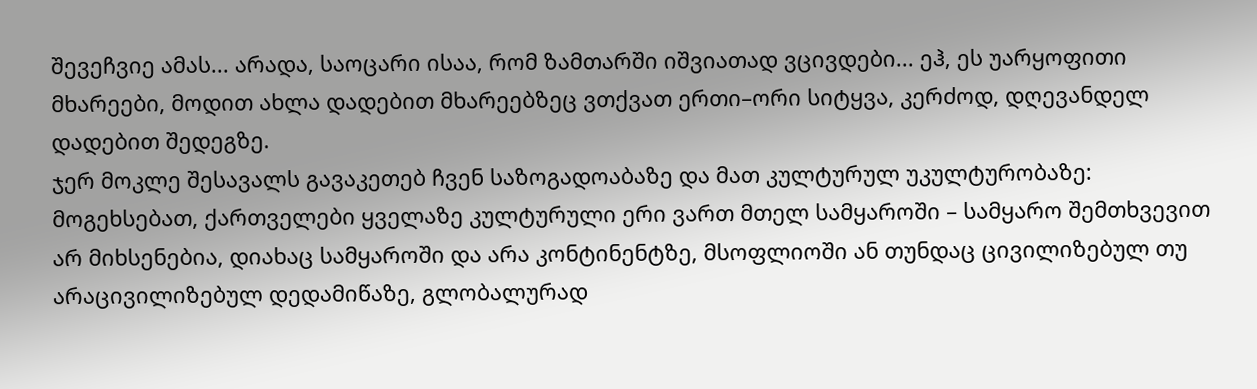შევეჩვიე ამას... არადა, საოცარი ისაა, რომ ზამთარში იშვიათად ვცივდები... ეჰ, ეს უარყოფითი მხარეები, მოდით ახლა დადებით მხარეებზეც ვთქვათ ერთი–ორი სიტყვა, კერძოდ, დღევანდელ დადებით შედეგზე.
ჯერ მოკლე შესავალს გავაკეთებ ჩვენ საზოგადოაბაზე და მათ კულტურულ უკულტურობაზე: მოგეხსებათ, ქართველები ყველაზე კულტურული ერი ვართ მთელ სამყაროში – სამყარო შემთხვევით არ მიხსენებია, დიახაც სამყაროში და არა კონტინენტზე, მსოფლიოში ან თუნდაც ცივილიზებულ თუ არაცივილიზებულ დედამიწაზე, გლობალურად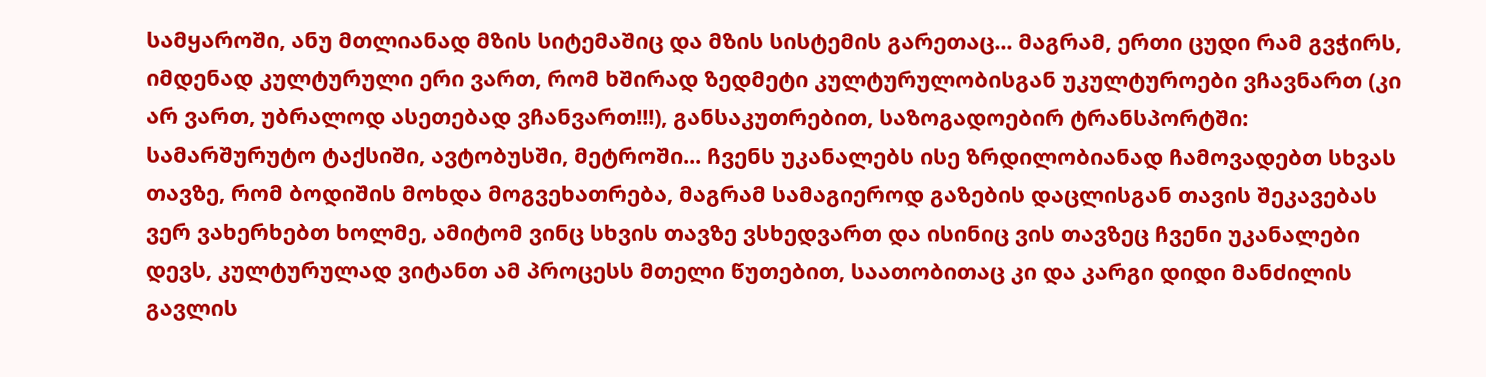სამყაროში, ანუ მთლიანად მზის სიტემაშიც და მზის სისტემის გარეთაც... მაგრამ, ერთი ცუდი რამ გვჭირს, იმდენად კულტურული ერი ვართ, რომ ხშირად ზედმეტი კულტურულობისგან უკულტუროები ვჩავნართ (კი არ ვართ, უბრალოდ ასეთებად ვჩანვართ!!!), განსაკუთრებით, საზოგადოებირ ტრანსპორტში: სამარშურუტო ტაქსიში, ავტობუსში, მეტროში... ჩვენს უკანალებს ისე ზრდილობიანად ჩამოვადებთ სხვას თავზე, რომ ბოდიშის მოხდა მოგვეხათრება, მაგრამ სამაგიეროდ გაზების დაცლისგან თავის შეკავებას ვერ ვახერხებთ ხოლმე, ამიტომ ვინც სხვის თავზე ვსხედვართ და ისინიც ვის თავზეც ჩვენი უკანალები დევს, კულტურულად ვიტანთ ამ პროცესს მთელი წუთებით, საათობითაც კი და კარგი დიდი მანძილის გავლის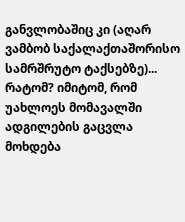განვლობაშიც კი (აღარ ვამბობ საქალაქთაშორისო სამრშრუტო ტაქსებზე)... რატომ? იმიტომ, რომ უახლოეს მომავალში ადგილების გაცვლა მოხდება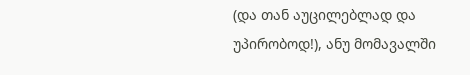(და თან აუცილებლად და უპირობოდ!), ანუ მომავალში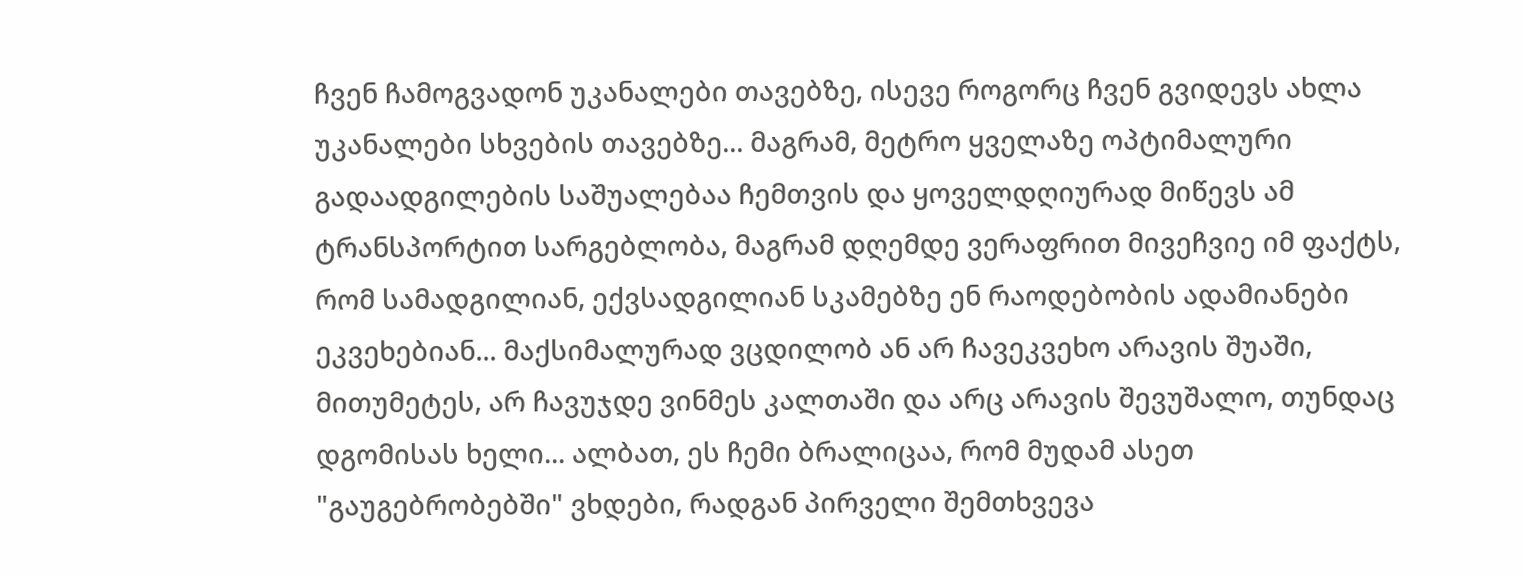ჩვენ ჩამოგვადონ უკანალები თავებზე, ისევე როგორც ჩვენ გვიდევს ახლა უკანალები სხვების თავებზე... მაგრამ, მეტრო ყველაზე ოპტიმალური გადაადგილების საშუალებაა ჩემთვის და ყოველდღიურად მიწევს ამ ტრანსპორტით სარგებლობა, მაგრამ დღემდე ვერაფრით მივეჩვიე იმ ფაქტს, რომ სამადგილიან, ექვსადგილიან სკამებზე ენ რაოდებობის ადამიანები ეკვეხებიან... მაქსიმალურად ვცდილობ ან არ ჩავეკვეხო არავის შუაში, მითუმეტეს, არ ჩავუჯდე ვინმეს კალთაში და არც არავის შევუშალო, თუნდაც დგომისას ხელი... ალბათ, ეს ჩემი ბრალიცაა, რომ მუდამ ასეთ "გაუგებრობებში" ვხდები, რადგან პირველი შემთხვევა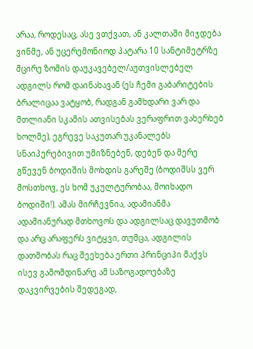არაა, როდესაც, ასე ვთქვათ, ან კალთაში მიჯდება ვინმე, ან უცერემონიოდ პატარა 10 სანტიმეტრზე მცირე ზომის დაუკავებელ/აუთვისლებელ ადგილს რომ დაინახავან (ეს ჩემი გაბარიტების ბრალიცაა ვატყობ, რადგან გამხდარი ვარ და მთლიანი სკამის ათვისებას ვერაფრით ვახერხებ ხოლმე), ეგრევე საკუთარ უკანალებს სნაიპერებივით უმიზნებენ, დებენ და მერე გწევენ ბოდიშის მოხდის გარეშე (ბოდიშსს ვერ მოსთხოვ, ეს ხომ უკულტურობაა, მოიხადო ბოდიში!). ამას მირჩევნია, ადამიანმა ადამიანურად მთხოვოს და ადგილსაც დავუთმობ და არც არაფერს ვიტყვი, თუმცა, ადგილის დათმობას რაც შეეხება ერთი პრინციპი მაქვს ისევ გამომდინარე ამ საზოგადოებაზე დაკვირვების შედეგად,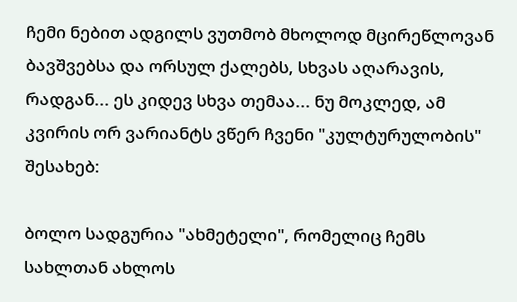ჩემი ნებით ადგილს ვუთმობ მხოლოდ მცირეწლოვან ბავშვებსა და ორსულ ქალებს, სხვას აღარავის, რადგან... ეს კიდევ სხვა თემაა... ნუ მოკლედ, ამ კვირის ორ ვარიანტს ვწერ ჩვენი "კულტურულობის" შესახებ:

ბოლო სადგურია "ახმეტელი", რომელიც ჩემს სახლთან ახლოს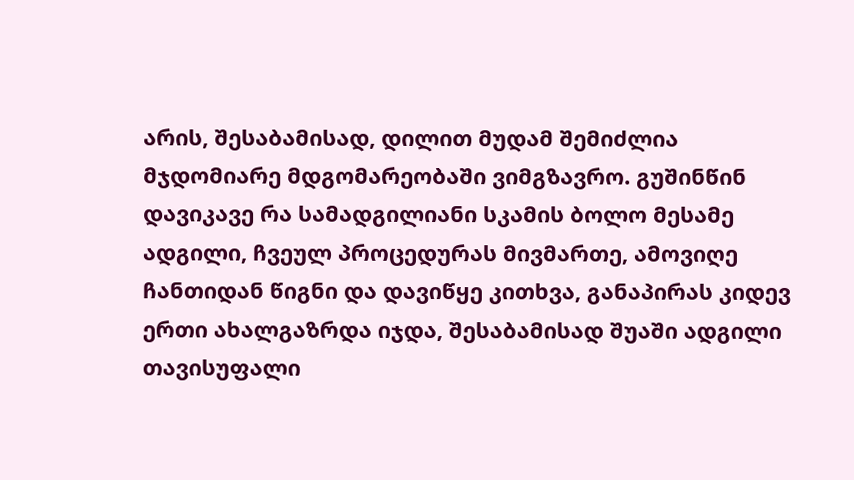არის, შესაბამისად, დილით მუდამ შემიძლია მჯდომიარე მდგომარეობაში ვიმგზავრო. გუშინწინ დავიკავე რა სამადგილიანი სკამის ბოლო მესამე ადგილი, ჩვეულ პროცედურას მივმართე, ამოვიღე ჩანთიდან წიგნი და დავიწყე კითხვა, განაპირას კიდევ ერთი ახალგაზრდა იჯდა, შესაბამისად შუაში ადგილი თავისუფალი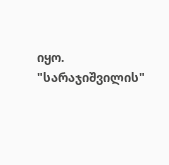იყო. "სარაჯიშვილის"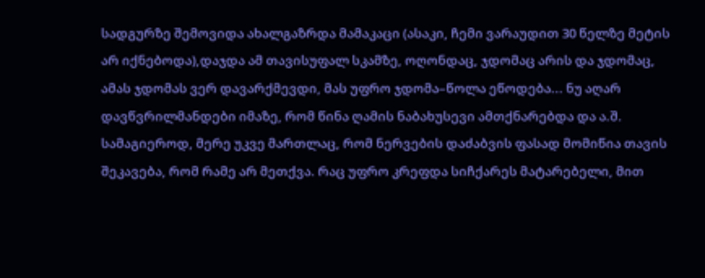სადგურზე შემოვიდა ახალგაზრდა მამაკაცი (ასაკი, ჩემი ვარაუდით 30 წელზე მეტის არ იქნებოდა),დაჯდა ამ თავისუფალ სკამზე, ოღონდაც, ჯდომაც არის და ჯდომაც, ამას ჯდომას ვერ დავარქმევდი, მას უფრო ჯდომა–წოლა ეწოდება... ნუ აღარ დავწვრილმანდები იმაზე, რომ წინა ღამის ნაბახუსევი ამთქნარებდა და ა.შ. სამაგიეროდ, მერე უკვე მართლაც, რომ ნერვების დაძაბვის ფასად მომიწია თავის შეკავება, რომ რამე არ მეთქვა. რაც უფრო კრეფდა სიჩქარეს მატარებელი, მით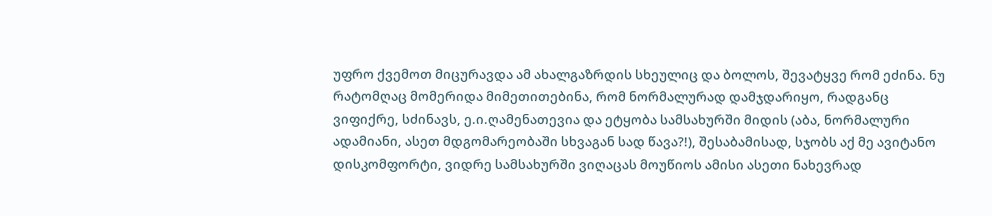უფრო ქვემოთ მიცურავდა ამ ახალგაზრდის სხეულიც და ბოლოს, შევატყვე რომ ეძინა. ნუ რატომღაც მომერიდა მიმეთითებინა, რომ ნორმალურად დამჯდარიყო, რადგანც ვიფიქრე, სძინავს, ე.ი.ღამენათევია და ეტყობა სამსახურში მიდის (აბა, ნორმალური ადამიანი, ასეთ მდგომარეობაში სხვაგან სად წავა?!), შესაბამისად, სჯობს აქ მე ავიტანო დისკომფორტი, ვიდრე სამსახურში ვიღაცას მოუწიოს ამისი ასეთი ნახევრად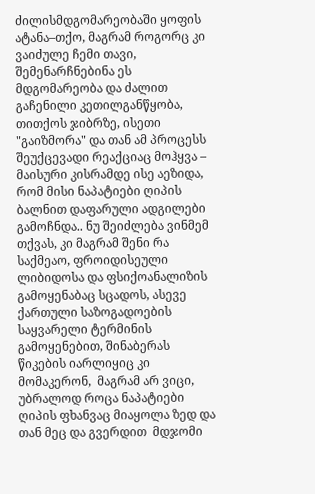ძილისმდგომარეობაში ყოფის ატანა–თქო, მაგრამ როგორც კი ვაიძულე ჩემი თავი, შემენარჩნებინა ეს მდგომარეობა და ძალით გაჩენილი კეთილგანწყობა, თითქოს ჯიბრზე, ისეთი "გაიზმორა" და თან ამ პროცესს შეუქცევადი რეაქციაც მოჰყვა – მაისური კისრამდე ისე აეზიდა, რომ მისი ნაპატიები ღიპის ბალნით დაფარული ადგილები გამოჩნდა.. ნუ შეიძლება ვინმემ თქვას, კი მაგრამ შენი რა საქმეაო, ფროიდისეული ლიბიდოსა და ფსიქოანალიზის გამოყენაბაც სცადოს, ასევე ქართული საზოგადოების საყვარელი ტერმინის გამოყენებით, შინაბერას წიკების იარლიყიც კი მომაკერონ,  მაგრამ არ ვიცი, უბრალოდ როცა ნაპატიები ღიპის ფხანვაც მიაყოლა ზედ და თან მეც და გვერდით  მდჯომი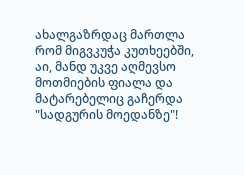ახალგაზრდაც მართლა რომ მიგვკუჭა კუთხეებში, აი, მანდ უკვე აღმევსო მოთმიების ფიალა და მატარებელიც გაჩერდა "სადგურის მოედანზე"!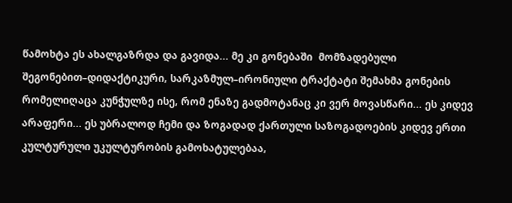წამოხტა ეს ახალგაზრდა და გავიდა... მე კი გონებაში  მომზადებული შეგონებით–დიდაქტიკური, სარკაზმულ–ირონიული ტრაქტატი შემახმა გონების რომელიღაცა კუნჭულზე ისე, რომ ენაზე გადმოტანაც კი ვერ მოვასწარი... ეს კიდევ არაფერი... ეს უბრალოდ ჩემი და ზოგადად ქართული საზოგადოების კიდევ ერთი კულტურული უკულტურობის გამოხატულებაა,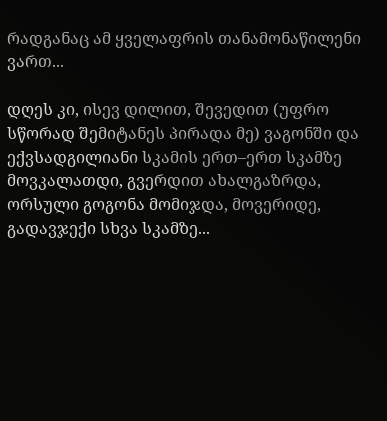რადგანაც ამ ყველაფრის თანამონაწილენი ვართ...

დღეს კი, ისევ დილით, შევედით (უფრო სწორად შემიტანეს პირადა მე) ვაგონში და ექვსადგილიანი სკამის ერთ–ერთ სკამზე მოვკალათდი, გვერდით ახალგაზრდა, ორსული გოგონა მომიჯდა, მოვერიდე, გადავჯექი სხვა სკამზე...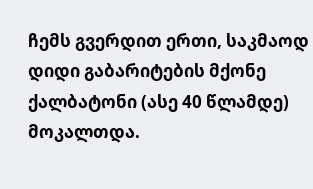ჩემს გვერდით ერთი, საკმაოდ დიდი გაბარიტების მქონე ქალბატონი (ასე 40 წლამდე) მოკალთდა.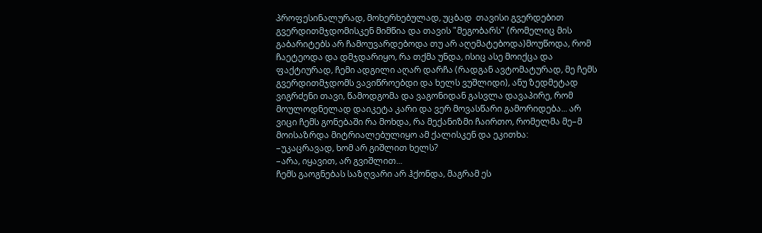პროფესინალურად, მოხერხებულად, უცბად  თავისი გვერდებით გვერდითმჯდომისკენ მიმწია და თავის "მეგობარს" (რომელიც მის გაბარიტებს არ ჩამოუვარდებოდა თუ არ აღემატებოდა)მოუწოდა, რომ ჩაეტეოდა და დმჯდარიყო, რა თქმა უნდა, ისიც ასე მოიქცა და ფაქტიურად, ჩემი ადგილი აღარ დარჩა (რადგან ავტომატურად, მე ჩემს გვერდითმჯდომს ვავიწროებდი და ხელს ვუშლიდი), ანუ ზედმეტად ვიგრძენი თავი, წამოდგომა და ვაგონიდან გასვლა დავაპირე, რომ მოულოდნელად დაიკეტა კარი და ვერ მოვასწარი გამორიდება... არ ვიცი ჩემს გონებაში რა მოხდა, რა მექანიზმი ჩაირთო, რომელმა მე–მ მოისაზრდა მიტრიალებულიყო ამ ქალისკენ და ეკითხა:
–უკაცრავად, ხომ არ გიშლით ხელს?
–არა, იყავით, არ გვიშლით...
ჩემს გაოგნებას საზღვარი არ ჰქონდა, მაგრამ ეს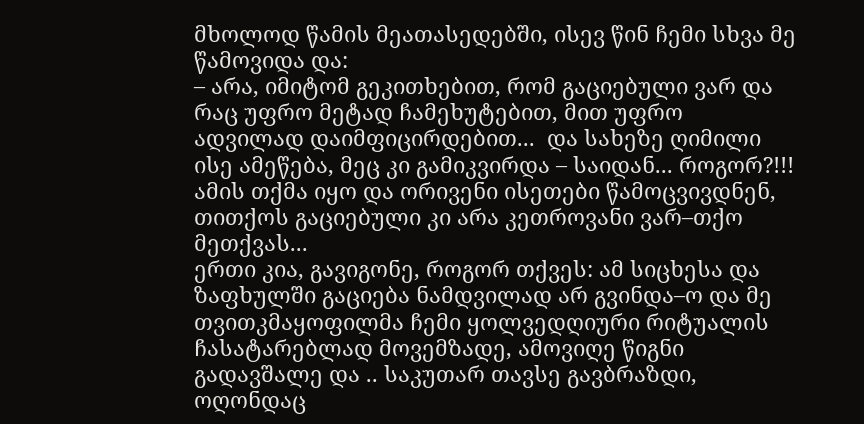მხოლოდ წამის მეათასედებში, ისევ წინ ჩემი სხვა მე წამოვიდა და:
– არა, იმიტომ გეკითხებით, რომ გაციებული ვარ და რაც უფრო მეტად ჩამეხუტებით, მით უფრო ადვილად დაიმფიცირდებით...  და სახეზე ღიმილი ისე ამეწება, მეც კი გამიკვირდა – საიდან... როგორ?!!!
ამის თქმა იყო და ორივენი ისეთები წამოცვივდნენ, თითქოს გაციებული კი არა კეთროვანი ვარ–თქო მეთქვას...
ერთი კია, გავიგონე, როგორ თქვეს: ამ სიცხესა და ზაფხულში გაციება ნამდვილად არ გვინდა–ო და მე თვითკმაყოფილმა ჩემი ყოლვედღიური რიტუალის ჩასატარებლად მოვემზადე, ამოვიღე წიგნი გადავშალე და .. საკუთარ თავსე გავბრაზდი, ოღონდაც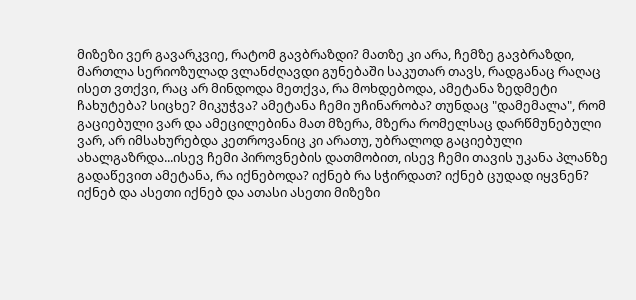მიზეზი ვერ გავარკვიე, რატომ გავბრაზდი? მათზე კი არა, ჩემზე გავბრაზდი, მართლა სერიოზულად ვლანძღავდი გუნებაში საკუთარ თავს, რადგანაც რაღაც ისეთ ვთქვი, რაც არ მინდოდა მეთქვა, რა მოხდებოდა, ამეტანა ზედმეტი ჩახუტება? სიცხე? მიკუჭვა? ამეტანა ჩემი უჩინარობა? თუნდაც "დამემალა", რომ გაციებული ვარ და ამეცილებინა მათ მზერა, მზერა რომელსაც დარწმუნებული ვარ, არ იმსახურებდა კეთროვანიც კი არათუ, უბრალოდ გაციებული ახალგაზრდა...ისევ ჩემი პიროვნების დათმობით, ისევ ჩემი თავის უკანა პლანზე გადაწევით ამეტანა, რა იქნებოდა? იქნებ რა სჭირდათ? იქნებ ცუდად იყვნენ? იქნებ და ასეთი იქნებ და ათასი ასეთი მიზეზი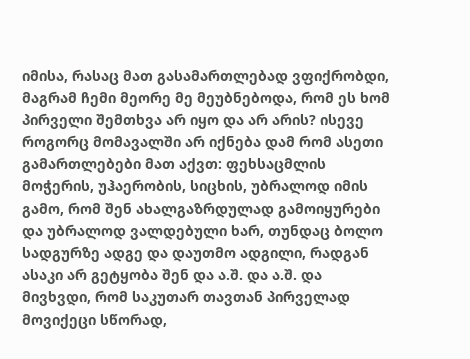იმისა, რასაც მათ გასამართლებად ვფიქრობდი, მაგრამ ჩემი მეორე მე მეუბნებოდა, რომ ეს ხომ პირველი შემთხვა არ იყო და არ არის? ისევე როგორც მომავალში არ იქნება დამ რომ ასეთი გამართლებები მათ აქვთ: ფეხსაცმლის მოჭერის, უჰაერობის, სიცხის, უბრალოდ იმის გამო, რომ შენ ახალგაზრდულად გამოიყურები და უბრალოდ ვალდებული ხარ, თუნდაც ბოლო სადგურზე ადგე და დაუთმო ადგილი, რადგან ასაკი არ გეტყობა შენ და ა.შ. და ა.შ. და მივხვდი, რომ საკუთარ თავთან პირველად მოვიქეცი სწორად,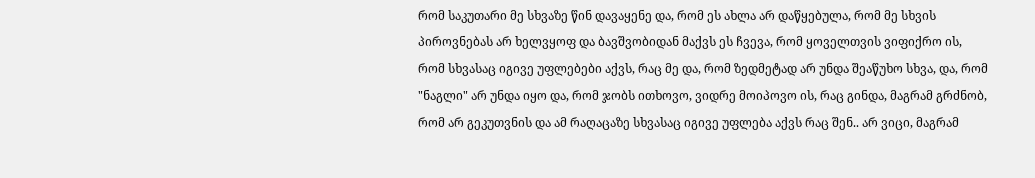რომ საკუთარი მე სხვაზე წინ დავაყენე და, რომ ეს ახლა არ დაწყებულა, რომ მე სხვის პიროვნებას არ ხელვყოფ და ბავშვობიდან მაქვს ეს ჩვევა, რომ ყოველთვის ვიფიქრო ის, რომ სხვასაც იგივე უფლებები აქვს, რაც მე და, რომ ზედმეტად არ უნდა შეაწუხო სხვა, და, რომ "ნაგლი" არ უნდა იყო და, რომ ჯობს ითხოვო, ვიდრე მოიპოვო ის, რაც გინდა, მაგრამ გრძნობ, რომ არ გეკუთვნის და ამ რაღაცაზე სხვასაც იგივე უფლება აქვს რაც შენ.. არ ვიცი, მაგრამ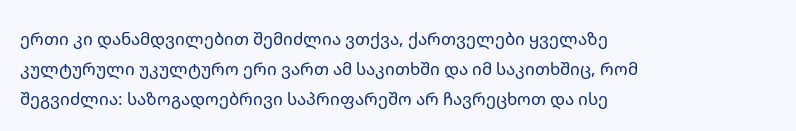ერთი კი დანამდვილებით შემიძლია ვთქვა, ქართველები ყველაზე კულტურული უკულტურო ერი ვართ ამ საკითხში და იმ საკითხშიც, რომ შეგვიძლია: საზოგადოებრივი საპრიფარეშო არ ჩავრეცხოთ და ისე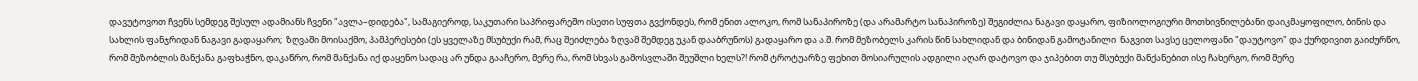დავუტოვოთ ჩვენს სემდეგ შესულ ადამიანს ჩვენი "ავლა–დიდება", სამაგიეროდ, საკუთარი საპრიფარეშო ისეთი სუფთა გვქონდეს, რომ ენით ალოკო, რომ სანაპიროზე (და არამარტო სანაპიროზე) შეგიძლია ნაგავი დაყარო, ფიზიოლოგიური მოთხივნილებანი დაიკმაყოფილო, ბინის და სახლის ფანჯრიდან ნაგავი გადაყარო;  ზღვაში მოისაქმო, პამპერესები (ეს ყველაზე მსუბუქი რამ, რაც შეიძლება ზღვამ შემდეგ უკან დააბრუნოს) გადაყარო და ა.შ. რომ მეზობელს კარის წინ სახლიდან და ბინიდან გამოტანილი  ნაგვით სავსე ცელოფანი "დაუტოვო" და ქურდივით გაიძურწო, რომ მეზობლის მანქანა გაფხაჭნო, დაკაწრო, რომ მანქანა იქ დაყენო სადაც არ უნდა გააჩერო, მერე რა, რომ სხვას გამოსვლაში შეუშლი ხელს?! რომ ტროტუარზე ფეხით მოსიარულის ადგილი აღარ დატოვო და ჯიპებით თუ მსუბუქი მანქანებით ისე ჩახერგო, რომ მერე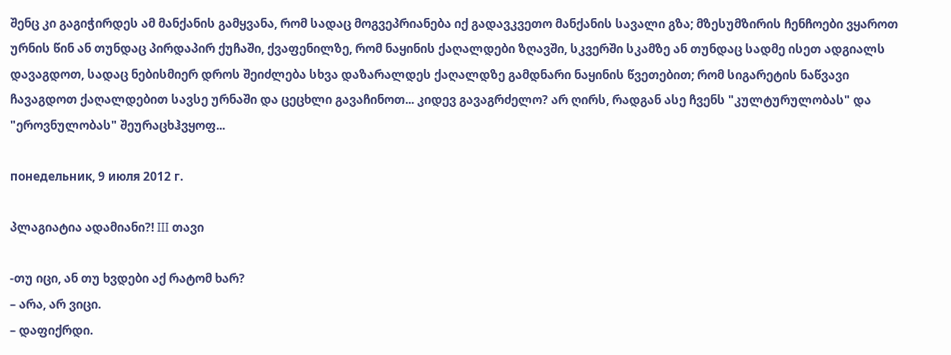შენც კი გაგიჭირდეს ამ მანქანის გამყვანა, რომ სადაც მოგვეპრიანება იქ გადავკვეთო მანქანის სავალი გზა; მზესუმზირის ჩენჩოები ვყაროთ ურნის წინ ან თუნდაც პირდაპირ ქუჩაში, ქვაფენილზე, რომ ნაყინის ქაღალდები ზღავში, სკვერში სკამზე ან თუნდაც სადმე ისეთ ადგიალს დავაგდოთ, სადაც ნებისმიერ დროს შეიძლება სხვა დაზარალდეს ქაღალდზე გამდნარი ნაყინის წვეთებით; რომ სიგარეტის ნაწვავი ჩავაგდოთ ქაღალდებით სავსე ურნაში და ცეცხლი გავაჩინოთ... კიდევ გავაგრძელო? არ ღირს, რადგან ასე ჩვენს "კულტურულობას" და "ეროვნულობას" შეურაცხჰვყოფ...

понедельник, 9 июля 2012 г.

პლაგიატია ადამიანი?! III თავი

-თუ იცი, ან თუ ხვდები აქ რატომ ხარ?
– არა, არ ვიცი.
– დაფიქრდი.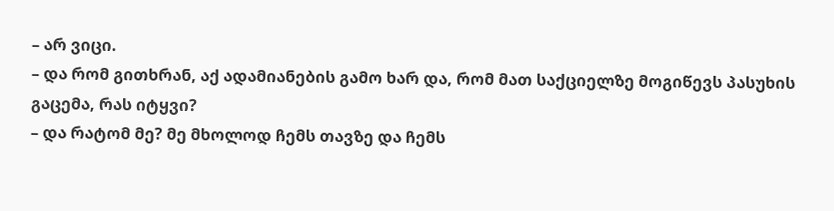– არ ვიცი.
– და რომ გითხრან, აქ ადამიანების გამო ხარ და, რომ მათ საქციელზე მოგიწევს პასუხის გაცემა, რას იტყვი?
– და რატომ მე? მე მხოლოდ ჩემს თავზე და ჩემს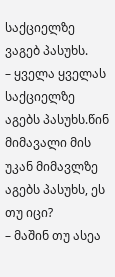საქციელზე ვაგებ პასუხს.
– ყველა ყველას საქციელზე აგებს პასუხს.წინ მიმავალი მის უკან მიმავლზე აგებს პასუხს, ეს თუ იცი?
– მაშინ თუ ასეა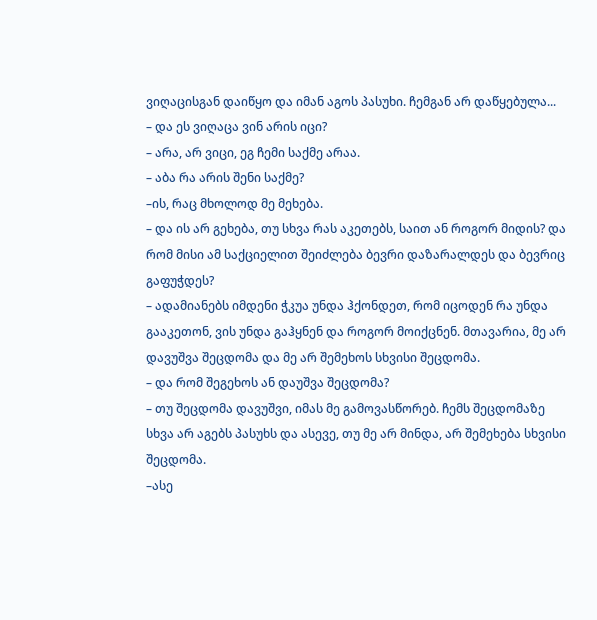ვიღაცისგან დაიწყო და იმან აგოს პასუხი. ჩემგან არ დაწყებულა...
– და ეს ვიღაცა ვინ არის იცი?
– არა, არ ვიცი, ეგ ჩემი საქმე არაა.
– აბა რა არის შენი საქმე?
–ის, რაც მხოლოდ მე მეხება.
– და ის არ გეხება, თუ სხვა რას აკეთებს, საით ან როგორ მიდის? და რომ მისი ამ საქციელით შეიძლება ბევრი დაზარალდეს და ბევრიც გაფუჭდეს?
– ადამიანებს იმდენი ჭკუა უნდა ჰქონდეთ, რომ იცოდენ რა უნდა გააკეთონ, ვის უნდა გაჰყნენ და როგორ მოიქცნენ. მთავარია, მე არ დავუშვა შეცდომა და მე არ შემეხოს სხვისი შეცდომა.
– და რომ შეგეხოს ან დაუშვა შეცდომა?
– თუ შეცდომა დავუშვი, იმას მე გამოვასწორებ. ჩემს შეცდომაზე სხვა არ აგებს პასუხს და ასევე, თუ მე არ მინდა, არ შემეხება სხვისი შეცდომა.
–ასე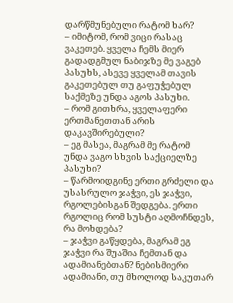დარწმუნებული რატომ ხარ?
– იმიტომ, რომ ვიცი რასაც ვაკეთებ. ყველა ჩემს მიერ გადადგმულ ნაბიჯზე მე ვაგებ პასუხს, ასევე ყველამ თავის გაკეთებულ თუ გაფუჭებულ საქმეზე უნდა აგოს პასუხი.
– რომ გითხრა, ყველაფერი ერთმანეთთან არის დაკავშირებული?
– ეგ მასეა, მაგრამ მე რატომ უნდა ვაგო სხვის საქციელზე პასუხი?
– წარმოიდგინე ერთი გრძელი და უსასრულო ჯაჭვი, ეს ჯაჭვი, რგოლებისგან შედგება. ერთი რგოლიც რომ სუსტი აღმოჩნდეს, რა მოხდება?
– ჯაჭვი გაწყდება, მაგრამ ეგ ჯაჭვი რა შუაშია ჩემთან და ადამიანებთან? ნებისმიერი ადამიანი, თუ მხოლოდ საკუთარ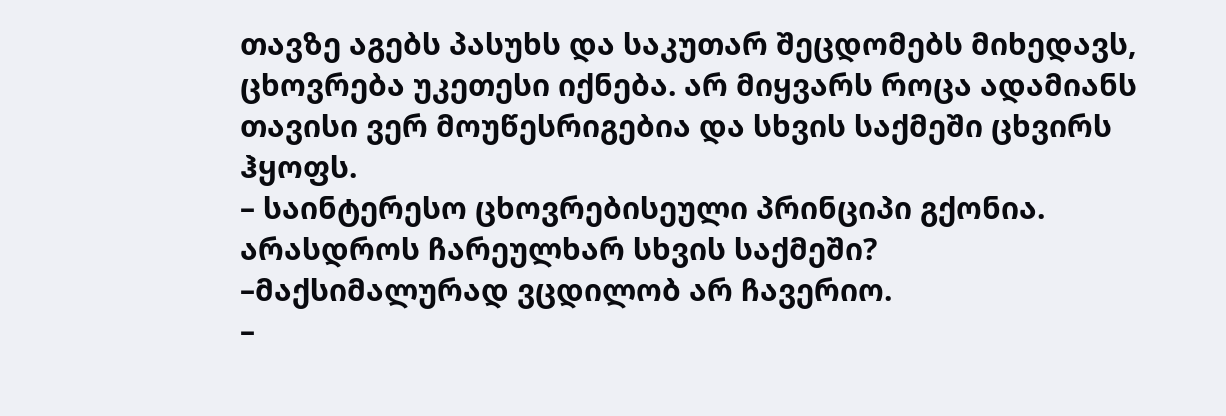თავზე აგებს პასუხს და საკუთარ შეცდომებს მიხედავს, ცხოვრება უკეთესი იქნება. არ მიყვარს როცა ადამიანს თავისი ვერ მოუწესრიგებია და სხვის საქმეში ცხვირს ჰყოფს.
– საინტერესო ცხოვრებისეული პრინციპი გქონია. არასდროს ჩარეულხარ სხვის საქმეში?
–მაქსიმალურად ვცდილობ არ ჩავერიო.
–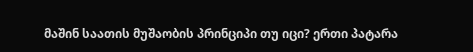მაშინ საათის მუშაობის პრინციპი თუ იცი? ერთი პატარა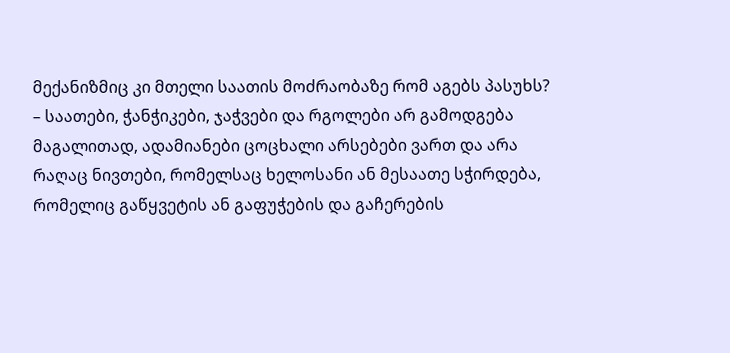მექანიზმიც კი მთელი საათის მოძრაობაზე რომ აგებს პასუხს?
– საათები, ჭანჭიკები, ჯაჭვები და რგოლები არ გამოდგება მაგალითად, ადამიანები ცოცხალი არსებები ვართ და არა რაღაც ნივთები, რომელსაც ხელოსანი ან მესაათე სჭირდება, რომელიც გაწყვეტის ან გაფუჭების და გაჩერების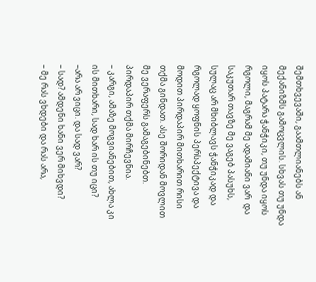შემთხვევაში, გაამთლიანებს ან მექანიზმს გამოცვლის. სხვას თუ უნდა იყოს პატარა ჭანჭიკი, თუ უნდა იყოს რგოლი, მაგრამ მე ადამიანი ვარ  და საკუთარ თავზე მე ვაგებ პასუხს, სულაც არ მხიბლავს ჭანჭიკად და რგოლად ყოფნის პერსპექტივა და მოდით პირდაპირ მითხარით რისი თქმა გინდათ. ასე შორიდან მოვლით მე ვერაფერს გამაგებინებთ. პირდაპირ თქმა მირჩევნია.
– კარგი, ამაზე მოგვიანებით, ახლა კი ის მითხარი, სად ხარ ის თუ იცი?
–არა არ ვიცი. და სად ვარ?
– სად? ამდენი ხანი ვერ მიხვდი?
– მე რას ვხდები და რას არა,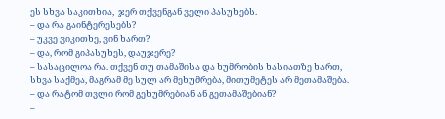ეს სხვა საკითხია,  ჯერ თქვენგან ველი პასუხებს.
– და რა გაინტერესებს?
– უკვე ვიკითხე, ვინ ხართ?
– და, რომ გიპასუხეს, დაუჯერე?
– სასაცილოა რა. თქვენ თუ თამაშისა და ხუმრობის ხასიათზე ხართ, სხვა საქმეა, მაგრამ მე სულ არ მეხუმრება, მითუმეტეს არ მეთამაშება.
– და რატომ თვლი რომ გეხუმრებიან ან გეთამაშებიან?
–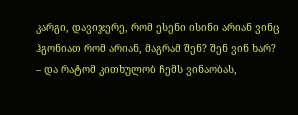კარგი, დავიჯერე, რომ ესენი ისინი არიან ვინც ჰგონიათ რომ არიან, მაგრამ შენ? შენ ვინ ხარ?
– და რატომ კითხულობ ჩემს ვინაობას,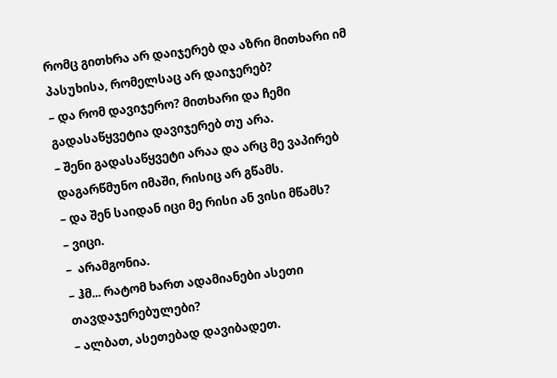რომც გითხრა არ დაიჯერებ და აზრი მითხარი იმ პასუხისა, რომელსაც არ დაიჯერებ?
– და რომ დავიჯერო? მითხარი და ჩემი გადასაწყვეტია დავიჯერებ თუ არა.
– შენი გადასაწყვეტი არაა და არც მე ვაპირებ დაგარწმუნო იმაში, რისიც არ გწამს.
– და შენ საიდან იცი მე რისი ან ვისი მწამს?
– ვიცი.
–  არამგონია.
– ჰმ... რატომ ხართ ადამიანები ასეთი თავდაჯერებულები?
– ალბათ, ასეთებად დავიბადეთ.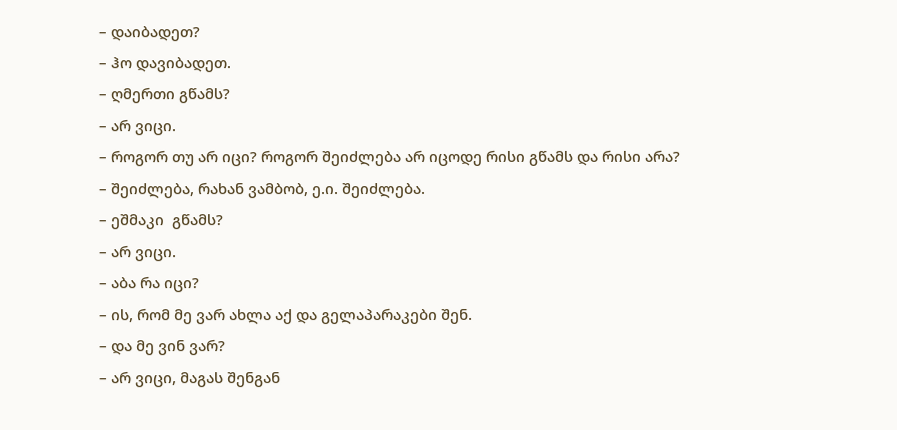– დაიბადეთ?
– ჰო დავიბადეთ.
– ღმერთი გწამს?
– არ ვიცი.
– როგორ თუ არ იცი? როგორ შეიძლება არ იცოდე რისი გწამს და რისი არა?
– შეიძლება, რახან ვამბობ, ე.ი. შეიძლება.
– ეშმაკი  გწამს?
– არ ვიცი.
– აბა რა იცი?
– ის, რომ მე ვარ ახლა აქ და გელაპარაკები შენ.
– და მე ვინ ვარ?
– არ ვიცი, მაგას შენგან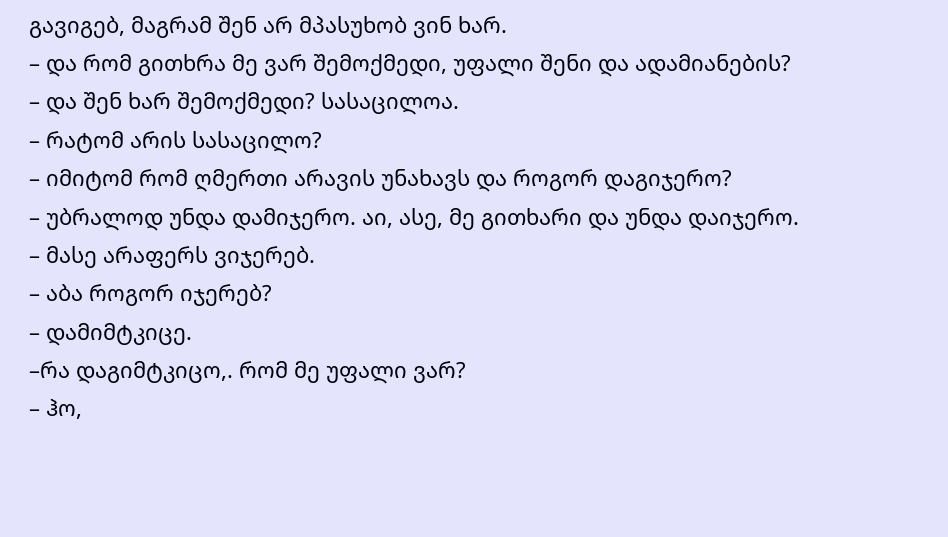გავიგებ, მაგრამ შენ არ მპასუხობ ვინ ხარ.
– და რომ გითხრა მე ვარ შემოქმედი, უფალი შენი და ადამიანების?
– და შენ ხარ შემოქმედი? სასაცილოა.
– რატომ არის სასაცილო?
– იმიტომ რომ ღმერთი არავის უნახავს და როგორ დაგიჯერო?
– უბრალოდ უნდა დამიჯერო. აი, ასე, მე გითხარი და უნდა დაიჯერო.
– მასე არაფერს ვიჯერებ.
– აბა როგორ იჯერებ?
– დამიმტკიცე.
–რა დაგიმტკიცო,. რომ მე უფალი ვარ?
– ჰო,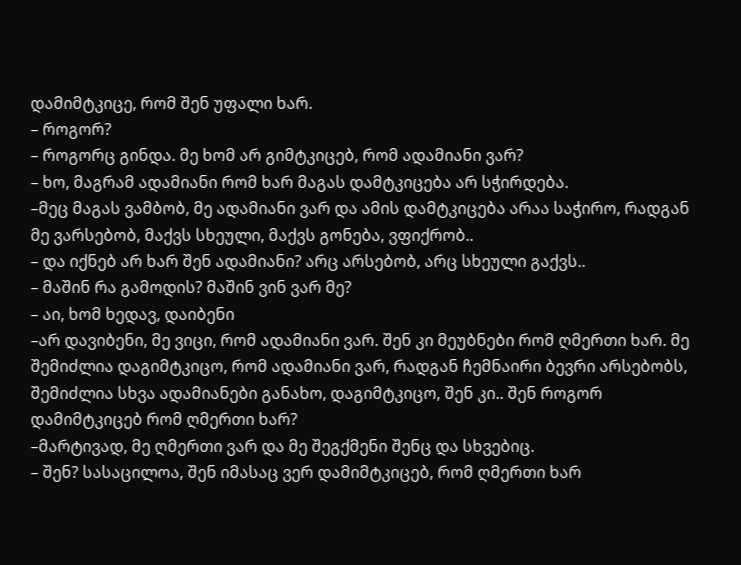დამიმტკიცე, რომ შენ უფალი ხარ.
– როგორ?
– როგორც გინდა. მე ხომ არ გიმტკიცებ, რომ ადამიანი ვარ?
– ხო, მაგრამ ადამიანი რომ ხარ მაგას დამტკიცება არ სჭირდება.
–მეც მაგას ვამბობ, მე ადამიანი ვარ და ამის დამტკიცება არაა საჭირო, რადგან მე ვარსებობ, მაქვს სხეული, მაქვს გონება, ვფიქრობ..
– და იქნებ არ ხარ შენ ადამიანი? არც არსებობ, არც სხეული გაქვს..
– მაშინ რა გამოდის? მაშინ ვინ ვარ მე?
– აი, ხომ ხედავ, დაიბენი
–არ დავიბენი, მე ვიცი, რომ ადამიანი ვარ. შენ კი მეუბნები რომ ღმერთი ხარ. მე შემიძლია დაგიმტკიცო, რომ ადამიანი ვარ, რადგან ჩემნაირი ბევრი არსებობს, შემიძლია სხვა ადამიანები განახო, დაგიმტკიცო, შენ კი.. შენ როგორ დამიმტკიცებ რომ ღმერთი ხარ?
–მარტივად, მე ღმერთი ვარ და მე შეგქმენი შენც და სხვებიც.
– შენ? სასაცილოა, შენ იმასაც ვერ დამიმტკიცებ, რომ ღმერთი ხარ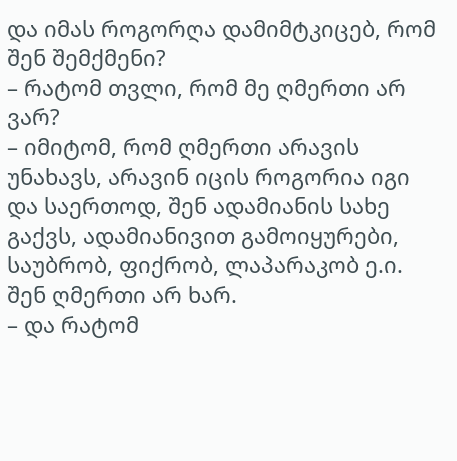და იმას როგორღა დამიმტკიცებ, რომ შენ შემქმენი?
– რატომ თვლი, რომ მე ღმერთი არ ვარ?
– იმიტომ, რომ ღმერთი არავის უნახავს, არავინ იცის როგორია იგი და საერთოდ, შენ ადამიანის სახე გაქვს, ადამიანივით გამოიყურები, საუბრობ, ფიქრობ, ლაპარაკობ ე.ი. შენ ღმერთი არ ხარ.
– და რატომ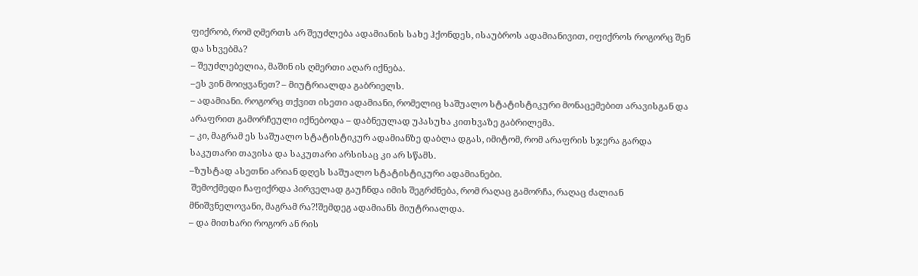ფიქრობ, რომ ღმერთს არ შეუძლება ადამიანის სახე ჰქონდეს, ისაუბროს ადამიანივით, იფიქროს როგორც შენ და სხვებმა?
– შეუძლებელია, მაშინ ის ღმერთი აღარ იქნება.
–ეს ვინ მოიყვანეთ? – მიუტრიალდა გაბრიელს.
– ადამიანი. როგორც თქვით ისეთი ადამიანი, რომელიც საშუალო სტატისტიკური მონაცემებით არავისგან და არაფრით გამორჩეული იქნებოდა – დაბნეულად უპასუხა კითხვაზე გაბრილემა.
– კი, მაგრამ ეს საშუალო სტატისტიკურ ადამიანზე დაბლა დგას, იმიტომ, რომ არაფრის სჯერა გარდა საკუთარი თავისა და საკუთარი არსისაც კი არ სწამს.
–ზუსტად ასეთნი არიან დღეს საშუალო სტატისტიკური ადამიანები.
 შემოქმედი ჩაფიქრდა პირველად გაუჩნდა იმის შეგრძნება, რომ რაღაც გამორჩა, რაღაც ძალიან მნიშვნელოვანი, მაგრამ რა?!შემდეგ ადამიანს მიუტრიალდა.
– და მითხარი როგორ ან რის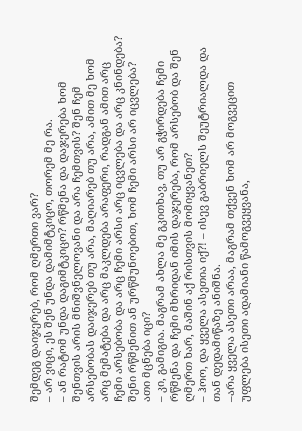შემდეგ დაიჯერებ, რომ ღმერთი ვარ?
– არ ვიცი, ეს შენ უნდა დამიმტკიცო, თორემ მე რა.
– ან რატომ უნდა დაგიმტკიცო? რწმენა და დაჯერება ხომ შენთვის არის მნიშვნელოვანი და არა ჩემთვის? შენ ჩემ არსებობას დაიჯერებ თუ არა, მაღიარებ თუ არა, ამით მე ხომ არც მემატება და არც მაკლდება არაფერი, რადგან ამით არც ჩემი არსებობა და არც ჩემი არსი არც იცვლება და არც კნინდება? შენი რწმენით ან ურწმუნოებით, ხომ ჩემი არსი არ იცვლება?  ათი მცნება იცი?
– კი, გამიგია. მაგრამ ახლა მე გკითხავ, თუ არ გჭირდება ჩემი რწმენა და ჩემი მხრიდან იმის დაჯერება, რომ არსებობ და შენ ღმერთ ხარ, მაშინ აქ რისთვის მომიყვანეთ?
– ჰოო, და ყველა ასეთია იქ?! – ისევ გაბრიელს შეუტრიალდა და თან დედამიწაზე ანიშნა.
–არა ყველა ასეთი არაა, მაგრამ თქვენ ხომ არ მოგვეცით უფლება ისეთი ადამიანი წამოგვეყვანა,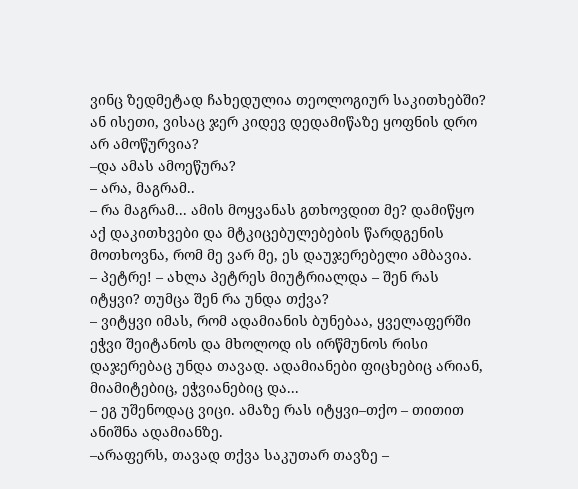ვინც ზედმეტად ჩახედულია თეოლოგიურ საკითხებში? ან ისეთი, ვისაც ჯერ კიდევ დედამიწაზე ყოფნის დრო არ ამოწურვია?
–და ამას ამოეწურა?
– არა, მაგრამ..
– რა მაგრამ... ამის მოყვანას გთხოვდით მე? დამიწყო აქ დაკითხვები და მტკიცებულებების წარდგენის მოთხოვნა, რომ მე ვარ მე, ეს დაუჯერებელი ამბავია.
– პეტრე! – ახლა პეტრეს მიუტრიალდა – შენ რას იტყვი? თუმცა შენ რა უნდა თქვა?
– ვიტყვი იმას, რომ ადამიანის ბუნებაა, ყველაფერში ეჭვი შეიტანოს და მხოლოდ ის ირწმუნოს რისი დაჯერებაც უნდა თავად. ადამიანები ფიცხებიც არიან, მიამიტებიც, ეჭვიანებიც და...
– ეგ უშენოდაც ვიცი. ამაზე რას იტყვი–თქო – თითით ანიშნა ადამიანზე.
–არაფერს, თავად თქვა საკუთარ თავზე –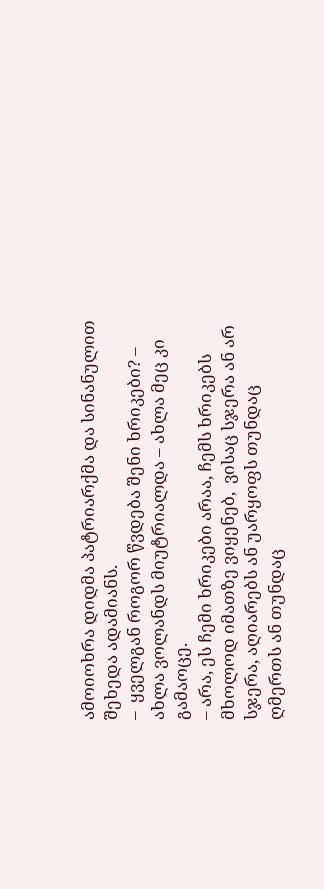ამოიოხრა დიდმა პატრიარქმა და სინანულით შეხედა ადამიანს.
–  ყველგან როგორ წვდება შენი ხრიკები? – ახლა ვოლანდს მიუტრიალდა – ახლა მეც კი გამაოცე.
– არა, ეს ჩემი ხრიკები არაა, ჩემს ხრიკებს მხოლოდ იმათზე ვიყენებ,  ვისაც სჯერა ან არ სჯერა, აღიარებს ან უარყოფს თუნდაც ღმერთს ან თუნდაც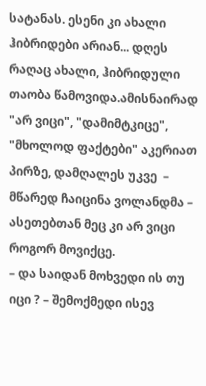სატანას. ესენი კი ახალი ჰიბრიდები არიან... დღეს რაღაც ახალი, ჰიბრიდული თაობა წამოვიდა.ამისნაირად "არ ვიცი", "დამიმტკიცე", "მხოლოდ ფაქტები" აკერიათ პირზე, დამღალეს უკვე  – მწარედ ჩაიცინა ვოლანდმა – ასეთებთან მეც კი არ ვიცი როგორ მოვიქცე.
– და საიდან მოხვედი ის თუ იცი ? – შემოქმედი ისევ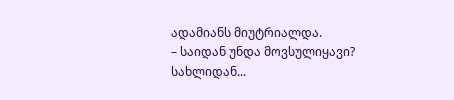ადამიანს მიუტრიალდა.
– საიდან უნდა მოვსულიყავი? სახლიდან...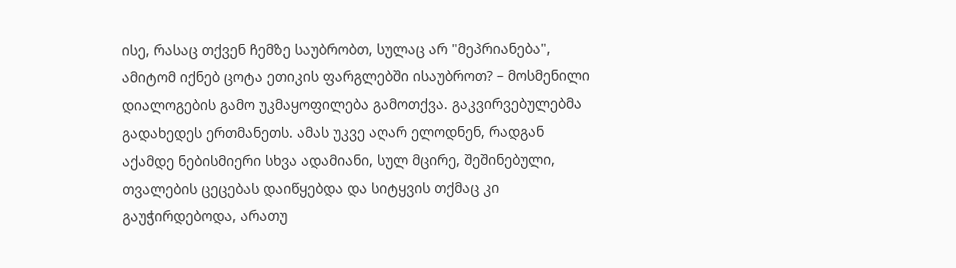ისე, რასაც თქვენ ჩემზე საუბრობთ, სულაც არ "მეპრიანება", ამიტომ იქნებ ცოტა ეთიკის ფარგლებში ისაუბროთ? – მოსმენილი დიალოგების გამო უკმაყოფილება გამოთქვა. გაკვირვებულებმა გადახედეს ერთმანეთს. ამას უკვე აღარ ელოდნენ, რადგან აქამდე ნებისმიერი სხვა ადამიანი, სულ მცირე, შეშინებული, თვალების ცეცებას დაიწყებდა და სიტყვის თქმაც კი გაუჭირდებოდა, არათუ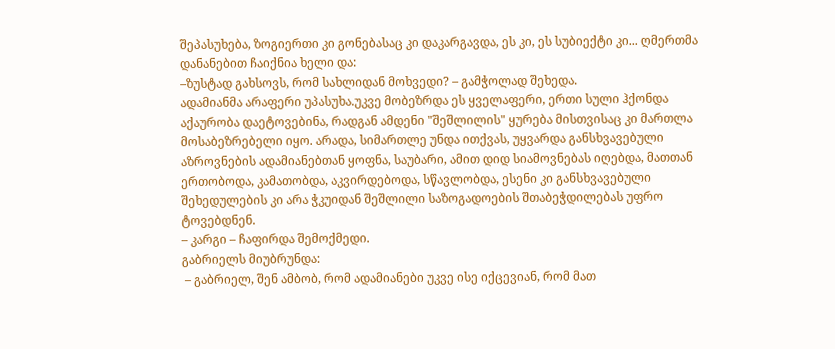შეპასუხება, ზოგიერთი კი გონებასაც კი დაკარგავდა, ეს კი, ეს სუბიექტი კი... ღმერთმა დანანებით ჩაიქნია ხელი და:
–ზუსტად გახსოვს, რომ სახლიდან მოხვედი? – გამჭოლად შეხედა.
ადამიანმა არაფერი უპასუხა.უკვე მობეზრდა ეს ყველაფერი, ერთი სული ჰქონდა აქაურობა დაეტოვებინა, რადგან ამდენი "შეშლილის" ყურება მისთვისაც კი მართლა მოსაბეზრებელი იყო. არადა, სიმართლე უნდა ითქვას, უყვარდა განსხვავებული აზროვნების ადამიანებთან ყოფნა, საუბარი, ამით დიდ სიამოვნებას იღებდა, მათთან ერთობოდა, კამათობდა, აკვირდებოდა, სწავლობდა, ესენი კი განსხვავებული შეხედულების კი არა ჭკუიდან შეშლილი საზოგადოების შთაბეჭდილებას უფრო ტოვებდნენ.
– კარგი – ჩაფირდა შემოქმედი.
გაბრიელს მიუბრუნდა:
 – გაბრიელ, შენ ამბობ, რომ ადამიანები უკვე ისე იქცევიან, რომ მათ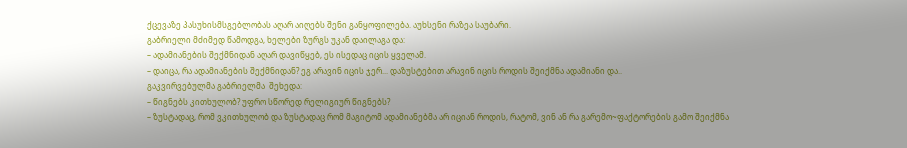ქცევაზე პასუხისმსგებლობას აღარ აიღებს შენი განყოფილება. აუხსენი რაზეა საუბარი.
გაბრიელი მძიმედ წამოდგა, ხელები ზურგს უკან დაილაგა და:
– ადამიანების შექმნიდან აღარ დავიწყებ, ეს ისედაც იცის ყველამ.
– დაიცა, რა ადამიანების შექმნიდან? ეგ არავინ იცის ჯერ... დაზუსტებით არავინ იცის როდის შეიქმნა ადამიანი და..
გაკვირვებულმა გაბრიელმა  შეხედა:
– წიგნებს კითხულობ? უფრო სწორედ რელიგიურ წიგნებს?
– ზუსტადაც, რომ ვკითხულობ და ზუსტადაც რომ მაგიტომ ადამიანებმა არ იციან როდის, რატომ, ვინ ან რა გარემო~ფაქტორების გამო შეიქმნა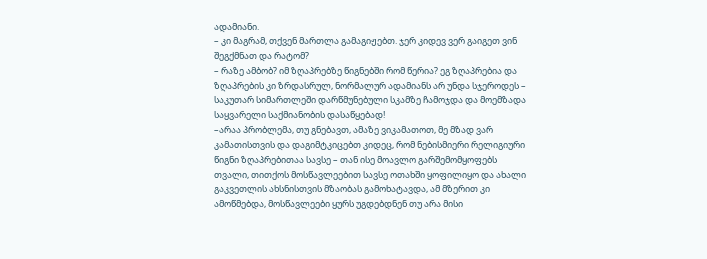ადამიანი.
– კი მაგრამ, თქვენ მართლა გამაგიჟებთ. ჯერ კიდევ ვერ გაიგეთ ვინ შეგქმნათ და რატომ?
– რაზე ამბობ? იმ ზღაპრებზე წიგნებში რომ წერია? ეგ ზღაპრებია და ზღაპრების კი ზრდასრულ, ნორმალურ ადამიანს არ უნდა სჯეროდეს – საკუთარ სიმართლეში დარწმუნებული სკამზე ჩამოჯდა და მოემზადა საყვარელი საქმიანობის დასაწყებად!
–არაა პრობლემა, თუ გნებავთ, ამაზე ვიკამათოთ, მე მზად ვარ კამათისთვის და დაგიმტკიცებთ კიდეც, რომ ნებისმიერი რელიგიური წიგნი ზღაპრებითაა სავსე – თან ისე მოავლო გარშემომყოფებს თვალი, თითქოს მოსწავლეებით სავსე ოთახში ყოფილიყო და ახალი გაკვეთლის ახსნისთვის მზაობას გამოხატავდა, ამ მზერით კი ამოწმებდა, მოსწავლეები ყურს უგდებდნენ თუ არა მისი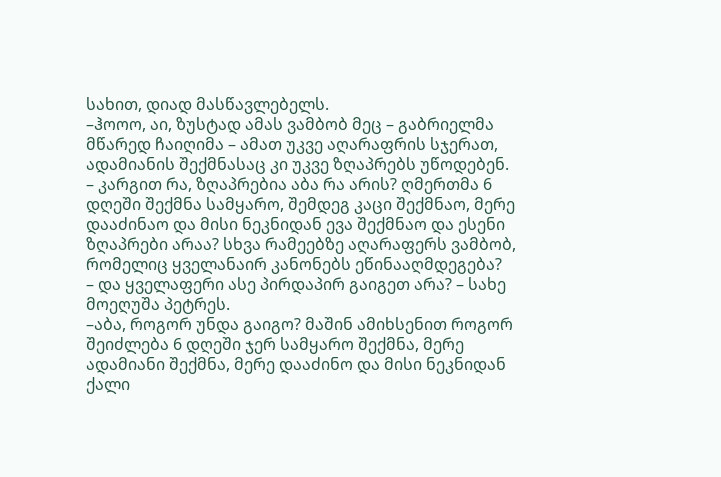სახით, დიად მასწავლებელს.
–ჰოოო, აი, ზუსტად ამას ვამბობ მეც – გაბრიელმა მწარედ ჩაიღიმა – ამათ უკვე აღარაფრის სჯერათ, ადამიანის შექმნასაც კი უკვე ზღაპრებს უწოდებენ.
– კარგით რა, ზღაპრებია აბა რა არის? ღმერთმა 6 დღეში შექმნა სამყარო, შემდეგ კაცი შექმნაო, მერე დააძინაო და მისი ნეკნიდან ევა შექმნაო და ესენი ზღაპრები არაა? სხვა რამეებზე აღარაფერს ვამბობ, რომელიც ყველანაირ კანონებს ეწინააღმდეგება?
– და ყველაფერი ასე პირდაპირ გაიგეთ არა? – სახე მოეღუშა პეტრეს.
–აბა, როგორ უნდა გაიგო? მაშინ ამიხსენით როგორ შეიძლება 6 დღეში ჯერ სამყარო შექმნა, მერე ადამიანი შექმნა, მერე დააძინო და მისი ნეკნიდან ქალი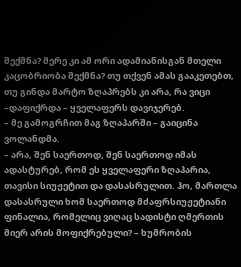შექმნა? მერე კი ამ ორი ადამიანისგან მთელი კაცობრიობა შექმნა? თუ თქვენ ამას გააკეთებთ, თუ გინდა მარტო ზღაპრებს კი არა, რა ვიცი –დაფიქრდა – ყველაფერს დავიჯერებ.
– მე გამოგრჩით მაგ ზღაპარში – გაიცინა ვოლანდმა.
– არა, შენ საერთოდ, შენ საერთოდ იმას ადასტურებ, რომ ეს ყველაფერი ზღაპარია, თავისი სიუჟეტით და დასასრულით. ჰო, მართლა დასასრული ხომ საერთოდ მძაფრსიუჟეტიანი ფინალია, რომელიც ვიღაც სადისტი ღმერთის მიერ არის მოფიქრებული? – ხუმრობის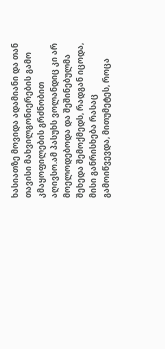ხასიათზე მოვიდა ადამიანი და თან თავისი მახვილგონიერების გამო კმაყოფილების გრძნობით აღივსო.ამ პასუხს ვოლანდიც კი არ მოელოდებოდა და შეშინებულმა შეხედა შემოქმედს, რადგან იცოდა, მისი განრისხება რასაც გამოიწვევდა, მითუმეტეს, როცა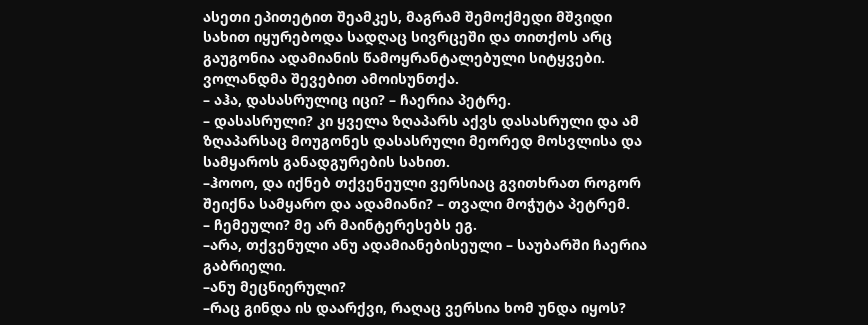ასეთი ეპითეტით შეამკეს, მაგრამ შემოქმედი მშვიდი სახით იყურებოდა სადღაც სივრცეში და თითქოს არც გაუგონია ადამიანის წამოყრანტალებული სიტყვები. ვოლანდმა შევებით ამოისუნთქა.
– აჰა, დასასრულიც იცი? – ჩაერია პეტრე.
– დასასრული? კი ყველა ზღაპარს აქვს დასასრული და ამ ზღაპარსაც მოუგონეს დასასრული მეორედ მოსვლისა და სამყაროს განადგურების სახით.
–ჰოოო, და იქნებ თქვენეული ვერსიაც გვითხრათ როგორ შეიქნა სამყარო და ადამიანი? – თვალი მოჭუტა პეტრემ.
– ჩემეული? მე არ მაინტერესებს ეგ.
–არა, თქვენული ანუ ადამიანებისეული – საუბარში ჩაერია გაბრიელი.
–ანუ მეცნიერული?
–რაც გინდა ის დაარქვი, რაღაც ვერსია ხომ უნდა იყოს?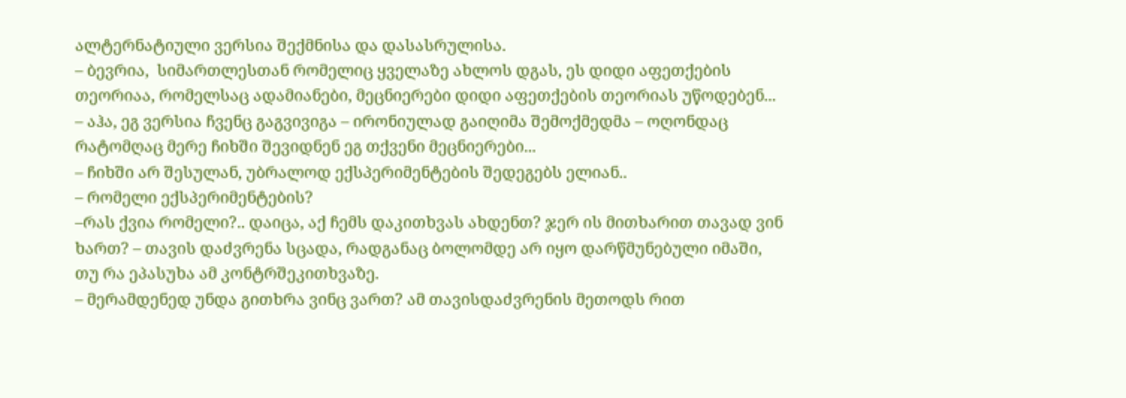ალტერნატიული ვერსია შექმნისა და დასასრულისა.
– ბევრია,  სიმართლესთან რომელიც ყველაზე ახლოს დგას, ეს დიდი აფეთქების თეორიაა, რომელსაც ადამიანები, მეცნიერები დიდი აფეთქების თეორიას უწოდებენ...
– აჰა, ეგ ვერსია ჩვენც გაგვივიგა – ირონიულად გაიღიმა შემოქმედმა – ოღონდაც რატომღაც მერე ჩიხში შევიდნენ ეგ თქვენი მეცნიერები...
– ჩიხში არ შესულან, უბრალოდ ექსპერიმენტების შედეგებს ელიან..
– რომელი ექსპერიმენტების?
–რას ქვია რომელი?.. დაიცა, აქ ჩემს დაკითხვას ახდენთ? ჯერ ის მითხარით თავად ვინ ხართ? – თავის დაძვრენა სცადა, რადგანაც ბოლომდე არ იყო დარწმუნებული იმაში, თუ რა ეპასუხა ამ კონტრშეკითხვაზე.
– მერამდენედ უნდა გითხრა ვინც ვართ? ამ თავისდაძვრენის მეთოდს რით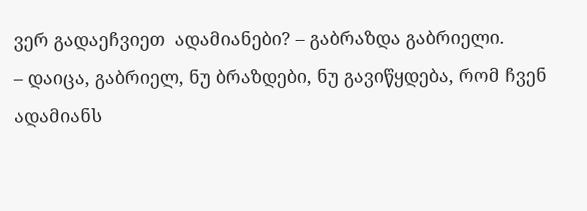ვერ გადაეჩვიეთ  ადამიანები? – გაბრაზდა გაბრიელი.
– დაიცა, გაბრიელ, ნუ ბრაზდები, ნუ გავიწყდება, რომ ჩვენ ადამიანს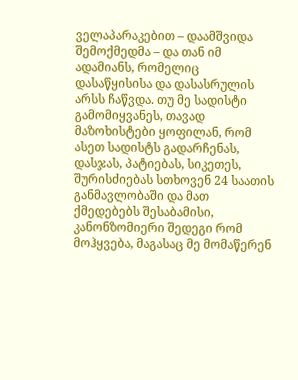ველაპარაკებით – დაამშვიდა შემოქმედმა – და თან იმ ადამიანს, რომელიც დასაწყისისა და დასასრულის არსს ჩაწვდა. თუ მე სადისტი გამომიყვანეს, თავად მაზოხისტები ყოფილან, რომ ასეთ სადისტს გადარჩენას, დასჯას, პატიებას, სიკეთეს, შურისძიებას სთხოვენ 24 საათის განმავლობაში და მათ ქმედებებს შესაბამისი, კანონზომიერი შედეგი რომ მოჰყვება, მაგასაც მე მომაწერენ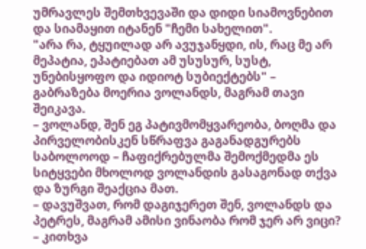უმრავლეს შემთხვევაში და დიდი სიამოვნებით და სიამაყით იტანენ "ჩემი სახელით".
"არა რა, ტყუილად არ ავუჯანყდი, ის, რაც მე არ მეპატია, ეპატიებათ ამ უსუსურ, სუსტ, უნებისყოფო და იდიოტ სუბიექტებს" – გაბრაზება მოერია ვოლანდს, მაგრამ თავი შეიკავა.
– ვოლანდ, შენ ეგ პატივმომყვარეობა, ბოღმა და პირველობისკენ სწრაფვა გაგანადგურებს საბოლოოდ – ჩაფიქრებულმა შემოქმედმა ეს სიტყვები მხოლოდ ვოლანდის გასაგონად თქვა და ზურგი შეაქცია მათ.
– დავუშვათ, რომ დაგიჯერეთ შენ, ვოლანდს და პეტრეს, მაგრამ ამისი ვინაობა რომ ჯერ არ ვიცი? – კითხვა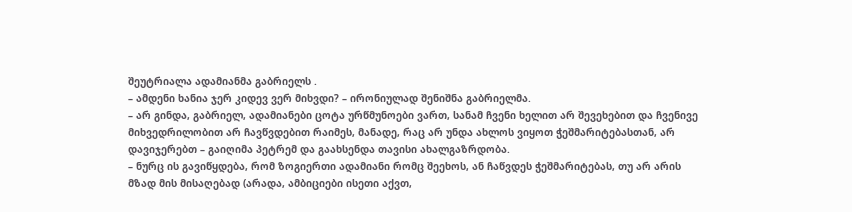შეუტრიალა ადამიანმა გაბრიელს .
– ამდენი ხანია ჯერ კიდევ ვერ მიხვდი? – ირონიულად შენიშნა გაბრიელმა.
– არ გინდა, გაბრიელ, ადამიანები ცოტა ურწმუნოები ვართ, სანამ ჩვენი ხელით არ შევეხებით და ჩვენივე მიხვედრილობით არ ჩავწვდებით რაიმეს, მანადე, რაც არ უნდა ახლოს ვიყოთ ჭეშმარიტებასთან, არ დავიჯერებთ – გაიღიმა პეტრემ და გაახსენდა თავისი ახალგაზრდობა.
– ნურც ის გავიწყდება, რომ ზოგიერთი ადამიანი რომც შეეხოს, ან ჩაწვდეს ჭეშმარიტებას, თუ არ არის მზად მის მისაღებად (არადა, ამბიციები ისეთი აქვთ,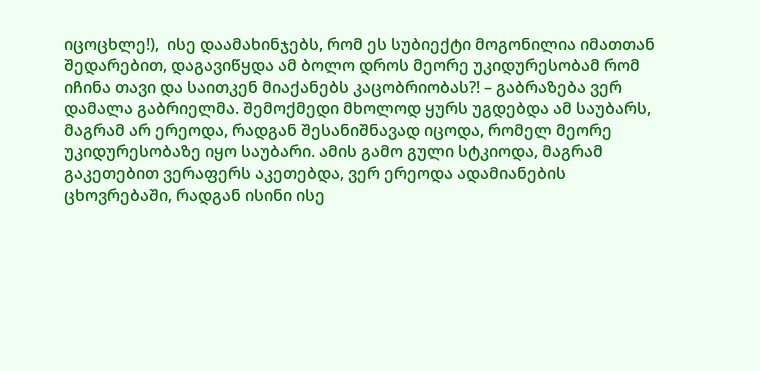იცოცხლე!),  ისე დაამახინჯებს, რომ ეს სუბიექტი მოგონილია იმათთან შედარებით, დაგავიწყდა ამ ბოლო დროს მეორე უკიდურესობამ რომ იჩინა თავი და საითკენ მიაქანებს კაცობრიობას?! – გაბრაზება ვერ დამალა გაბრიელმა. შემოქმედი მხოლოდ ყურს უგდებდა ამ საუბარს, მაგრამ არ ერეოდა, რადგან შესანიშნავად იცოდა, რომელ მეორე უკიდურესობაზე იყო საუბარი. ამის გამო გული სტკიოდა, მაგრამ გაკეთებით ვერაფერს აკეთებდა, ვერ ერეოდა ადამიანების ცხოვრებაში, რადგან ისინი ისე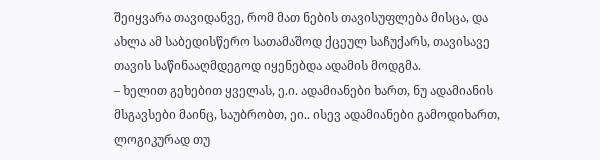შეიყვარა თავიდანვე, რომ მათ ნების თავისუფლება მისცა, და ახლა ამ საბედისწერო სათამაშოდ ქცეულ საჩუქარს, თავისავე თავის საწინააღმდეგოდ იყენებდა ადამის მოდგმა.
– ხელით გეხებით ყველას, ე.ი. ადამიანები ხართ, ნუ ადამიანის მსგავსები მაინც, საუბრობთ, ეი.. ისევ ადამიანები გამოდიხართ, ლოგიკურად თუ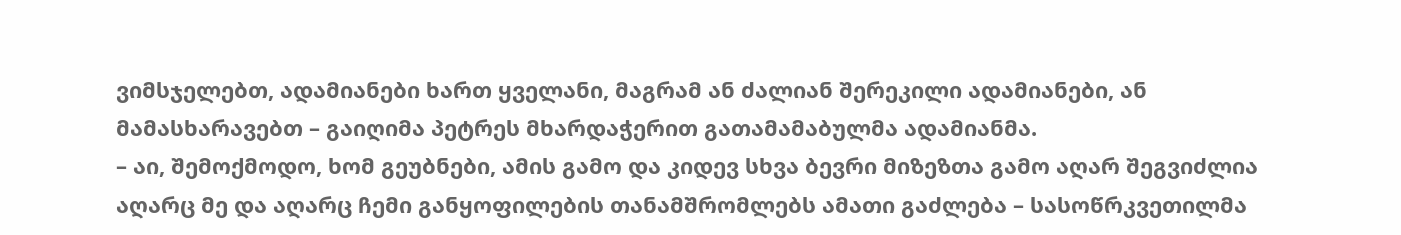ვიმსჯელებთ, ადამიანები ხართ ყველანი, მაგრამ ან ძალიან შერეკილი ადამიანები, ან მამასხარავებთ – გაიღიმა პეტრეს მხარდაჭერით გათამამაბულმა ადამიანმა.
– აი, შემოქმოდო, ხომ გეუბნები, ამის გამო და კიდევ სხვა ბევრი მიზეზთა გამო აღარ შეგვიძლია აღარც მე და აღარც ჩემი განყოფილების თანამშრომლებს ამათი გაძლება – სასოწრკვეთილმა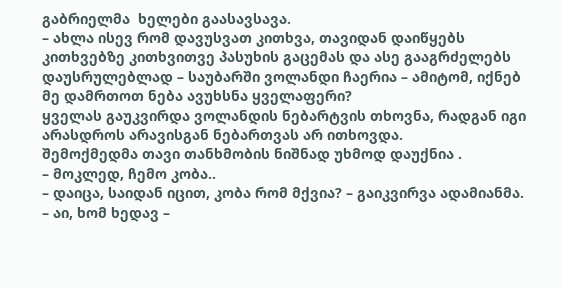გაბრიელმა  ხელები გაასავსავა.
– ახლა ისევ რომ დავუსვათ კითხვა, თავიდან დაიწყებს კითხვებზე კითხვითვე პასუხის გაცემას და ასე გააგრძელებს დაუსრულებლად – საუბარში ვოლანდი ჩაერია – ამიტომ, იქნებ მე დამრთოთ ნება ავუხსნა ყველაფერი?
ყველას გაუკვირდა ვოლანდის ნებარტვის თხოვნა, რადგან იგი არასდროს არავისგან ნებართვას არ ითხოვდა.
შემოქმედმა თავი თანხმობის ნიშნად უხმოდ დაუქნია .
– მოკლედ, ჩემო კობა..
– დაიცა, საიდან იცით, კობა რომ მქვია? – გაიკვირვა ადამიანმა.
– აი, ხომ ხედავ –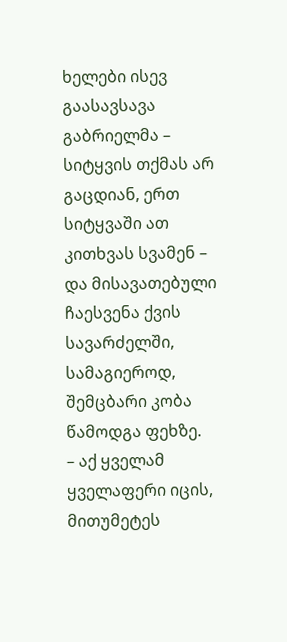ხელები ისევ გაასავსავა გაბრიელმა – სიტყვის თქმას არ გაცდიან, ერთ სიტყვაში ათ კითხვას სვამენ – და მისავათებული ჩაესვენა ქვის სავარძელში, სამაგიეროდ, შემცბარი კობა წამოდგა ფეხზე.
– აქ ყველამ ყველაფერი იცის, მითუმეტეს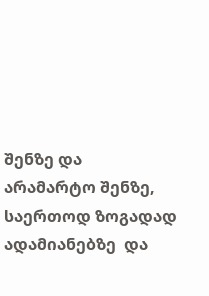შენზე და არამარტო შენზე, საერთოდ ზოგადად ადამიანებზე  და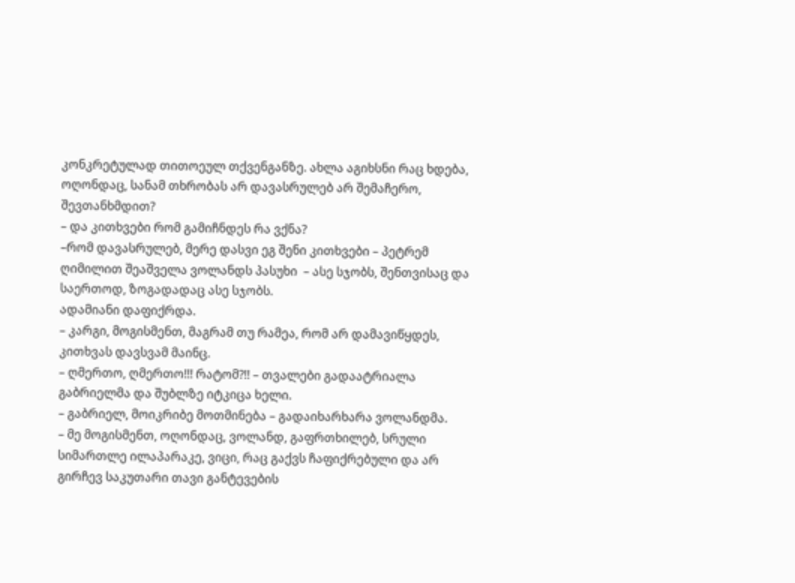კონკრეტულად თითოეულ თქვენგანზე. ახლა აგიხსნი რაც ხდება, ოღონდაც, სანამ თხრობას არ დავასრულებ არ შემაჩერო, შევთანხმდით?
– და კითხვები რომ გამიჩნდეს რა ვქნა?
–რომ დავასრულებ, მერე დასვი ეგ შენი კითხვები – პეტრემ ღიმილით შეაშველა ვოლანდს პასუხი  – ასე სჯობს, შენთვისაც და საერთოდ, ზოგადადაც ასე სჯობს.
ადამიანი დაფიქრდა.
– კარგი, მოგისმენთ, მაგრამ თუ რამეა, რომ არ დამავიწყდეს, კითხვას დავსვამ მაინც.
– ღმერთო, ღმერთო!!! რატომ?!! – თვალები გადაატრიალა გაბრიელმა და შუბლზე იტკიცა ხელი.
– გაბრიელ, მოიკრიბე მოთმინება – გადაიხარხარა ვოლანდმა.
– მე მოგისმენთ, ოღონდაც, ვოლანდ, გაფრთხილებ, სრული სიმართლე ილაპარაკე, ვიცი, რაც გაქვს ჩაფიქრებული და არ გირჩევ საკუთარი თავი განტევების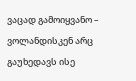ვაცად გამოიყვანო – ვოლანდისკენ არც გაუხედავს ისე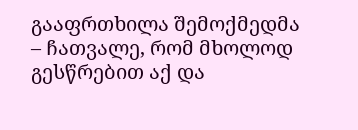გააფრთხილა შემოქმედმა – ჩათვალე, რომ მხოლოდ გესწრებით აქ და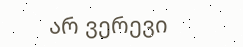არ ვერევი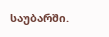საუბარში.